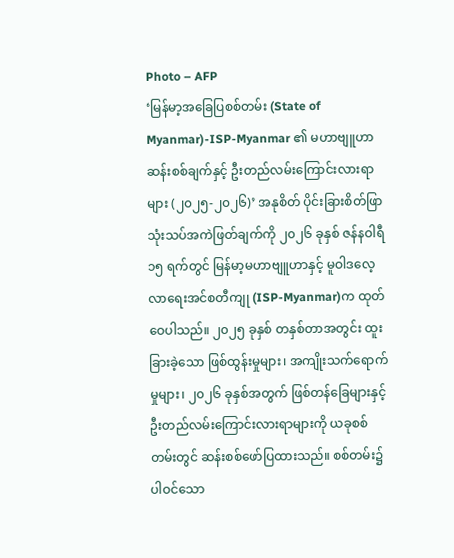Photo – AFP
‘မြန်မာ့အခြေပြစစ်တမ်း (State of Myanmar)-ISP-Myanmar ၏ မဟာဗျူဟာဆန်းစစ်ချက်နှင့် ဦးတည်လမ်းကြောင်းလားရာများ (၂၀၂၅-၂၀၂၆)’ အနုစိတ် ပိုင်းခြားစိတ်ဖြာ သုံးသပ်အကဲဖြတ်ချက်ကို ၂၀၂၆ ခုနှစ် ဇန်နဝါရီ ၁၅ ရက်တွင် မြန်မာ့မဟာဗျူဟာနှင့် မူဝါဒလေ့လာရေးအင်စတီကျု (ISP-Myanmar)က ထုတ်ဝေပါသည်။ ၂၀၂၅ ခုနှစ် တနှစ်တာအတွင်း ထူးခြားခဲ့သော ဖြစ်ထွန်းမှုများ၊ အကျိုးသက်ရောက်မှုများ၊ ၂၀၂၆ ခုနှစ်အတွက် ဖြစ်တန်ခြေများနှင့် ဦးတည်လမ်းကြောင်းလားရာများကို ယခုစစ်တမ်းတွင် ဆန်းစစ်ဖော်ပြထားသည်။ စစ်တမ်း၌ပါဝင်သော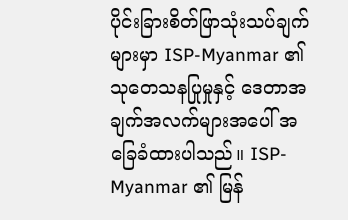ပိုင်းခြားစိတ်ဖြာသုံးသပ်ချက်များမှာ ISP-Myanmar ၏ သုတေသနပြုမှုနှင့် ဒေတာအချက်အလက်များအပေါ် အခြေခံထားပါသည်။ ISP-Myanmar ၏ မြန်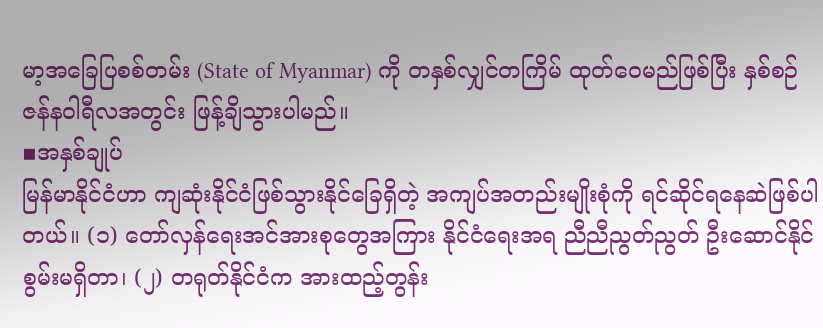မာ့အခြေပြစစ်တမ်း (State of Myanmar) ကို တနှစ်လျှင်တကြိမ် ထုတ်ဝေမည်ဖြစ်ပြီး နှစ်စဉ် ဇန်နဝါရီလအတွင်း ဖြန့်ချိသွားပါမည်။
▪အနှစ်ချုပ်
မြန်မာနိုင်ငံဟာ ကျဆုံးနိုင်ငံဖြစ်သွားနိုင်ခြေရှိတဲ့ အကျပ်အတည်းမျိုးစုံကို ရင်ဆိုင်ရနေဆဲဖြစ်ပါတယ်။ (၁) တော်လှန်ရေးအင်အားစုတွေအကြား နိုင်ငံရေးအရ ညီညီညွတ်ညွတ် ဦးဆောင်နိုင်စွမ်းမရှိတာ၊ (၂) တရုတ်နိုင်ငံက အားထည့်တွန်း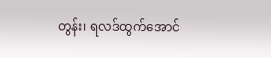တွန်း၊ ရလဒ်ထွက်အောင်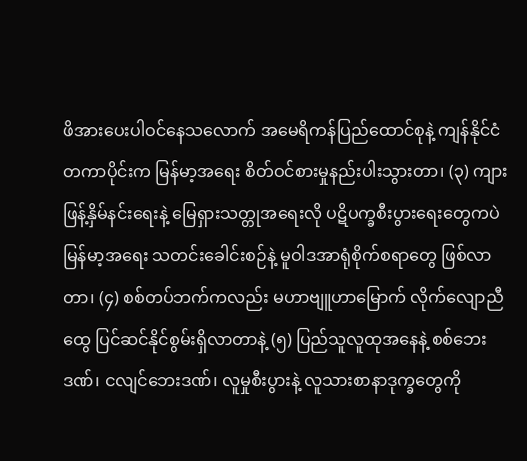ဖိအားပေးပါဝင်နေသလောက် အမေရိကန်ပြည်ထောင်စုနဲ့ ကျန်နိုင်ငံတကာပိုင်းက မြန်မာ့အရေး စိတ်ဝင်စားမှုနည်းပါးသွားတာ၊ (၃) ကျားဖြန့်နှိမ်နင်းရေးနဲ့ မြေရှားသတ္တုအရေးလို ပဋိပက္ခစီးပွားရေးတွေကပဲ မြန်မာ့အရေး သတင်းခေါင်းစဉ်နဲ့ မူဝါဒအာရုံစိုက်စရာတွေ ဖြစ်လာတာ၊ (၄) စစ်တပ်ဘက်ကလည်း မဟာဗျူဟာမြောက် လိုက်လျောညီထွေ ပြင်ဆင်နိုင်စွမ်းရှိလာတာနဲ့ (၅) ပြည်သူလူထုအနေနဲ့ စစ်ဘေးဒဏ်၊ ငလျင်ဘေးဒဏ်၊ လူမှုစီးပွားနဲ့ လူသားစာနာဒုက္ခတွေကို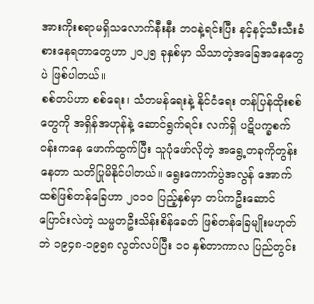အားကိုးစရာမရှိသလောက်နီးနီး ဘ၀နဲ့ရင်းပြီး နင့်နင့်သီးသီးခံစားနေရတာတွေဟာ ၂၀၂၅ ခုနှစ်မှာ သိသာတဲ့အခြေအနေတွေပဲ ဖြစ်ပါတယ်။
စစ်တပ်ဟာ စစ်ရေး၊ သံတမန်ရေးနဲ့ နိုင်ငံရေး တန်ပြန်ထိုးစစ်တွေကို အရှိန်အဟုန်နဲ့ ဆောင်ရွက်ရင်း လက်ရှိ ပဋိပက္ခစက်ဝန်းကနေ ဖောက်ထွက်ပြီး သူပုံဖော်လိုတဲ့ အရွေ့တခုကိုတွန်းနေတာ သတိပြုမိနိုင်ပါတယ်။ ရွေးကောက်ပွဲအလွန် အောက်ထစ်ဖြစ်တန်ခြေဟာ ၂၀၁၀ ပြည့်နှစ်မှာ တပ်ကဦးဆောင်ပြောင်းလဲတဲ့ သမ္မတဦးသိန်းစိန်ခေတ် ဖြစ်တန်ခြေမျိုးမဟုတ်ဘဲ ၁၉၄၈-၁၉၅၈ လွတ်လပ်ပြီး ၁၀ နှစ်တာကာလ ပြည်တွင်း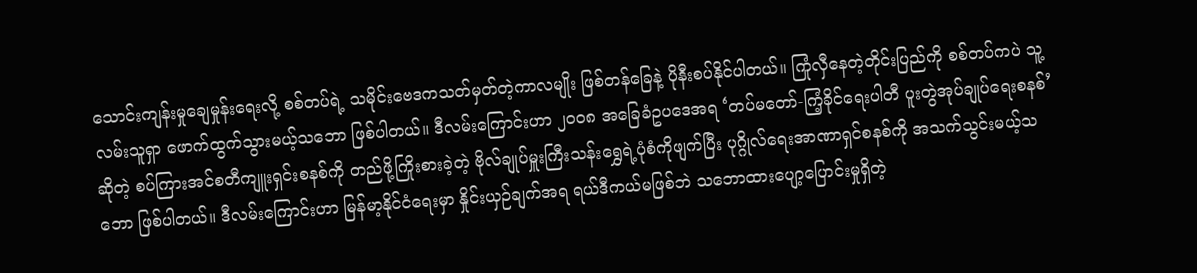သောင်းကျန်းမှုချေမှုန်းရေးလို့ စစ်တပ်ရဲ့ သမိုင်းဗေဒကသတ်မှတ်တဲ့ကာလမျိုး ဖြစ်တန်ခြေနဲ့ ပိုနီးစပ်နိုင်ပါတယ်။ ကြုံလှီနေတဲ့တိုင်းပြည်ကို စစ်တပ်ကပဲ သူ့လမ်းသူရှာ ဖောက်ထွက်သွားမယ့်သဘော ဖြစ်ပါတယ်။ ဒီလမ်းကြောင်းဟာ ၂၀၀၈ အခြေခံဥပဒေအရ ‘တပ်မတော်-ကြံ့ခိုင်ရေးပါတီ ပူးတွဲအုပ်ချုပ်ရေးစနစ်’ ဆိုတဲ့ စပ်ကြားအင်စတီကျူးရှင်းစနစ်ကို တည်ဖို့ကြိုးစားခဲ့တဲ့ ဗိုလ်ချုပ်မှူးကြီးသန်းရွှေရဲ့ပုံစံကိုဖျက်ပြီး ပုဂ္ဂိုလ်ရေးအာဏာရှင်စနစ်ကို အသက်သွင်းမယ့်သဘော ဖြစ်ပါတယ်။ ဒီလမ်းကြောင်းဟာ မြန်မာ့နိုင်ငံရေးမှာ နှိုင်းယှဉ်ချက်အရ ရယ်ဒီကယ်မဖြစ်ဘဲ သဘောထားပျော့ပြောင်းမှုရှိတဲ့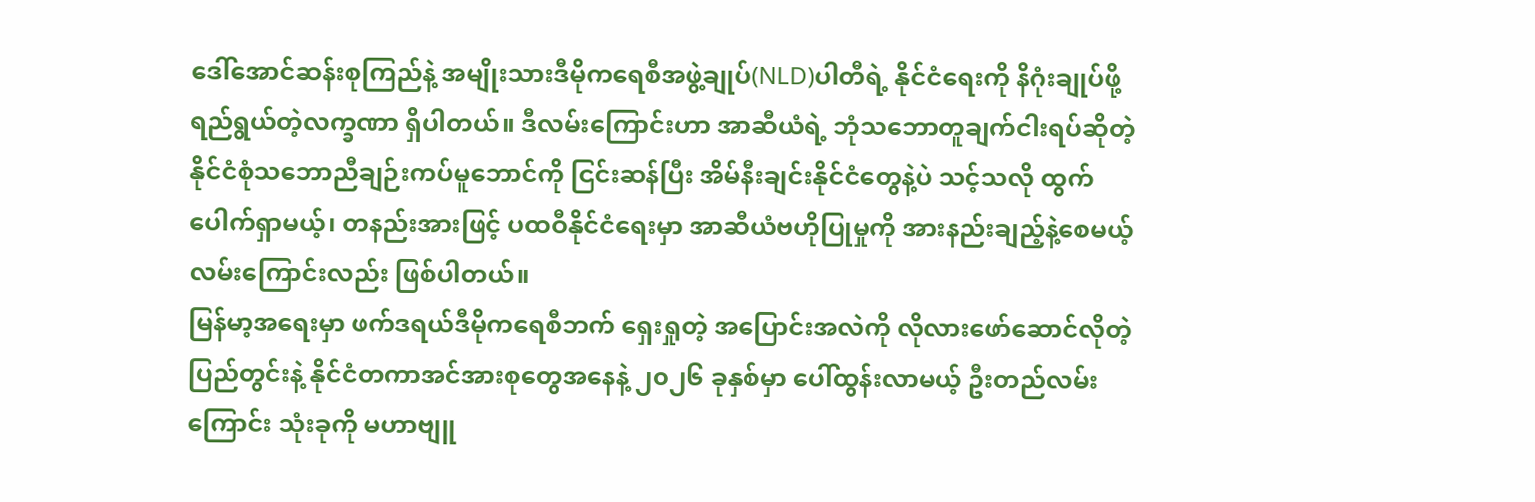ဒေါ်အောင်ဆန်းစုကြည်နဲ့ အမျိုးသားဒီမိုကရေစီအဖွဲ့ချုပ်(NLD)ပါတီရဲ့ နိုင်ငံရေးကို နိဂုံးချုပ်ဖို့ ရည်ရွယ်တဲ့လက္ခဏာ ရှိပါတယ်။ ဒီလမ်းကြောင်းဟာ အာဆီယံရဲ့ ဘုံသဘောတူချက်ငါးရပ်ဆိုတဲ့ နိုင်ငံစုံသဘောညီချဉ်းကပ်မူဘောင်ကို ငြင်းဆန်ပြီး အိမ်နီးချင်းနိုင်ငံတွေနဲ့ပဲ သင့်သလို ထွက်ပေါက်ရှာမယ့်၊ တနည်းအားဖြင့် ပထဝီနိုင်ငံရေးမှာ အာဆီယံဗဟိုပြုမှုကို အားနည်းချည့်နဲ့စေမယ့် လမ်းကြောင်းလည်း ဖြစ်ပါတယ်။
မြန်မာ့အရေးမှာ ဖက်ဒရယ်ဒီမိုကရေစီဘက် ရှေးရှုတဲ့ အပြောင်းအလဲကို လိုလားဖော်ဆောင်လိုတဲ့ ပြည်တွင်းနဲ့ နိုင်ငံတကာအင်အားစုတွေအနေနဲ့ ၂၀၂၆ ခုနှစ်မှာ ပေါ်ထွန်းလာမယ့် ဦးတည်လမ်းကြောင်း သုံးခုကို မဟာဗျူ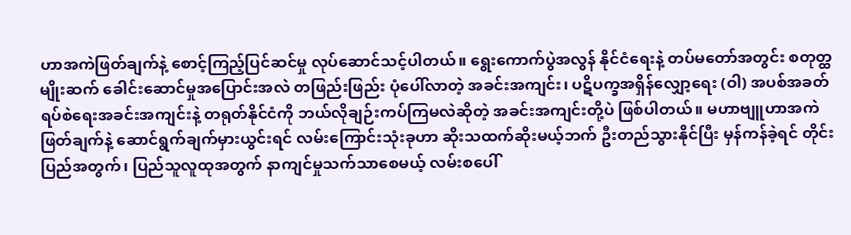ဟာအကဲဖြတ်ချက်နဲ့ စောင့်ကြည့်ပြင်ဆင်မှု လုပ်ဆောင်သင့်ပါတယ်။ ရွေးကောက်ပွဲအလွန် နိုင်ငံရေးနဲ့ တပ်မတော်အတွင်း စတုတ္ထမျိုးဆက် ခေါင်းဆောင်မှုအပြောင်းအလဲ တဖြည်းဖြည်း ပုံပေါ်လာတဲ့ အခင်းအကျင်း၊ ပဋိပက္ခအရှိန်လျှော့ရေး (ဝါ) အပစ်အခတ်ရပ်စဲရေးအခင်းအကျင်းနဲ့ တရုတ်နိုင်ငံကို ဘယ်လိုချဉ်းကပ်ကြမလဲဆိုတဲ့ အခင်းအကျင်းတို့ပဲ ဖြစ်ပါတယ်။ မဟာဗျူဟာအကဲဖြတ်ချက်နဲ့ ဆောင်ရွက်ချက်မှားယွင်းရင် လမ်းကြောင်းသုံးခုဟာ ဆိုးသထက်ဆိုးမယ့်ဘက် ဦးတည်သွားနိုင်ပြီး မှန်ကန်ခဲ့ရင် တိုင်းပြည်အတွက်၊ ပြည်သူလူထုအတွက် နာကျင်မှုသက်သာစေမယ့် လမ်းစပေါ်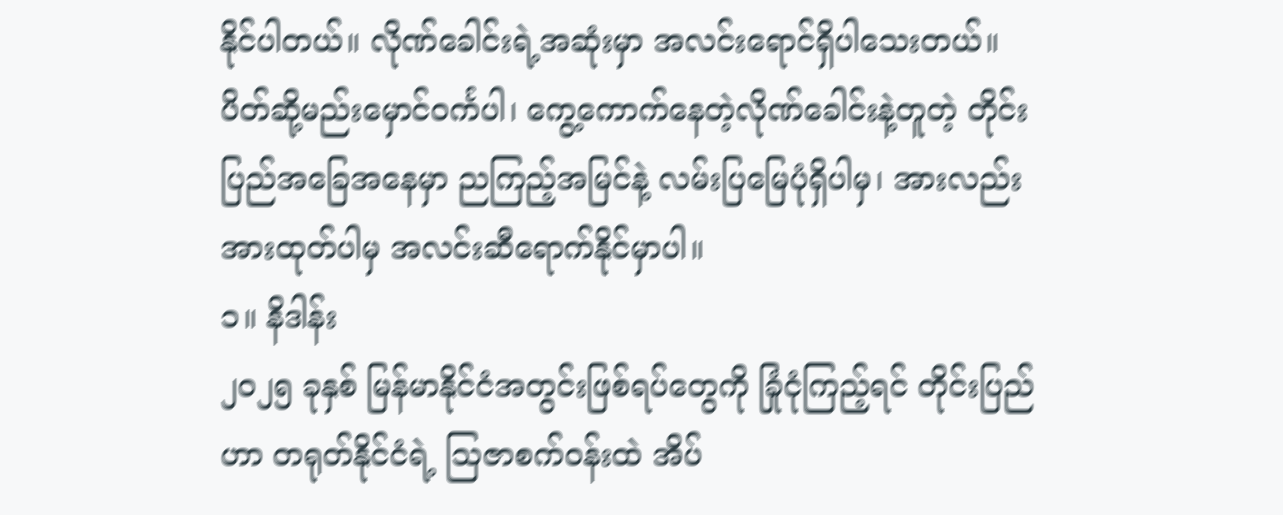နိုင်ပါတယ်။ လိုဏ်ခေါင်းရဲ့အဆုံးမှာ အလင်းရောင်ရှိပါသေးတယ်။ ပိတ်ဆို့မည်းမှောင်၀င်္ကပါ၊ ကွေ့ကောက်နေတဲ့လိုဏ်ခေါင်းနဲ့တူတဲ့ တိုင်းပြည်အခြေအနေမှာ ညကြည့်အမြင်နဲ့ လမ်းပြမြေပုံရှိပါမှ၊ အားလည်းအားထုတ်ပါမှ အလင်းဆီရောက်နိုင်မှာပါ။
၁။ နိဒါန်း
၂၀၂၅ ခုနှစ် မြန်မာနိုင်ငံအတွင်းဖြစ်ရပ်တွေကို ခြုံငုံကြည့်ရင် တိုင်းပြည်ဟာ တရုတ်နိုင်ငံရဲ့ ဩဇာစက်ဝန်းထဲ အိပ်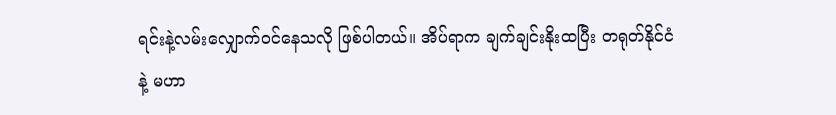ရင်းနဲ့လမ်းလျှောက်ဝင်နေသလို ဖြစ်ပါတယ်။ အိပ်ရာက ချက်ချင်းနိုးထပြီး တရုတ်နိုင်ငံနဲ့ မဟာ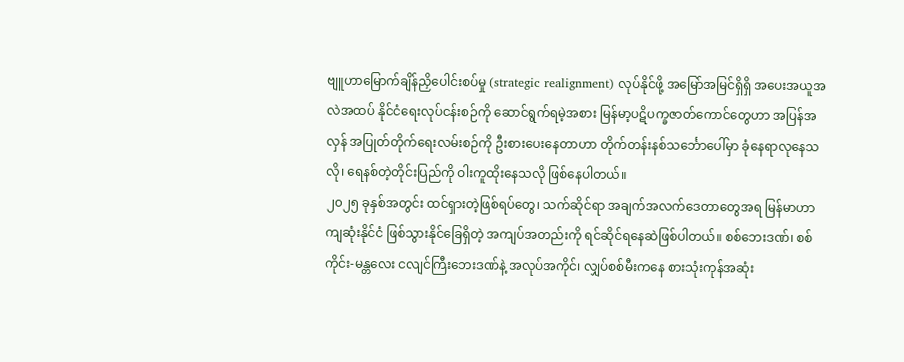ဗျူဟာမြောက်ချိန်ညှိပေါင်းစပ်မှု (strategic realignment) လုပ်နိုင်ဖို့ အမြော်အမြင်ရှိရှိ အပေးအယူအလဲအထပ် နိုင်ငံရေးလုပ်ငန်းစဉ်ကို ဆောင်ရွက်ရမဲ့အစား မြန်မာ့ပဋိပက္ခဇာတ်ကောင်တွေဟာ အပြန်အလှန် အပြုတ်တိုက်ရေးလမ်းစဉ်ကို ဦးစားပေးနေတာဟာ တိုက်တန်းနစ်သင်္ဘောပေါ်မှာ ခုံနေရာလုနေသလို၊ ရေနစ်တဲ့တိုင်းပြည်ကို ဝါးကူထိုးနေသလို ဖြစ်နေပါတယ်။
၂၀၂၅ ခုနှစ်အတွင်း ထင်ရှားတဲ့ဖြစ်ရပ်တွေ၊ သက်ဆိုင်ရာ အချက်အလက်ဒေတာတွေအရ မြန်မာဟာ ကျဆုံးနိုင်ငံ ဖြစ်သွားနိုင်ခြေရှိတဲ့ အကျပ်အတည်းကို ရင်ဆိုင်ရနေဆဲဖြစ်ပါတယ်။ စစ်ဘေးဒဏ်၊ စစ်ကိုင်း-မန္တလေး ငလျင်ကြီးဘေးဒဏ်နဲ့ အလုပ်အကိုင်၊ လျှပ်စစ်မီးကနေ စားသုံးကုန်အဆုံး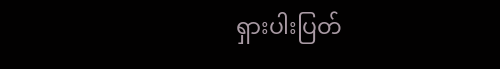ရှားပါးပြတ်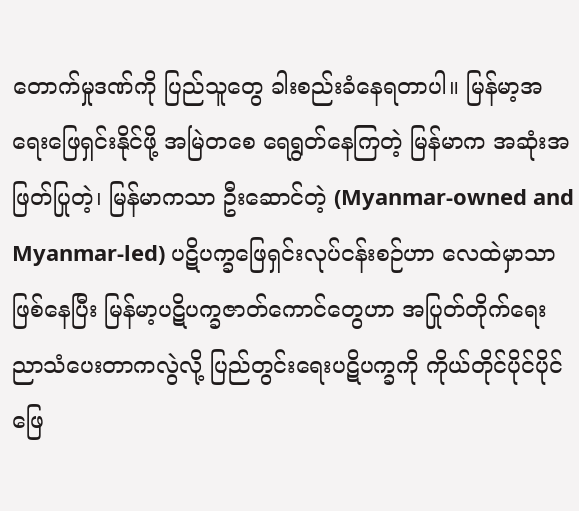တောက်မှုဒဏ်ကို ပြည်သူတွေ ခါးစည်းခံနေရတာပါ။ မြန်မာ့အရေးဖြေရှင်းနိုင်ဖို့ အမြဲတစေ ရေရွတ်နေကြတဲ့ မြန်မာက အဆုံးအဖြတ်ပြုတဲ့၊ မြန်မာကသာ ဦးဆောင်တဲ့ (Myanmar-owned and Myanmar-led) ပဋိပက္ခဖြေရှင်းလုပ်ငန်းစဉ်ဟာ လေထဲမှာသာ ဖြစ်နေပြီး မြန်မာ့ပဋိပက္ခဇာတ်ကောင်တွေဟာ အပြုတ်တိုက်ရေး ညာသံပေးတာကလွဲလို့ ပြည်တွင်းရေးပဋိပက္ခကို ကိုယ်တိုင်ပိုင်ပိုင် ဖြေ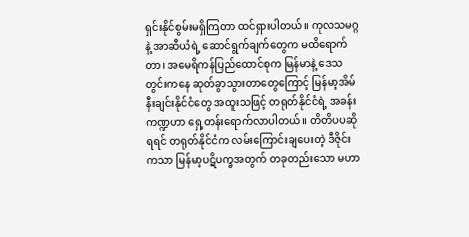ရှင်းနိုင်စွမ်းမရှိကြတာ ထင်ရှားပါတယ်။ ကုလသမဂ္ဂနဲ့ အာဆီယံရဲ့ ဆောင်ရွက်ချက်တွေက မထိရောက်တာ၊ အမေရိကန်ပြည်ထောင်စုက မြန်မာနဲ့ ဒေသတွင်းကနေ ဆုတ်ခွာသွားတာတွေကြောင့် မြန်မာ့အိမ်နီးချင်းနိုင်ငံတွေ အထူးသဖြင့် တရုတ်နိုင်ငံရဲ့ အခန်းကဏ္ဍဟာ ရှေ့တန်းရောက်လာပါတယ်။ တိတိပပဆိုရရင် တရုတ်နိုင်ငံက လမ်းကြောင်းချပေးတဲ့ ဒီဇိုင်းကသာ မြန်မာ့ပဋိပက္ခအတွက် တခုတည်းသော မဟာ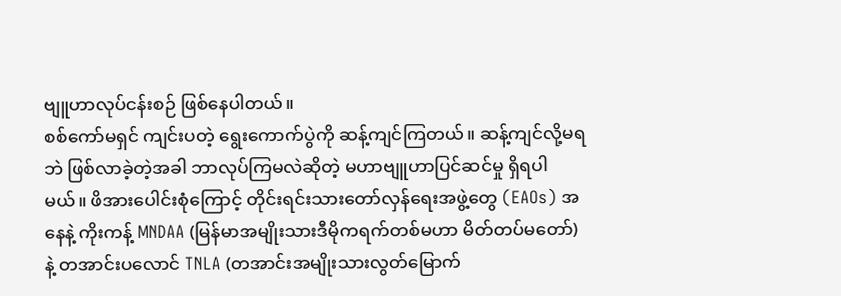ဗျူဟာလုပ်ငန်းစဉ် ဖြစ်နေပါတယ်။
စစ်ကော်မရှင် ကျင်းပတဲ့ ရွေးကောက်ပွဲကို ဆန့်ကျင်ကြတယ်။ ဆန့်ကျင်လို့မရဘဲ ဖြစ်လာခဲ့တဲ့အခါ ဘာလုပ်ကြမလဲဆိုတဲ့ မဟာဗျူဟာပြင်ဆင်မှု ရှိရပါမယ်။ ဖိအားပေါင်းစုံကြောင့် တိုင်းရင်းသားတော်လှန်ရေးအဖွဲ့တွေ (EAOs) အနေနဲ့ ကိုးကန့် MNDAA (မြန်မာအမျိုးသားဒီမိုကရက်တစ်မဟာ မိတ်တပ်မတော်)နဲ့ တအာင်းပလောင် TNLA (တအာင်းအမျိုးသားလွတ်မြောက်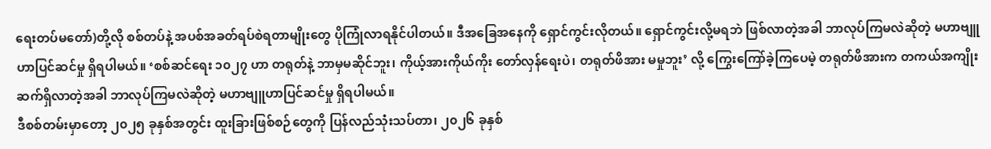ရေးတပ်မတော်)တို့လို စစ်တပ်နဲ့ အပစ်အခတ်ရပ်စဲရတာမျိုးတွေ ပိုကြုံလာရနိုင်ပါတယ်။ ဒီအခြေအနေကို ရှောင်ကွင်းလိုတယ်။ ရှောင်ကွင်းလို့မရဘဲ ဖြစ်လာတဲ့အခါ ဘာလုပ်ကြမလဲဆိုတဲ့ မဟာဗျူဟာပြင်ဆင်မှု ရှိရပါမယ်။ ‘စစ်ဆင်ရေး ၁၀၂၇ ဟာ တရုတ်နဲ့ ဘာမှမဆိုင်ဘူး၊ ကိုယ့်အားကိုယ်ကိုး တော်လှန်ရေးပဲ၊ တရုတ်ဖိအား မမှုဘူး’ လို့ ကြွေးကြော်ခဲ့ကြပေမဲ့ တရုတ်ဖိအားက တကယ်အကျိုးဆက်ရှိလာတဲ့အခါ ဘာလုပ်ကြမလဲဆိုတဲ့ မဟာဗျူဟာပြင်ဆင်မှု ရှိရပါမယ်။
ဒီစစ်တမ်းမှာတော့ ၂၀၂၅ ခုနှစ်အတွင်း ထူးခြားဖြစ်စဉ်တွေကို ပြန်လည်သုံးသပ်တာ၊ ၂၀၂၆ ခုနှစ်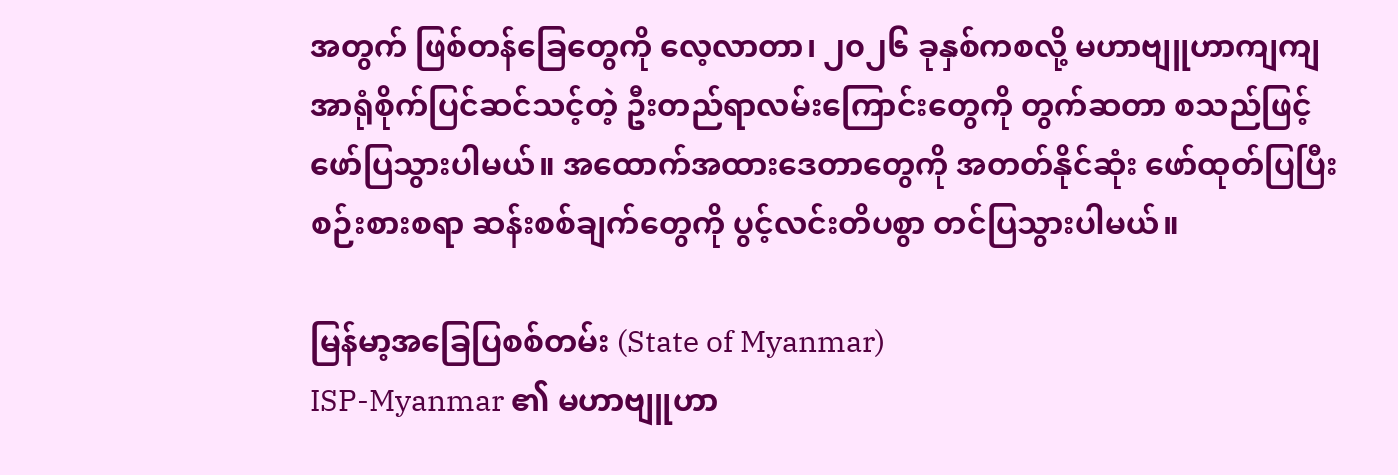အတွက် ဖြစ်တန်ခြေတွေကို လေ့လာတာ၊ ၂၀၂၆ ခုနှစ်ကစလို့ မဟာဗျူဟာကျကျ အာရုံစိုက်ပြင်ဆင်သင့်တဲ့ ဦးတည်ရာလမ်းကြောင်းတွေကို တွက်ဆတာ စသည်ဖြင့် ဖော်ပြသွားပါမယ်။ အထောက်အထားဒေတာတွေကို အတတ်နိုင်ဆုံး ဖော်ထုတ်ပြပြီး စဉ်းစားစရာ ဆန်းစစ်ချက်တွေကို ပွင့်လင်းတိပစွာ တင်ပြသွားပါမယ်။

မြန်မာ့အခြေပြစစ်တမ်း (State of Myanmar)
ISP-Myanmar ၏ မဟာဗျူဟာ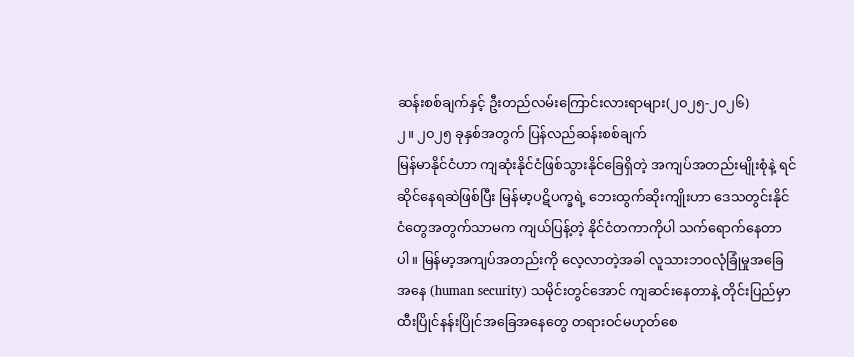ဆန်းစစ်ချက်နှင့် ဦးတည်လမ်းကြောင်းလားရာများ(၂၀၂၅-၂၀၂၆)
၂။ ၂၀၂၅ ခုနှစ်အတွက် ပြန်လည်ဆန်းစစ်ချက်
မြန်မာနိုင်ငံဟာ ကျဆုံးနိုင်ငံဖြစ်သွားနိုင်ခြေရှိတဲ့ အကျပ်အတည်းမျိုးစုံနဲ့ ရင်ဆိုင်နေရဆဲဖြစ်ပြီး မြန်မာ့ပဋိပက္ခရဲ့ ဘေးထွက်ဆိုးကျိုးဟာ ဒေသတွင်းနိုင်ငံတွေအတွက်သာမက ကျယ်ပြန့်တဲ့ နိုင်ငံတကာကိုပါ သက်ရောက်နေတာပါ။ မြန်မာ့အကျပ်အတည်းကို လေ့လာတဲ့အခါ လူသားဘ၀လုံခြုံမှုအခြေအနေ (human security) သမိုင်းတွင်အောင် ကျဆင်းနေတာနဲ့ တိုင်းပြည်မှာ ထီးပြိုင်နန်းပြိုင်အခြေအနေတွေ တရားဝင်မဟုတ်စေ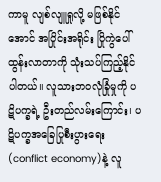ကာမူ လျစ်လျူရှုလို့ မဖြစ်နိုင်အောင် အပြိုင်းအရိုင်း ပြိုကွဲပေါ် ထွန်းလာတာကို သုံးသပ်ကြည့်နိုင်ပါတယ်။ လူသားဘ၀လုံခြုံမှုကို ပဋိပက္ခရဲ့ ဦးတည်လမ်းကြောင်း၊ ပဋိပက္ခအခြေပြုစီးပွားရေး (conflict economy)နဲ့ လူ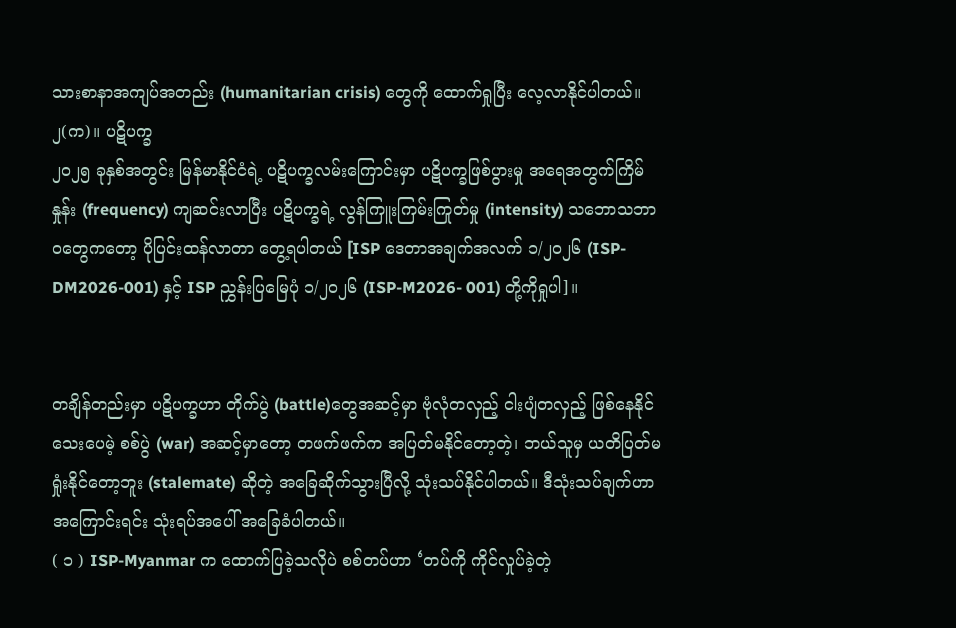သားစာနာအကျပ်အတည်း (humanitarian crisis) တွေကို ထောက်ရှုပြီး လေ့လာနိုင်ပါတယ်။
၂(က)။ ပဋိပက္ခ
၂၀၂၅ ခုနှစ်အတွင်း မြန်မာနိုင်ငံရဲ့ ပဋိပက္ခလမ်းကြောင်းမှာ ပဋိပက္ခဖြစ်ပွားမှု အရေအတွက်ကြိမ်နှုန်း (frequency) ကျဆင်းလာပြီး ပဋိပက္ခရဲ့ လွန်ကြူးကြမ်းကြုတ်မှု (intensity) သဘောသဘာ၀တွေကတော့ ပိုပြင်းထန်လာတာ တွေ့ရပါတယ် [ISP ဒေတာအချက်အလက် ၁/၂၀၂၆ (ISP-DM2026-001) နှင့် ISP ညွှန်းပြမြေပုံ ၁/၂၀၂၆ (ISP-M2026- 001) တို့ကိုရှုပါ]။


တချိန်တည်းမှာ ပဋိပက္ခဟာ တိုက်ပွဲ (battle)တွေအဆင့်မှာ ဗုံလုံတလှည့် ငါးပျံတလှည့် ဖြစ်နေနိုင်သေးပေမဲ့ စစ်ပွဲ (war) အဆင့်မှာတော့ တဖက်ဖက်က အပြတ်မနိုင်တော့တဲ့၊ ဘယ်သူမှ ယတိပြတ်မရှုံးနိုင်တော့ဘူး (stalemate) ဆိုတဲ့ အခြေဆိုက်သွားပြီလို့ သုံးသပ်နိုင်ပါတယ်။ ဒီသုံးသပ်ချက်ဟာ အကြောင်းရင်း သုံးရပ်အပေါ် အခြေခံပါတယ်။
( ၁ ) ISP-Myanmar က ထောက်ပြခဲ့သလိုပဲ စစ်တပ်ဟာ ‘တပ်ကို ကိုင်လှုပ်ခဲ့တဲ့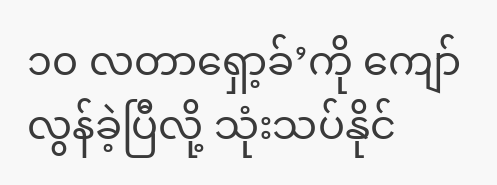၁၀ လတာရှော့ခ်’ကို ကျော်လွန်ခဲ့ပြီလို့ သုံးသပ်နိုင်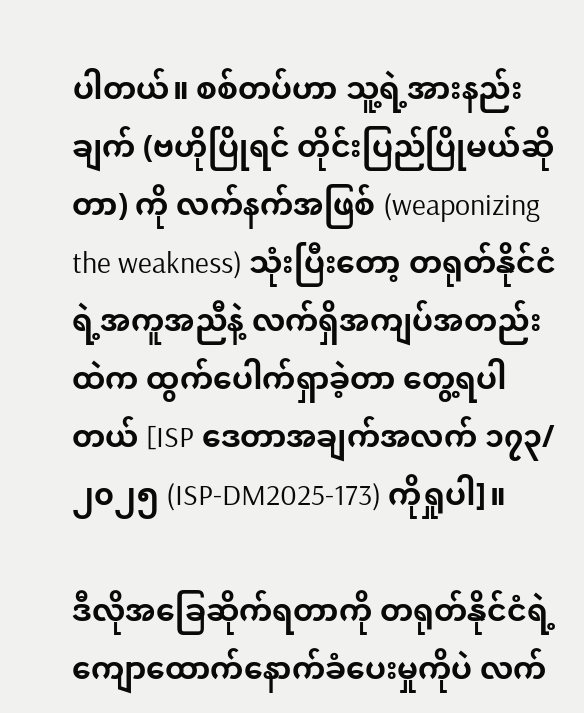ပါတယ်။ စစ်တပ်ဟာ သူ့ရဲ့အားနည်းချက် (ဗဟိုပြိုရင် တိုင်းပြည်ပြိုမယ်ဆိုတာ) ကို လက်နက်အဖြစ် (weaponizing the weakness) သုံးပြီးတော့ တရုတ်နိုင်ငံရဲ့အကူအညီနဲ့ လက်ရှိအကျပ်အတည်းထဲက ထွက်ပေါက်ရှာခဲ့တာ တွေ့ရပါတယ် [ISP ဒေတာအချက်အလက် ၁၇၃/၂၀၂၅ (ISP-DM2025-173) ကိုရှုပါ]။

ဒီလိုအခြေဆိုက်ရတာကို တရုတ်နိုင်ငံရဲ့ ကျောထောက်နောက်ခံပေးမှုကိုပဲ လက်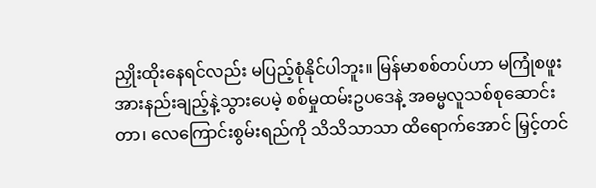ညှိုးထိုးနေရင်လည်း မပြည့်စုံနိုင်ပါဘူး။ မြန်မာစစ်တပ်ဟာ မကြုံစဖူး အားနည်းချည့်နဲ့သွားပေမဲ့ စစ်မှုထမ်းဥပဒေနဲ့ အဓမ္မလူသစ်စုဆောင်းတာ၊ လေကြောင်းစွမ်းရည်ကို သိသိသာသာ ထိရောက်အောင် မြှင့်တင်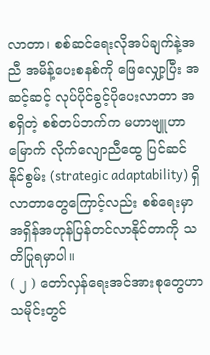လာတာ၊ စစ်ဆင်ရေးလိုအပ်ချက်နဲ့အညီ အမိန့်ပေးစနစ်ကို ဖြေလျှော့ပြီး အဆင့်ဆင့် လုပ်ပိုင်ခွင့်ပိုပေးလာတာ အစရှိတဲ့ စစ်တပ်ဘက်က မဟာဗျူဟာမြောက် လိုက်လျောညီထွေ ပြင်ဆင်နိုင်စွမ်း (strategic adaptability) ရှိလာတာတွေကြောင့်လည်း စစ်ရေးမှာ အရှိန်အဟုန်ပြန်တင်လာနိုင်တာကို သတိပြုရမှာပါ။
( ၂ ) တော်လှန်ရေးအင်အားစုတွေဟာ သမိုင်းတွင်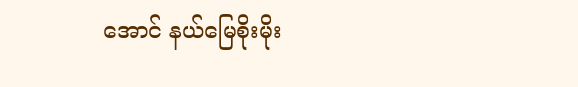အောင် နယ်မြေစိုးမိုး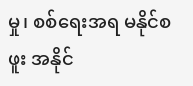မှု၊ စစ်ရေးအရ မနိုင်စဖူး အနိုင်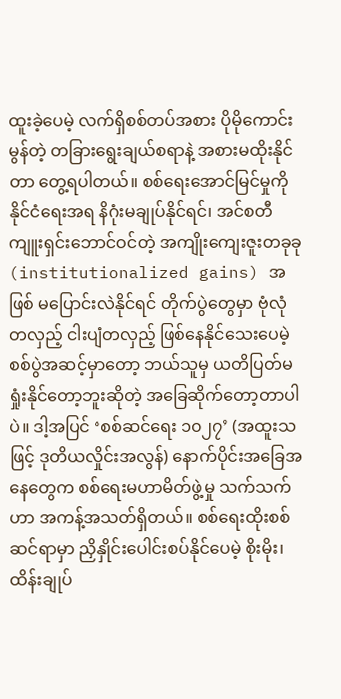ထူးခဲ့ပေမဲ့ လက်ရှိစစ်တပ်အစား ပိုမိုကောင်းမွန်တဲ့ တခြားရွေးချယ်စရာနဲ့ အစားမထိုးနိုင်တာ တွေ့ရပါတယ်။ စစ်ရေးအောင်မြင်မှုကို နိုင်ငံရေးအရ နိဂုံးမချုပ်နိုင်ရင်၊ အင်စတီကျူးရှင်းဘောင်ဝင်တဲ့ အကျိုးကျေးဇူးတခုခု (institutionalized gains) အဖြစ် မပြောင်းလဲနိုင်ရင် တိုက်ပွဲတွေမှာ ဗုံလုံတလှည့် ငါးပျံတလှည့် ဖြစ်နေနိုင်သေးပေမဲ့ စစ်ပွဲအဆင့်မှာတော့ ဘယ်သူမှ ယတိပြတ်မရှုံးနိုင်တော့ဘူးဆိုတဲ့ အခြေဆိုက်တော့တာပါပဲ။ ဒါ့အပြင် ‘စစ်ဆင်ရေး ၁၀၂၇’ (အထူးသဖြင့် ဒုတိယလှိုင်းအလွန်) နောက်ပိုင်းအခြေအနေတွေက စစ်ရေးမဟာမိတ်ဖွဲ့မှု သက်သက်ဟာ အကန့်အသတ်ရှိတယ်။ စစ်ရေးထိုးစစ်ဆင်ရာမှာ ညှိနှိုင်းပေါင်းစပ်နိုင်ပေမဲ့ စိုးမိုး၊ ထိန်းချုပ်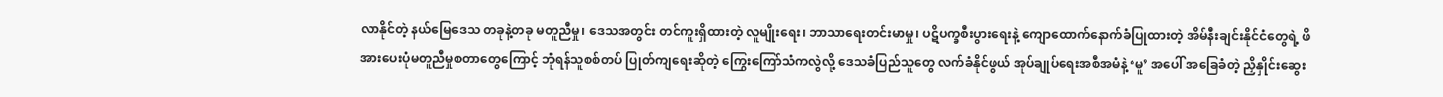လာနိုင်တဲ့ နယ်မြေဒေသ တခုနဲ့တခု မတူညီမှု၊ ဒေသအတွင်း တင်ကူးရှိထားတဲ့ လူမျိုးရေး၊ ဘာသာရေးတင်းမာမှု၊ ပဋိပက္ခစီးပွားရေးနဲ့ ကျောထောက်နောက်ခံပြုထားတဲ့ အိမ်နီးချင်းနိုင်ငံတွေရဲ့ ဖိအားပေးပုံမတူညီမှုစတာတွေကြောင့် ဘုံရန်သူစစ်တပ် ပြုတ်ကျရေးဆိုတဲ့ ကြွေးကြော်သံကလွဲလို့ ဒေသခံပြည်သူတွေ လက်ခံနိုင်ဖွယ် အုပ်ချုပ်ရေးအစီအမံနဲ့ ‘မူ’ အပေါ် အခြေခံတဲ့ ညှိနှိုင်းဆွေး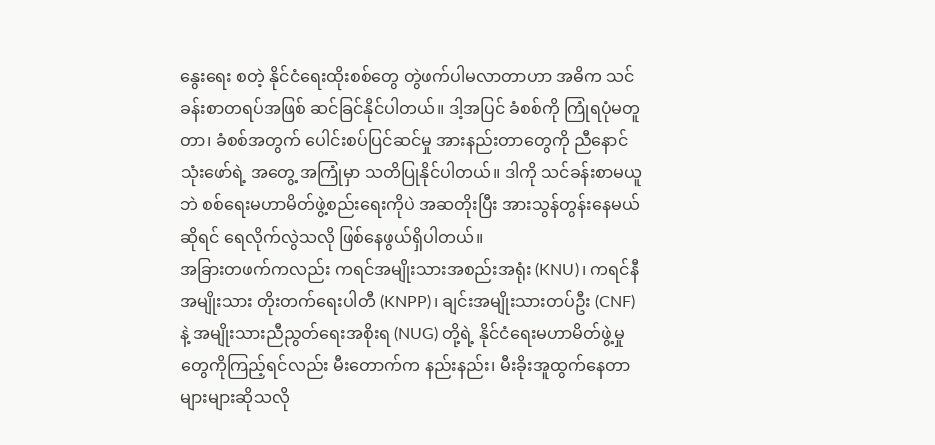နွေးရေး စတဲ့ နိုင်ငံရေးထိုးစစ်တွေ တွဲဖက်ပါမလာတာဟာ အဓိက သင်ခန်းစာတရပ်အဖြစ် ဆင်ခြင်နိုင်ပါတယ်။ ဒါ့အပြင် ခံစစ်ကို ကြုံရပုံမတူတာ၊ ခံစစ်အတွက် ပေါင်းစပ်ပြင်ဆင်မှု အားနည်းတာတွေကို ညီနောင်သုံးဖော်ရဲ့ အတွေ့ အကြုံမှာ သတိပြုနိုင်ပါတယ်။ ဒါကို သင်ခန်းစာမယူဘဲ စစ်ရေးမဟာမိတ်ဖွဲ့စည်းရေးကိုပဲ အဆတိုးပြီး အားသွန်တွန်းနေမယ်ဆိုရင် ရေလိုက်လွဲသလို ဖြစ်နေဖွယ်ရှိပါတယ်။
အခြားတဖက်ကလည်း ကရင်အမျိုးသားအစည်းအရုံး (KNU)၊ ကရင်နီအမျိုးသား တိုးတက်ရေးပါတီ (KNPP)၊ ချင်းအမျိုးသားတပ်ဦး (CNF) နဲ့ အမျိုးသားညီညွတ်ရေးအစိုးရ (NUG) တို့ရဲ့ နိုင်ငံရေးမဟာမိတ်ဖွဲ့မှုတွေကိုကြည့်ရင်လည်း မီးတောက်က နည်းနည်း၊ မီးခိုးအူထွက်နေတာ များများဆိုသလို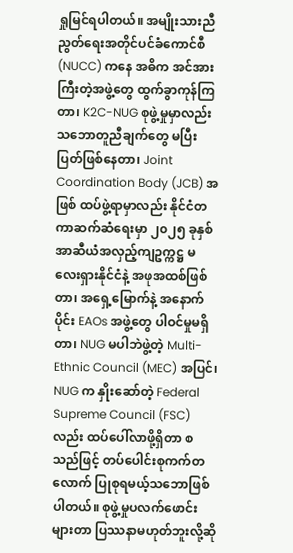ရှုမြင်ရပါတယ်။ အမျိုးသားညီညွတ်ရေးအတိုင်ပင်ခံကောင်စီ (NUCC) ကနေ အဓိက အင်အားကြီးတဲ့အဖွဲ့တွေ ထွက်ခွာကုန်ကြတာ၊ K2C-NUG စုဖွဲ့မှုမှာလည်း သဘောတူညီချက်တွေ မပြီးပြတ်ဖြစ်နေတာ၊ Joint Coordination Body (JCB) အဖြစ် ထပ်ဖွဲ့ရာမှာလည်း နိုင်ငံတကာဆက်ဆံရေးမှာ ၂၀၂၅ ခုနှစ် အာဆီယံအလှည့်ကျဥက္ကဋ္ဌ မလေးရှားနိုင်ငံနဲ့ အဖုအထစ်ဖြစ်တာ၊ အရှေ့မြောက်နဲ့ အနောက်ပိုင်း EAOs အဖွဲ့တွေ ပါဝင်မှုမရှိတာ၊ NUG မပါဘဲဖွဲ့တဲ့ Multi-Ethnic Council (MEC) အပြင်၊ NUG က နှိုးဆော်တဲ့ Federal Supreme Council (FSC) လည်း ထပ်ပေါ်လာဖို့ရှိတာ စသည်ဖြင့် တပ်ပေါင်းစုကက်တလောက် ပြုစုရမယ့်သဘောဖြစ်ပါတယ်။ စုဖွဲ့မှုပလက်ဖောင်းများတာ ပြဿနာမဟုတ်ဘူးလို့ဆို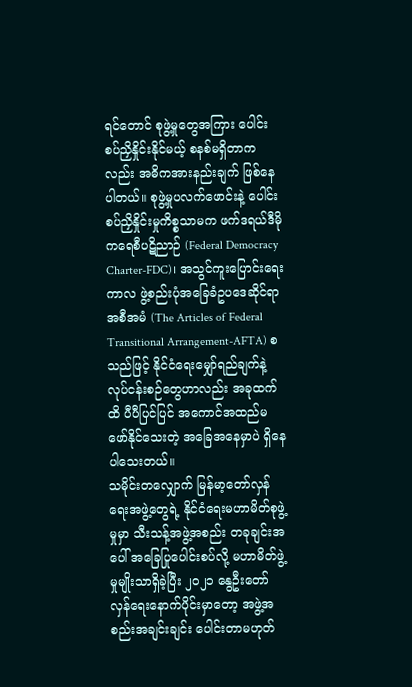ရင်တောင် စုဖွဲ့မှုတွေအကြား ပေါင်းစပ်ညှိနှိုင်းနိုင်မယ့် စနစ်မရှိတာကလည်း အဓိကအားနည်းချက် ဖြစ်နေပါတယ်။ စုဖွဲ့မှုပလက်ဖောင်းနဲ့ ပေါင်းစပ်ညှိနှိုင်းမှုကိစ္စသာမက ဖက်ဒရယ်ဒီမိုကရေစီပဋိညာဉ် (Federal Democracy Charter-FDC)၊ အသွင်ကူးပြောင်းရေးကာလ ဖွဲ့စည်းပုံအခြေခံဥပဒေဆိုင်ရာအစီအမံ (The Articles of Federal Transitional Arrangement-AFTA) စသည်ဖြင့် နိုင်ငံရေးမျှော်ရည်ချက်နဲ့ လုပ်ငန်းစဉ်တွေဟာလည်း အခုထက်ထိ ပီပီပြင်ပြင် အကောင်အထည်မဖော်နိုင်သေးတဲ့ အခြေအနေမှာပဲ ရှိနေပါသေးတယ်။
သမိုင်းတလျှောက် မြန်မာ့တော်လှန်ရေးအဖွဲ့တွေရဲ့ နိုင်ငံရေးမဟာမိတ်စုဖွဲ့မှုမှာ သီးသန့်အဖွဲ့အစည်း တခုချင်းအပေါ် အခြေပြုပေါင်းစပ်လို့ မဟာမိတ်ဖွဲ့မှုမျိုးသာရှိခဲ့ပြီး ၂၀၂၁ နွေဦးတော်လှန်ရေးနောက်ပိုင်းမှာတော့ အဖွဲ့အစည်းအချင်းချင်း ပေါင်းတာမဟုတ်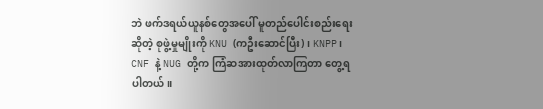ဘဲ ဖက်ဒရယ်ယူနစ်တွေအပေါ် မူတည်ပေါင်းစည်းရေးဆိုတဲ့ စုဖွဲ့မှုမျိုးကို KNU (ကဦးဆောင်ပြီး)၊ KNPP၊ CNF နဲ့ NUG တို့က ကြံဆအားထုတ်လာကြတာ တွေ့ရပါတယ်။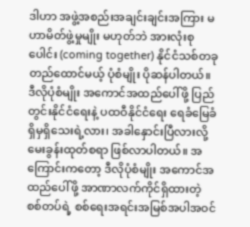ဒါဟာ အဖွဲ့အစည်းအချင်းချင်းအကြား မဟာမိတ်ဖွဲ့မှုမျိုး မဟုတ်ဘဲ အားလုံးစုပေါင်း (coming together) နိုင်ငံသစ်တခုတည်ထောင်မယ့် ပုံစံမျိုး ပိုဆန်ပါတယ်။ ဒီလိုပုံစံမျိုး အကောင်အထည်ပေါ်ဖို့ ပြည်တွင်းနိုင်ငံရေးနဲ့ ပထဝီနိုင်ငံရေး ရေခံမြေခံ ရှိမှရှိသေးရဲ့လား၊ အခါနှောင်းပြီလားလို့ မေးခွန်းထုတ်စရာ ဖြစ်လာပါတယ်။ အကြောင်းကတော့ ဒီလိုပုံစံမျိုး အကောင်အထည်ပေါ်ဖို့ အာဏာလက်ကိုင်ရှိထားတဲ့ စစ်တပ်ရဲ့ စစ်ရေးအရင်းအမြစ်အပါအဝင်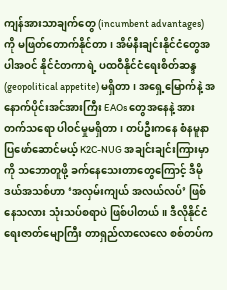ကျန်အားသာချက်တွေ (incumbent advantages) ကို မဖြတ်တောက်နိုင်တာ၊ အိမ်နီးချင်းနိုင်ငံတွေအပါအဝင် နိုင်ငံတကာရဲ့ ပထဝီနိုင်ငံရေးစိတ်ဆန္ဒ (geopolitical appetite) မရှိတာ၊ အရှေ့မြောက်နဲ့ အနောက်ပိုင်းအင်အားကြီး EAOs တွေအနေနဲ့ အားတက်သရော ပါဝင်မှုမရှိတာ၊ တပ်ဦးကနေ စံနမူနာပြဖော်ဆောင်မယ့် K2C-NUG အချင်းချင်းကြားမှာကို သဘောတူဖို့ ခက်နေသေးတာတွေကြောင့် ဒီမိုဒယ်အသစ်ဟာ ‘အလှမ်းကျယ် အလယ်လပ်’ ဖြစ်နေသလား သုံးသပ်စရာပဲ ဖြစ်ပါတယ်။ ဒီလိုနိုင်ငံရေးဇာတ်မျောကြီး တာရှည်လာလေလေ စစ်တပ်က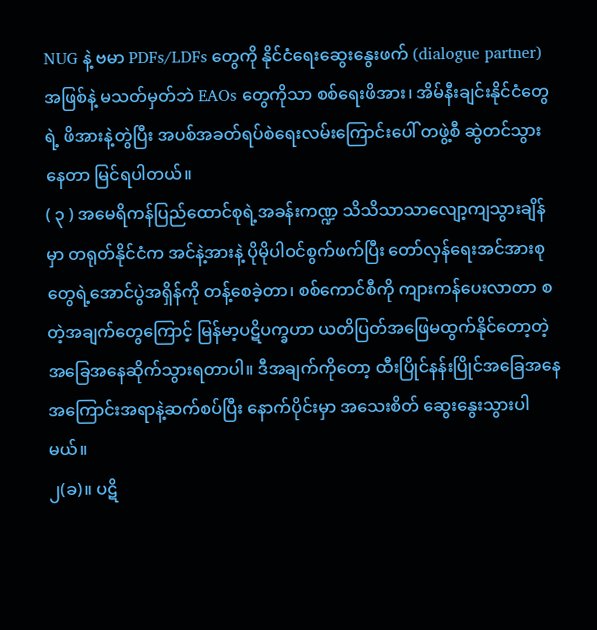NUG နဲ့ ဗမာ PDFs/LDFs တွေကို နိုင်ငံရေးဆွေးနွေးဖက် (dialogue partner) အဖြစ်နဲ့ မသတ်မှတ်ဘဲ EAOs တွေကိုသာ စစ်ရေးဖိအား၊ အိမ်နီးချင်းနိုင်ငံတွေရဲ့ ဖိအားနဲ့တွဲပြီး အပစ်အခတ်ရပ်စဲရေးလမ်းကြောင်းပေါ် တဖွဲ့စီ ဆွဲတင်သွားနေတာ မြင်ရပါတယ်။
( ၃ ) အမေရိကန်ပြည်ထောင်စုရဲ့အခန်းကဏ္ဍ သိသိသာသာလျော့ကျသွားချိန်မှာ တရုတ်နိုင်ငံက အင်နဲ့အားနဲ့ ပိုမိုပါဝင်စွက်ဖက်ပြီး တော်လှန်ရေးအင်အားစုတွေရဲ့အောင်ပွဲအရှိန်ကို တန့်စေခဲ့တာ၊ စစ်ကောင်စီကို ကျားကန်ပေးလာတာ စတဲ့အချက်တွေကြောင့် မြန်မာ့ပဋိပက္ခဟာ ယတိပြတ်အဖြေမထွက်နိုင်တော့တဲ့ အခြေအနေဆိုက်သွားရတာပါ။ ဒီအချက်ကိုတော့ ထီးပြိုင်နန်းပြိုင်အခြေအနေ အကြောင်းအရာနဲ့ဆက်စပ်ပြီး နောက်ပိုင်းမှာ အသေးစိတ် ဆွေးနွေးသွားပါမယ်။
၂(ခ)။ ပဋိ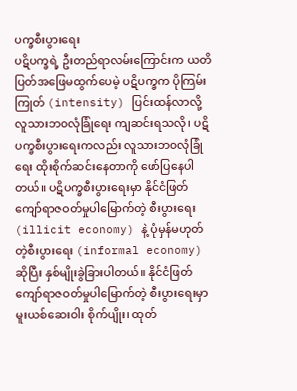ပက္ခစီးပွားရေး
ပဋိပက္ခရဲ့ ဦးတည်ရာလမ်းကြောင်းက ယတိပြတ်အဖြေမထွက်ပေမဲ့ ပဋိပက္ခက ပိုကြမ်းကြုတ် (intensity) ပြင်းထန်လာလို့ လူသားဘ၀လုံခြုံရေး ကျဆင်းရသလို၊ ပဋိပက္ခစီးပွားရေးကလည်း လူသားဘ၀လုံခြုံရေး ထိုးစိုက်ဆင်းနေတာကို ဖော်ပြနေပါတယ်။ ပဋိပက္ခစီးပွားရေးမှာ နိုင်ငံဖြတ်ကျော်ရာဇဝတ်မှုပါမြောက်တဲ့ စီးပွားရေး (illicit economy) နဲ့ ပုံမှန်မဟုတ်တဲ့စီးပွားရေး (informal economy) ဆိုပြီး နှစ်မျိုးခွဲခြားပါတယ်။ နိုင်ငံဖြတ်ကျော်ရာဇဝတ်မှုပါမြောက်တဲ့ စီးပွားရေးမှာ မူးယစ်ဆေးဝါး စိုက်ပျိုး၊ ထုတ်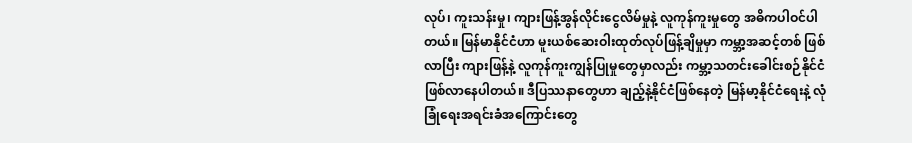လုပ်၊ ကူးသန်းမှု၊ ကျားဖြန့်အွန်လိုင်းငွေလိမ်မှုနဲ့ လူကုန်ကူးမှုတွေ အဓိကပါဝင်ပါတယ်။ မြန်မာနိုင်ငံဟာ မူးယစ်ဆေးဝါးထုတ်လုပ်ဖြန့်ချိမှုမှာ ကမ္ဘာ့အဆင့်တစ် ဖြစ်လာပြီး ကျားဖြန့်နဲ့ လူကုန်ကူးကျွန်ပြုမှုတွေမှာလည်း ကမ္ဘာ့သတင်းခေါင်းစဉ်နိုင်ငံ ဖြစ်လာနေပါတယ်။ ဒီပြဿနာတွေဟာ ချည့်နဲ့နိုင်ငံဖြစ်နေတဲ့ မြန်မာ့နိုင်ငံရေးနဲ့ လုံခြုံရေးအရင်းခံအကြောင်းတွေ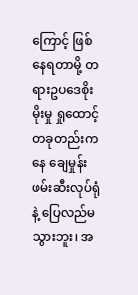ကြောင့် ဖြစ်နေရတာမို့ တရားဥပဒေစိုးမိုးမှု ရှုထောင့်တခုတည်းကနေ ချေမှုန်းဖမ်းဆီးလုပ်ရုံနဲ့ ပြေလည်မသွားဘူး၊ အ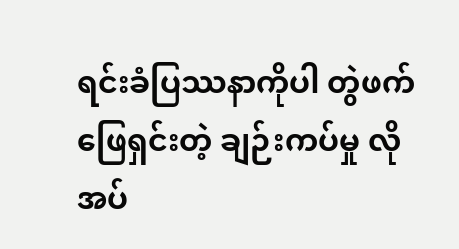ရင်းခံပြဿနာကိုပါ တွဲဖက်ဖြေရှင်းတဲ့ ချဉ်းကပ်မှု လိုအပ်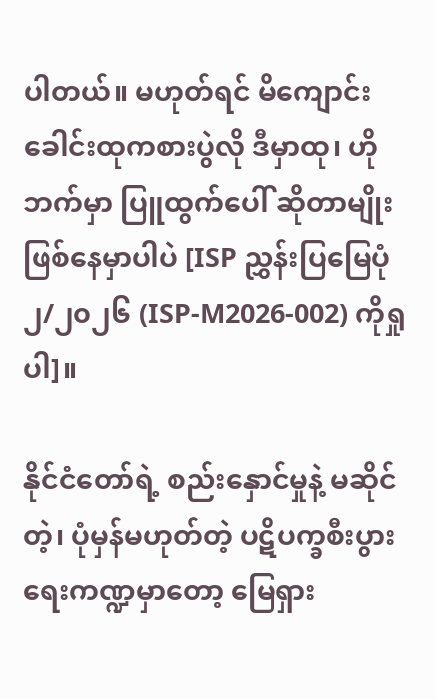ပါတယ်။ မဟုတ်ရင် မိကျောင်းခေါင်းထုကစားပွဲလို ဒီမှာထု၊ ဟိုဘက်မှာ ပြူထွက်ပေါ် ဆိုတာမျိုး ဖြစ်နေမှာပါပဲ [ISP ညွှန်းပြမြေပုံ ၂/၂၀၂၆ (ISP-M2026-002) ကိုရှုပါ]။

နိုင်ငံတော်ရဲ့ စည်းနှောင်မှုနဲ့ မဆိုင်တဲ့၊ ပုံမှန်မဟုတ်တဲ့ ပဋိပက္ခစီးပွားရေးကဏ္ဍမှာတော့ မြေရှား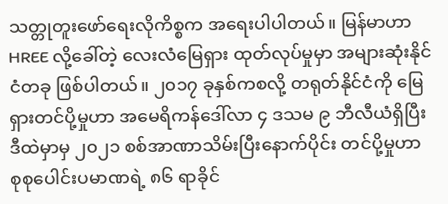သတ္တုတူးဖော်ရေးလိုကိစ္စက အရေးပါပါတယ်။ မြန်မာဟာ HREE လို့ခေါ်တဲ့ လေးလံမြေရှား ထုတ်လုပ်မှုမှာ အများဆုံးနိုင်ငံတခု ဖြစ်ပါတယ်။ ၂၀၁၇ ခုနှစ်ကစလို့ တရုတ်နိုင်ငံကို မြေရှားတင်ပို့မှုဟာ အမေရိကန်ဒေါ်လာ ၄ ဒသမ ၉ ဘီလီယံရှိပြီး ဒီထဲမှာမှ ၂၀၂၁ စစ်အာဏာသိမ်းပြီးနောက်ပိုင်း တင်ပို့မှုဟာ စုစုပေါင်းပမာဏရဲ့ ၈၆ ရာခိုင်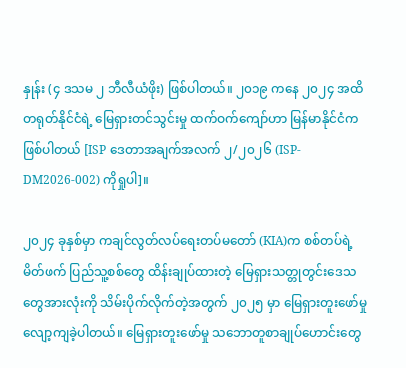နှုန်း (၄ ဒသမ ၂ ဘီလီယံဖိုး) ဖြစ်ပါတယ်။ ၂၀၁၉ ကနေ ၂၀၂၄ အထိ တရုတ်နိုင်ငံရဲ့ မြေရှားတင်သွင်းမှု ထက်ဝက်ကျော်ဟာ မြန်မာနိုင်ငံက ဖြစ်ပါတယ် [ISP ဒေတာအချက်အလက် ၂/၂၀၂၆ (ISP-DM2026-002) ကိုရှုပါ]။

၂၀၂၄ ခုနှစ်မှာ ကချင်လွတ်လပ်ရေးတပ်မတော် (KIA)က စစ်တပ်ရဲ့မိတ်ဖက် ပြည်သူ့စစ်တွေ ထိန်းချုပ်ထားတဲ့ မြေရှားသတ္တုတွင်းဒေသတွေအားလုံးကို သိမ်းပိုက်လိုက်တဲ့အတွက် ၂၀၂၅ မှာ မြေရှားတူးဖော်မှု လျော့ကျခဲ့ပါတယ်။ မြေရှားတူးဖော်မှု သဘောတူစာချုပ်ဟောင်းတွေ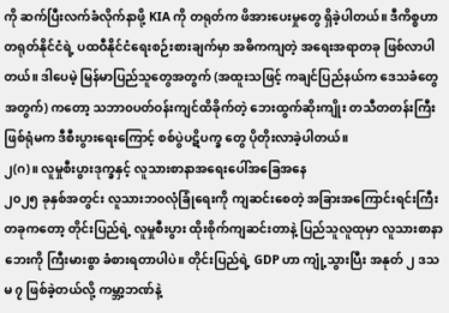ကို ဆက်ပြီးလက်ခံလိုက်နာဖို့ KIA ကို တရုတ်က ဖိအားပေးမှုတွေ ရှိခဲ့ပါတယ်။ ဒီကိစ္စဟာ တရုတ်နိုင်ငံရဲ့ ပထဝီနိုင်ငံရေးစဉ်းစားချက်မှာ အဓိကကျတဲ့ အရေးအရာတခု ဖြစ်လာပါတယ်။ ဒါပေမဲ့ မြန်မာပြည်သူတွေအတွက် (အထူးသဖြင့် ကချင်ပြည်နယ်က ဒေသခံတွေအတွက်) ကတော့ သဘာ၀ပတ်ဝန်းကျင်ထိခိုက်တဲ့ ဘေးထွက်ဆိုးကျိုး တသီတတန်းကြီးဖြစ်ရုံမက ဒီစီးပွားရေးကြောင့် စစ်ပွဲပဋိပက္ခ တွေ ပိုတိုးလာခဲ့ပါတယ်။
၂(ဂ)။ လူမှုစီးပွားဒုက္ခနှင့် လူသားစာနာအရေးပေါ်အခြေအနေ
၂၀၂၅ ခုနှစ်အတွင်း လူသားဘ၀လုံခြုံရေးကို ကျဆင်းစေတဲ့ အခြားအကြောင်းရင်းကြီးတခုကတော့ တိုင်းပြည်ရဲ့ လူမှုစီးပွား ထိုးစိုက်ကျဆင်းတာနဲ့ ပြည်သူလူထုမှာ လူသားစာနာဘေးကို ကြီးမားစွာ ခံစားရတာပါပဲ။ တိုင်းပြည်ရဲ့ GDP ဟာ ကျုံ့သွားပြီး အနုတ် ၂ ဒသမ ၇ ဖြစ်ခဲ့တယ်လို့ ကမ္ဘာ့ဘဏ်နဲ့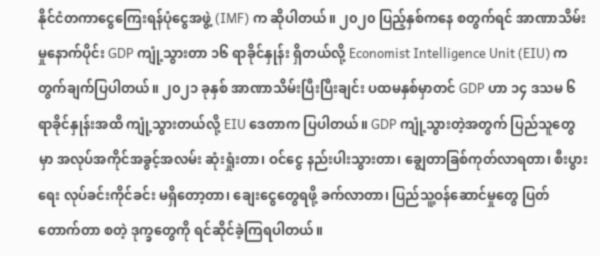နိုင်ငံတကာငွေကြေးရန်ပုံငွေအဖွဲ့ (IMF) က ဆိုပါတယ်။ ၂၀၂၀ ပြည့်နှစ်ကနေ စတွက်ရင် အာဏာသိမ်းမှုနောက်ပိုင်း GDP ကျုံ့သွားတာ ၁၆ ရာခိုင်နှုန်း ရှိတယ်လို့ Economist Intelligence Unit (EIU) က တွက်ချက်ပြပါတယ်။ ၂၀၂၁ ခုနှစ် အာဏာသိမ်းပြီးပြီးချင်း ပထမနှစ်မှာတင် GDP ဟာ ၁၄ ဒသမ ၆ ရာခိုင်နှုန်းအထိ ကျုံ့သွားတယ်လို့ EIU ဒေတာက ပြပါတယ်။ GDP ကျုံ့သွားတဲ့အတွက် ပြည်သူတွေမှာ အလုပ်အကိုင်အခွင့်အလမ်း ဆုံးရှုံးတာ၊ ဝင်ငွေ နည်းပါးသွားတာ၊ ချွေတာခြစ်ကုတ်လာရတာ၊ စီးပွားရေး လုပ်ခင်းကိုင်ခင်း မရှိတော့တာ၊ ချေးငွေတွေရဖို့ ခက်လာတာ၊ ပြည်သူ့ဝန်ဆောင်မှုတွေ ပြတ်တောက်တာ စတဲ့ ဒုက္ခတွေကို ရင်ဆိုင်ခဲ့ကြရပါတယ်။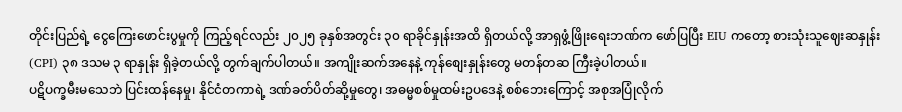တိုင်းပြည်ရဲ့ ငွေကြေးဖောင်းပွမှုကို ကြည့်ရင်လည်း ၂၀၂၅ ခုနှစ်အတွင်း ၃၀ ရာခိုင်နှုန်းအထိ ရှိတယ်လို့ အာရှဖွံ့ဖြိုးရေးဘဏ်က ဖော်ပြပြီး EIU ကတော့ စားသုံးသူဈေးဆနှုန်း (CPI) ၃၈ ဒသမ ၃ ရာနှုန်း ရှိခဲ့တယ်လို့ တွက်ချက်ပါတယ်။ အကျိုးဆက်အနေနဲ့ ကုန်စျေးနှုန်းတွေ မတန်တဆ ကြီးခဲ့ပါတယ်။
ပဋိပက္ခမီးမသေဘဲ ပြင်းထန်နေမှု၊ နိုင်ငံတကာရဲ့ ဒဏ်ခတ်ပိတ်ဆို့မှုတွေ၊ အဓမ္မစစ်မှုထမ်းဥပဒေနဲ့ စစ်ဘေးကြောင့် အစုအပြုံလိုက်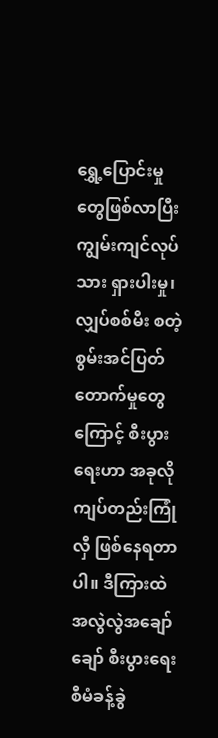ရွှေ့ပြောင်းမှုတွေဖြစ်လာပြီး ကျွမ်းကျင်လုပ်သား ရှားပါးမှု၊ လျှပ်စစ်မီး စတဲ့ စွမ်းအင်ပြတ်တောက်မှုတွေကြောင့် စီးပွားရေးဟာ အခုလို ကျပ်တည်းကြုံလှီ ဖြစ်နေရတာပါ။ ဒီကြားထဲ အလွဲလွဲအချော်ချော် စီးပွားရေးစီမံခန့်ခွဲ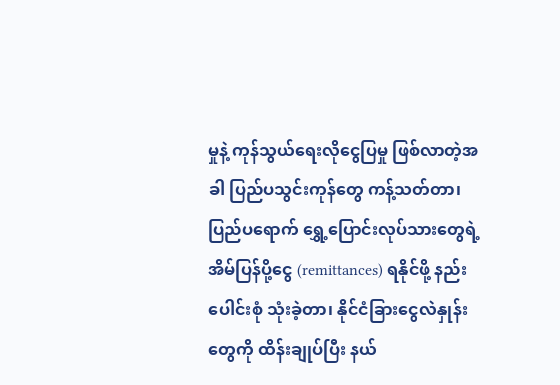မှုနဲ့ ကုန်သွယ်ရေးလိုငွေပြမှု ဖြစ်လာတဲ့အခါ ပြည်ပသွင်းကုန်တွေ ကန့်သတ်တာ၊ ပြည်ပရောက် ရွှေ့ပြောင်းလုပ်သားတွေရဲ့ အိမ်ပြန်ပို့ငွေ (remittances) ရနိုင်ဖို့ နည်းပေါင်းစုံ သုံးခဲ့တာ၊ နိုင်ငံခြားငွေလဲနှုန်းတွေကို ထိန်းချုပ်ပြီး နယ်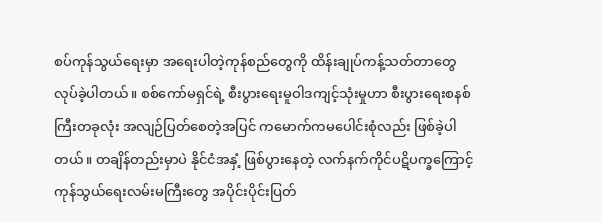စပ်ကုန်သွယ်ရေးမှာ အရေးပါတဲ့ကုန်စည်တွေကို ထိန်းချုပ်ကန့်သတ်တာတွေ လုပ်ခဲ့ပါတယ်။ စစ်ကော်မရှင်ရဲ့ စီးပွားရေးမူဝါဒကျင့်သုံးမှုဟာ စီးပွားရေးစနစ်ကြီးတခုလုံး အလျဉ်ပြတ်စေတဲ့အပြင် ကမောက်ကမပေါင်းစုံလည်း ဖြစ်ခဲ့ပါတယ်။ တချိန်တည်းမှာပဲ နိုင်ငံအနှံ့ ဖြစ်ပွားနေတဲ့ လက်နက်ကိုင်ပဋိပက္ခကြောင့် ကုန်သွယ်ရေးလမ်းမကြီးတွေ အပိုင်းပိုင်းပြတ်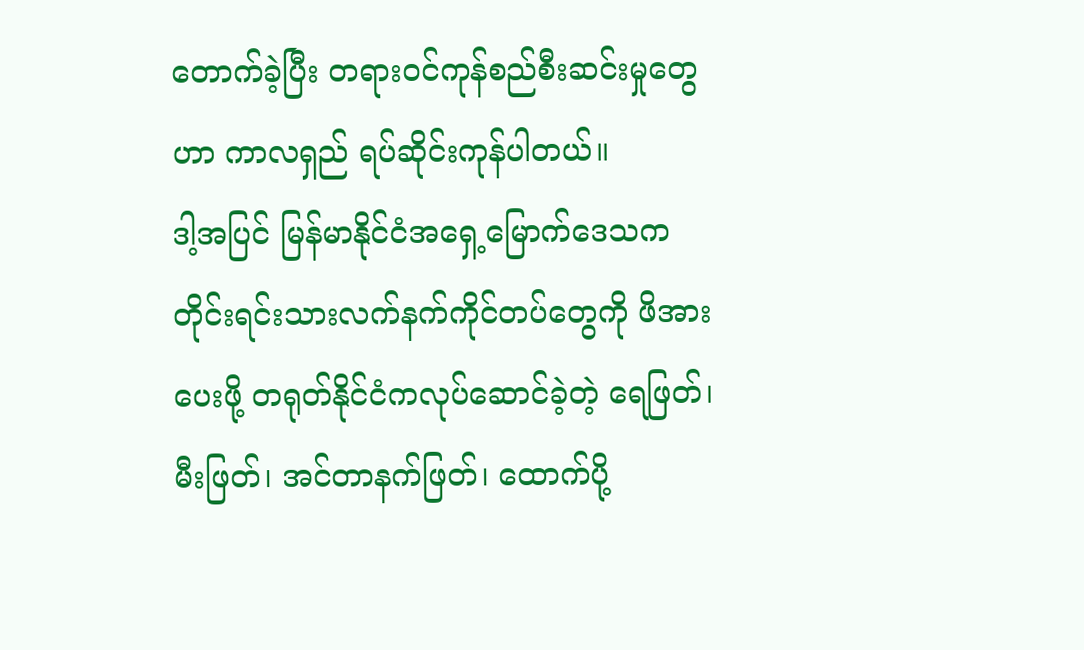တောက်ခဲ့ပြီး တရားဝင်ကုန်စည်စီးဆင်းမှုတွေဟာ ကာလရှည် ရပ်ဆိုင်းကုန်ပါတယ်။
ဒါ့အပြင် မြန်မာနိုင်ငံအရှေ့မြောက်ဒေသက တိုင်းရင်းသားလက်နက်ကိုင်တပ်တွေကို ဖိအားပေးဖို့ တရုတ်နိုင်ငံကလုပ်ဆောင်ခဲ့တဲ့ ရေဖြတ်၊ မီးဖြတ်၊ အင်တာနက်ဖြတ်၊ ထောက်ပို့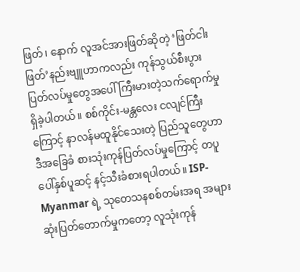ဖြတ်၊ နောက် လူအင်အားဖြတ်ဆိုတဲ့ ‘ဖြတ်ငါးဖြတ်’နည်းဗျူဟာကလည်း ကုန်သွယ်စီးပွားပြတ်လပ်မှုတွေအပေါ် ကြီးမားတဲ့သက်ရောက်မှု ရှိခဲ့ပါတယ်။ စစ်ကိုင်း-မန္တလေး ငလျင်ကြီးကြောင့် နာလန်မထူနိုင်သေးတဲ့ ပြည်သူတွေဟာ ဒီအခြေခံ စားသုံးကုန်ပြတ်လပ်မှုကြောင့် တပူပေါ်နှစ်ပူဆင့် နင့်သီးခံစားရပါတယ်။ ISP-Myanmar ရဲ့ သုတေသနစစ်တမ်းအရ အများဆုံးပြတ်တောက်မှုကတော့ လူသုံးကုန်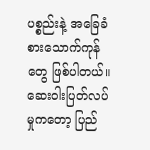ပစ္စည်းနဲ့ အခြေခံစားသောက်ကုန်တွေ ဖြစ်ပါတယ်။ ဆေးဝါးပြတ်လပ်မှုကတော့ ပြည်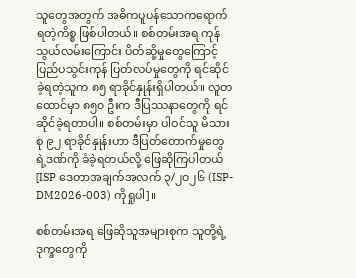သူတွေအတွက် အဓိကပူပန်သောကရောက်ရတဲ့ကိစ္စ ဖြစ်ပါတယ်။ စစ်တမ်းအရ ကုန်သွယ်လမ်းကြောင်း ပိတ်ဆို့မှုတွေကြောင့် ပြည်ပသွင်းကုန် ပြတ်လပ်မှုတွေကို ရင်ဆိုင်ခဲ့ရတဲ့သူက ၈၅ ရာခိုင်နှုန်းရှိပါတယ်။ လူတထောင်မှာ ၈၅၀ ဦးက ဒီပြဿနာတွေကို ရင်ဆိုင်ခဲ့ရတာပါ။ စစ်တမ်းမှာ ပါဝင်သူ မိသားစု ၉၂ ရာခိုင်နှုန်းဟာ ဒီပြတ်တောက်မှုတွေရဲ့ဒဏ်ကို ခံခဲ့ရတယ်လို့ ဖြေဆိုကြပါတယ် [ISP ဒေတာအချက်အလက် ၃/၂၀၂၆ (ISP-DM2026-003) ကိုရှုပါ]။

စစ်တမ်းအရ ဖြေဆိုသူအများစုက သူတို့ရဲ့ ဒုက္ခတွေကို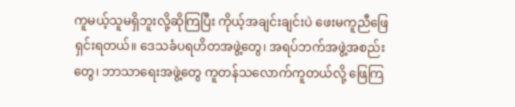ကူမယ့်သူမရှိဘူးလို့ဆိုကြပြီး ကိုယ့်အချင်းချင်းပဲ ဖေးမကူညီဖြေရှင်းရတယ်။ ဒေသခံပရဟိတအဖွဲ့တွေ၊ အရပ်ဘက်အဖွဲ့အစည်းတွေ၊ ဘာသာရေးအဖွဲ့တွေ ကူတန်သလောက်ကူတယ်လို့ ဖြေကြ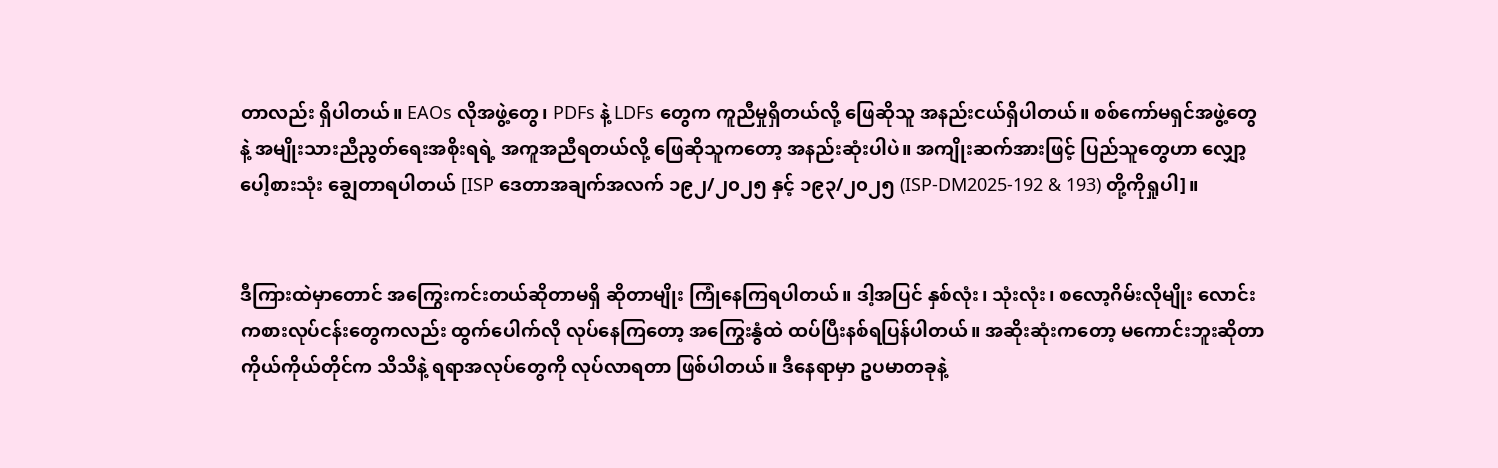တာလည်း ရှိပါတယ်။ EAOs လိုအဖွဲ့တွေ၊ PDFs နဲ့ LDFs တွေက ကူညီမှုရှိတယ်လို့ ဖြေဆိုသူ အနည်းငယ်ရှိပါတယ်။ စစ်ကော်မရှင်အဖွဲ့တွေနဲ့ အမျိုးသားညီညွတ်ရေးအစိုးရရဲ့ အကူအညီရတယ်လို့ ဖြေဆိုသူကတော့ အနည်းဆုံးပါပဲ။ အကျိုးဆက်အားဖြင့် ပြည်သူတွေဟာ လျှော့ပေါ့စားသုံး ချွေတာရပါတယ် [ISP ဒေတာအချက်အလက် ၁၉၂/၂၀၂၅ နှင့် ၁၉၃/၂၀၂၅ (ISP-DM2025-192 & 193) တို့ကိုရှုပါ]။


ဒီကြားထဲမှာတောင် အကြွေးကင်းတယ်ဆိုတာမရှိ ဆိုတာမျိုး ကြုံနေကြရပါတယ်။ ဒါ့အပြင် နှစ်လုံး၊ သုံးလုံး၊ စလော့ဂိမ်းလိုမျိုး လောင်းကစားလုပ်ငန်းတွေကလည်း ထွက်ပေါက်လို လုပ်နေကြတော့ အကြွေးနွံထဲ ထပ်ပြီးနစ်ရပြန်ပါတယ်။ အဆိုးဆုံးကတော့ မကောင်းဘူးဆိုတာ ကိုယ်ကိုယ်တိုင်က သိသိနဲ့ ရရာအလုပ်တွေကို လုပ်လာရတာ ဖြစ်ပါတယ်။ ဒီနေရာမှာ ဥပမာတခုနဲ့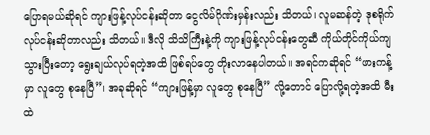ပြောရမယ်ဆိုရင် ကျားဖြန့်လုပ်ငန်းဆိုတာ ငွေလိမ်ဂိုဏ်းမှန်းလည်း သိတယ်၊ လူမဆန်တဲ့ ဒုစရိုက်လုပ်ငန်းဆိုတာလည်း သိတယ်။ ဒီလို သိသိကြီးနဲ့ကို ကျားဖြန့်လုပ်ငန်းတွေဆီ ကိုယ်တိုင်ကိုယ်ကျ သွားပြီးတော့ ရွေးချယ်လုပ်ရတဲ့အထိ ဖြစ်ရပ်တွေ တိုးလာနေပါတယ်။ အရင်ကဆိုရင် “ဖားကန့်မှာ လူတွေ စုနေပြီ”၊ အခုဆိုရင် “ကျားဖြန့်မှာ လူတွေ စုနေပြီ” လို့တောင် ပြောလို့ရတဲ့အထိ မီးထဲ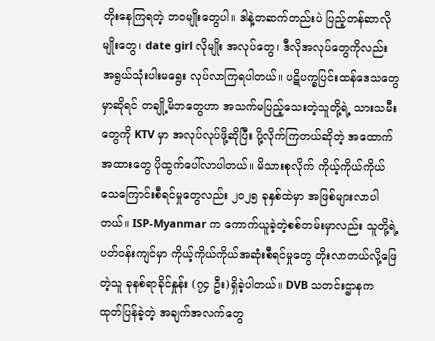တိုးနေကြရတဲ့ ဘ၀မျိုးတွေပါ။ ဒါနဲ့တဆက်တည်းပဲ ပြည့်တန်ဆာလိုမျိုးတွေ၊ date girl လိုမျိုး အလုပ်တွေ၊ ဒီလိုအလုပ်တွေကိုလည်း အရွယ်သုံးပါးမရွေး လုပ်လာကြရပါတယ်။ ပဋိပက္ခပြင်းထန်ဒေသတွေမှာဆိုရင် တချို့မိဘတွေဟာ အသက်မပြည့်သေးတဲ့သူတို့ရဲ့ သားသမီးတွေကို KTV မှာ အလုပ်လုပ်ဖို့ဆိုပြီး ပို့လိုက်ကြတယ်ဆိုတဲ့ အထောက်အထားတွေ ပိုထွက်ပေါ်လာပါတယ်။ မိသားစုလိုက် ကိုယ့်ကိုယ်ကိုယ်သေကြောင်းစီရင်မှုတွေလည်း ၂၀၂၅ ခုနှစ်ထဲမှာ အဖြစ်များလာပါတယ်။ ISP-Myanmar က ကောက်ယူခဲ့တဲ့စစ်တမ်းမှာလည်း သူတို့ရဲ့ပတ်ဝန်းကျင်မှာ ကိုယ့်ကိုယ်ကိုယ်အဆုံးစီရင်မှုတွေ တိုးလာတယ်လို့ဖြေတဲ့သူ ခုနစ်ရာခိုင်နှုန်း (၇၄ ဦး)ရှိခဲ့ပါတယ်။ DVB သတင်းဌာနက ထုတ်ပြန်ခဲ့တဲ့ အချက်အလက်တွေ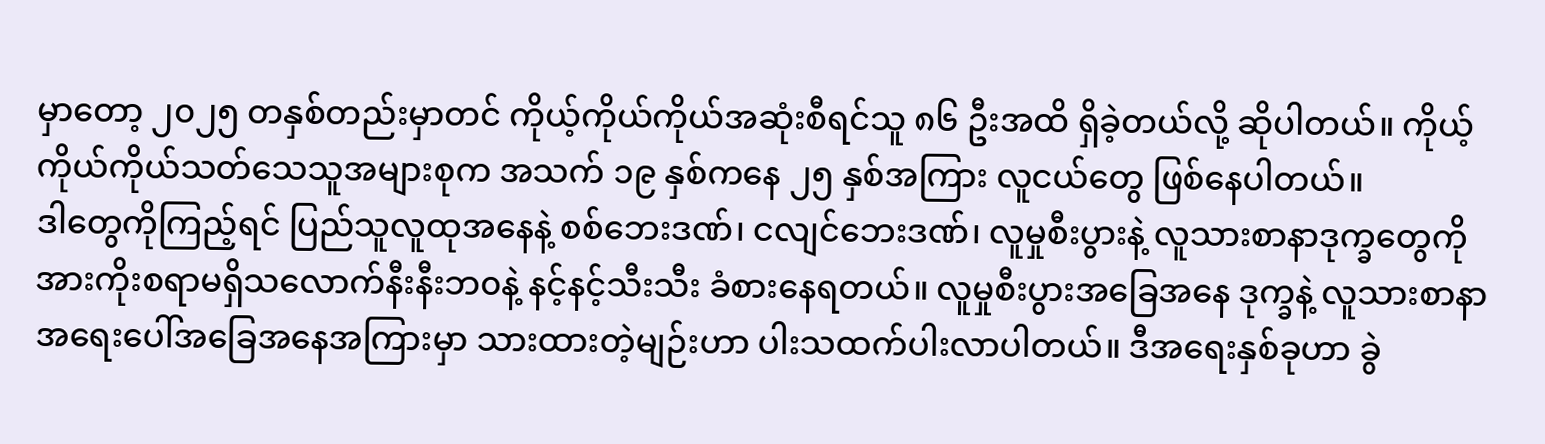မှာတော့ ၂၀၂၅ တနှစ်တည်းမှာတင် ကိုယ့်ကိုယ်ကိုယ်အဆုံးစီရင်သူ ၈၆ ဦးအထိ ရှိခဲ့တယ်လို့ ဆိုပါတယ်။ ကိုယ့်ကိုယ်ကိုယ်သတ်သေသူအများစုက အသက် ၁၉ နှစ်ကနေ ၂၅ နှစ်အကြား လူငယ်တွေ ဖြစ်နေပါတယ်။
ဒါတွေကိုကြည့်ရင် ပြည်သူလူထုအနေနဲ့ စစ်ဘေးဒဏ်၊ ငလျင်ဘေးဒဏ်၊ လူမှုစီးပွားနဲ့ လူသားစာနာဒုက္ခတွေကို အားကိုးစရာမရှိသလောက်နီးနီးဘ၀နဲ့ နင့်နင့်သီးသီး ခံစားနေရတယ်။ လူမှုစီးပွားအခြေအနေ ဒုက္ခနဲ့ လူသားစာနာ အရေးပေါ်အခြေအနေအကြားမှာ သားထားတဲ့မျဉ်းဟာ ပါးသထက်ပါးလာပါတယ်။ ဒီအရေးနှစ်ခုဟာ ခွဲ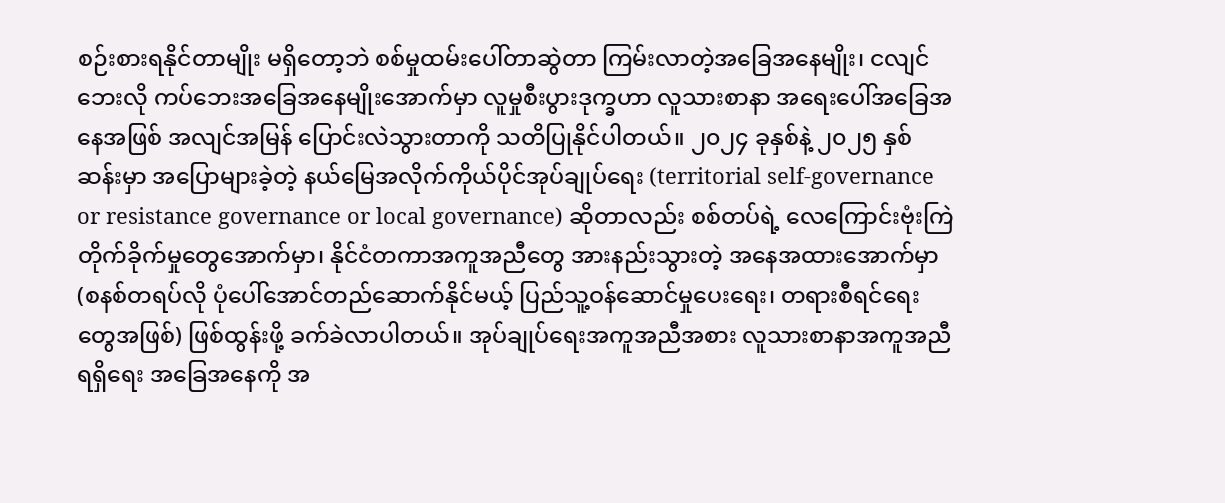စဉ်းစားရနိုင်တာမျိုး မရှိတော့ဘဲ စစ်မှုထမ်းပေါ်တာဆွဲတာ ကြမ်းလာတဲ့အခြေအနေမျိုး၊ ငလျင်ဘေးလို ကပ်ဘေးအခြေအနေမျိုးအောက်မှာ လူမှုစီးပွားဒုက္ခဟာ လူသားစာနာ အရေးပေါ်အခြေအနေအဖြစ် အလျင်အမြန် ပြောင်းလဲသွားတာကို သတိပြုနိုင်ပါတယ်။ ၂၀၂၄ ခုနှစ်နဲ့ ၂၀၂၅ နှစ်ဆန်းမှာ အပြောများခဲ့တဲ့ နယ်မြေအလိုက်ကိုယ်ပိုင်အုပ်ချုပ်ရေး (territorial self-governance or resistance governance or local governance) ဆိုတာလည်း စစ်တပ်ရဲ့ လေကြောင်းဗုံးကြဲတိုက်ခိုက်မှုတွေအောက်မှာ၊ နိုင်ငံတကာအကူအညီတွေ အားနည်းသွားတဲ့ အနေအထားအောက်မှာ (စနစ်တရပ်လို ပုံပေါ်အောင်တည်ဆောက်နိုင်မယ့် ပြည်သူ့ဝန်ဆောင်မှုပေးရေး၊ တရားစီရင်ရေးတွေအဖြစ်) ဖြစ်ထွန်းဖို့ ခက်ခဲလာပါတယ်။ အုပ်ချုပ်ရေးအကူအညီအစား လူသားစာနာအကူအညီရရှိရေး အခြေအနေကို အ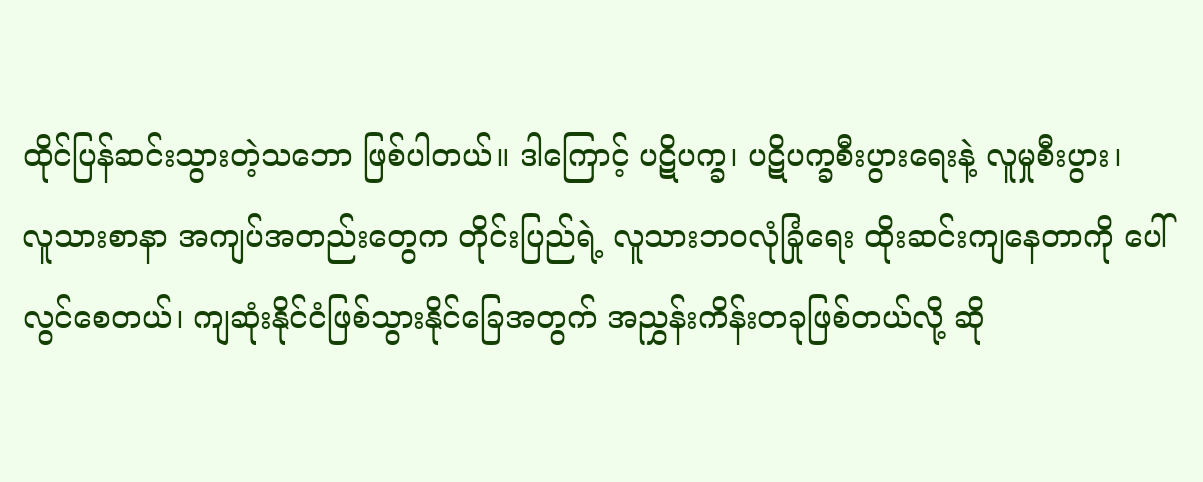ထိုင်ပြန်ဆင်းသွားတဲ့သဘော ဖြစ်ပါတယ်။ ဒါကြောင့် ပဋိပက္ခ၊ ပဋိပက္ခစီးပွားရေးနဲ့ လူမှုစီးပွား၊
လူသားစာနာ အကျပ်အတည်းတွေက တိုင်းပြည်ရဲ့ လူသားဘ၀လုံခြုံရေး ထိုးဆင်းကျနေတာကို ပေါ်လွင်စေတယ်၊ ကျဆုံးနိုင်ငံဖြစ်သွားနိုင်ခြေအတွက် အညွှန်းကိန်းတခုဖြစ်တယ်လို့ ဆို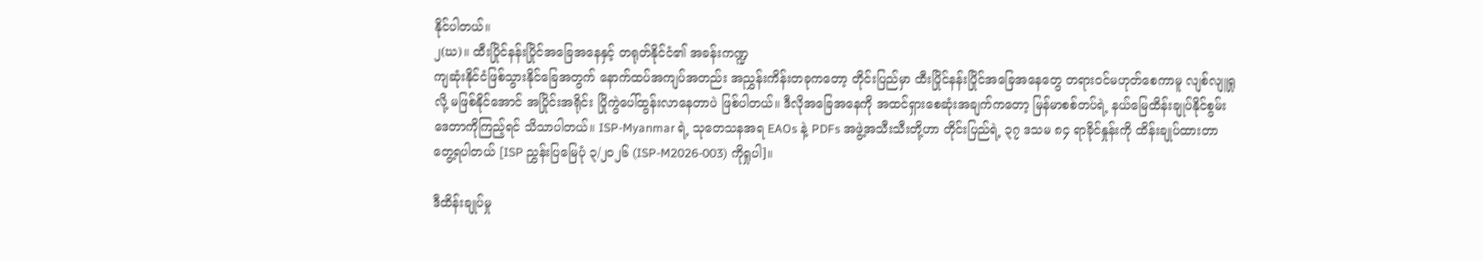နိုင်ပါတယ်။
၂(ဃ)။ ထီးပြိုင်နန်းပြိုင်အခြေအနေနှင့် တရုတ်နိုင်ငံ၏ အခန်းကဏ္ဍ
ကျဆုံးနိုင်ငံဖြစ်သွားနိုင်ခြေအတွက် နောက်ထပ်အကျပ်အတည်း အညွှန်းကိန်းတခုကတော့ တိုင်းပြည်မှာ ထီးပြိုင်နန်းပြိုင်အခြေအနေတွေ တရားဝင်မဟုတ်စေကာမူ လျစ်လျူရှုလို့ မဖြစ်နိုင်အောင် အပြိုင်းအရိုင်း ပြိုကွဲပေါ်ထွန်းလာနေတာပဲ ဖြစ်ပါတယ်။ ဒီလိုအခြေအနေကို အထင်ရှားစေဆုံးအချက်ကတော့ မြန်မာစစ်တပ်ရဲ့ နယ်မြေထိန်းချုပ်နိုင်စွမ်းဒေတာကိုကြည့်ရင် သိသာပါတယ်။ ISP-Myanmar ရဲ့ သုတေသနအရ EAOs နဲ့ PDFs အဖွဲ့အသီးသီးတို့ဟာ တိုင်းပြည်ရဲ့ ၃၇ ဒသမ ၈၄ ရာခိုင်နှုန်းကို ထိန်းချုပ်ထားတာ တွေ့ရပါတယ် [ISP ညွှန်းပြမြေပုံ ၃/၂၀၂၆ (ISP-M2026-003) ကိုရှုပါ]။

ဒီထိန်းချုပ်မှု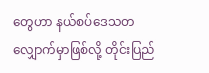တွေဟာ နယ်စပ်ဒေသတလျှောက်မှာဖြစ်လို့ တိုင်းပြည်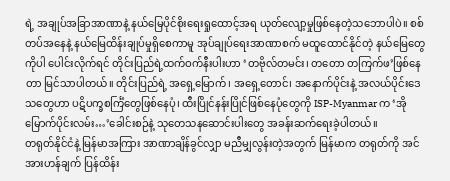ရဲ့ အချုပ်အခြာအာဏာနဲ့ နယ်မြေပိုင်စိုးရေးရှုထောင့်အရ ယုတ်လျော့မှုဖြစ်နေတဲ့သဘောပါပဲ။ စစ်တပ်အနေနဲ့ နယ်မြေထိန်းချုပ်မှုရှိစေကာမူ အုပ်ချုပ်ရေးအာဏာစက် မထူထောင်နိုင်တဲ့ နယ်မြေတွေကိုပါ ပေါင်းလိုက်ရင် တိုင်းပြည်ရဲ့ထက်ဝက်နီးပါးဟာ ‘တဗိုလ်တမင်း၊ တတော တကြက်ဖ’ဖြစ်နေတာ မြင်သာပါတယ်။ တိုင်းပြည်ရဲ့ အရှေ့မြောက်၊ အရှေ့တောင်၊ အနောက်ပိုင်းနဲ့ အလယ်ပိုင်းဒေသတွေဟာ ပဋိပက္ခစင်္ကြံတွေဖြစ်နေပုံ၊ ထီးပြိုင်နန်းပြိုင်ဖြစ်နေပုံတွေကို ISP-Myanmar က ‘အို မြောက်ပိုင်းလမ်း…’ခေါင်းစဉ်နဲ့ သုတေသနဆောင်းပါးတွေ အခန်းဆက်ရေးခဲ့ပါတယ်။
တရုတ်နိုင်ငံနဲ့ မြန်မာအကြား အာဏာချိန်ခွင်လျှာ မညီမျှလွန်းတဲ့အတွက် မြန်မာက တရုတ်ကို အင်အားဟန်ချက် ပြန်ထိန်း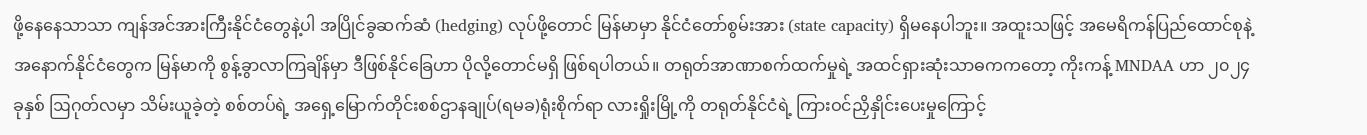ဖို့နေနေသာသာ ကျန်အင်အားကြီးနိုင်ငံတွေနဲ့ပါ အပြိုင်ခွဆက်ဆံ (hedging) လုပ်ဖို့တောင် မြန်မာမှာ နိုင်ငံတော်စွမ်းအား (state capacity) ရှိမနေပါဘူး။ အထူးသဖြင့် အမေရိကန်ပြည်ထောင်စုနဲ့ အနောက်နိုင်ငံတွေက မြန်မာကို စွန့်ခွာလာကြချိန်မှာ ဒီဖြစ်နိုင်ခြေဟာ ပိုလို့တောင်မရှိ ဖြစ်ရပါတယ်။ တရုတ်အာဏာစက်ထက်မှုရဲ့ အထင်ရှားဆုံးသာဓကကတော့ ကိုးကန့် MNDAA ဟာ ၂၀၂၄ ခုနှစ် ဩဂုတ်လမှာ သိမ်းယူခဲ့တဲ့ စစ်တပ်ရဲ့ အရှေ့မြောက်တိုင်းစစ်ဌာနချုပ်(ရမခ)ရုံးစိုက်ရာ လားရှိုးမြို့ကို တရုတ်နိုင်ငံရဲ့ ကြားဝင်ညှိနှိုင်းပေးမှုကြောင့်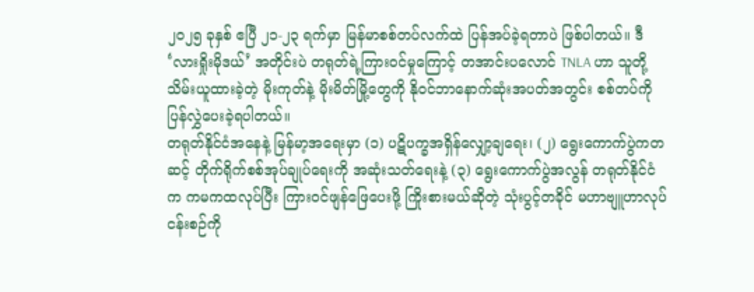၂၀၂၅ ခုနှစ် ဧပြီ ၂၁-၂၃ ရက်မှာ မြန်မာစစ်တပ်လက်ထဲ ပြန်အပ်ခဲ့ရတာပဲ ဖြစ်ပါတယ်။ ဒီ ‘လားရှိုးမိုဒယ်’ အတိုင်းပဲ တရုတ်ရဲ့ကြားဝင်မှုကြောင့် တအာင်းပလောင် TNLA ဟာ သူတို့သိမ်းယူထားခဲ့တဲ့ မိုးကုတ်နဲ့ မိုးမိတ်မြို့တွေကို နိုဝင်ဘာနောက်ဆုံးအပတ်အတွင်း စစ်တပ်ကို ပြန်လွှဲပေးခဲ့ရပါတယ်။
တရုတ်နိုင်ငံအနေနဲ့ မြန်မာ့အရေးမှာ (၁) ပဋိပက္ခအရှိန်လျှော့ချရေး၊ (၂) ရွေးကောက်ပွဲကတဆင့် တိုက်ရိုက်စစ်အုပ်ချုပ်ရေးကို အဆုံးသတ်ရေးနဲ့ (၃) ရွေးကောက်ပွဲအလွန် တရုတ်နိုင်ငံက ကမကထလုပ်ပြီး ကြားဝင်ဖျန်ဖြေပေးဖို့ ကြိုးစားမယ်ဆိုတဲ့ သုံးပွင့်တခိုင် မဟာဗျူဟာလုပ်ငန်းစဉ်ကို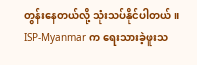တွန်းနေတယ်လို့ သုံးသပ်နိုင်ပါတယ်။ ISP-Myanmar က ရေးသားခဲ့ဖူးသ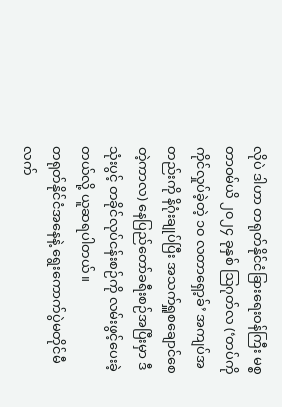လိုပဲ ဒါဟာ တရုတ်နိုင်ငံခြားရေးဝန်ကြီး မစ္စတာဝမ်ယိ ၂၀၂၄ ခုနှစ် ဩဂုတ်လ (‘တပ်ကို ကိုင်လှုပ်ခဲ့တဲ့ ၁၀ လတာရှော့ခ်’ အကျပ်အတည်းကို နိဂုံးချုပ်ပြီး အသက်ရှူစချောင်စေတဲ့ကာလ) နေပြည်တော်ခရီးစဉ်အပြီးမှာ ဒီသုံးပွင့် တခိုင်လုပ်ငန်းစဉ်ကို လမ်းဖွင့်ပေးခဲ့တယ်လို့ ယူဆရပါတယ်။
တရုတ်နိုင်ငံအနေနဲ့ ရွေးကောက်ပွဲမတိုင်မီ လက်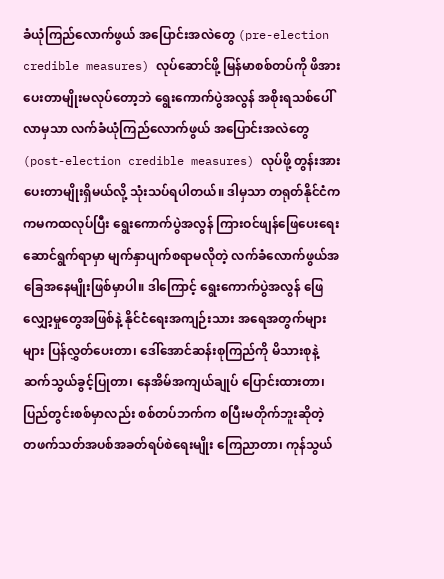ခံယုံကြည်လောက်ဖွယ် အပြောင်းအလဲတွေ (pre-election credible measures) လုပ်ဆောင်ဖို့ မြန်မာစစ်တပ်ကို ဖိအားပေးတာမျိုးမလုပ်တော့ဘဲ ရွေးကောက်ပွဲအလွန် အစိုးရသစ်ပေါ်လာမှသာ လက်ခံယုံကြည်လောက်ဖွယ် အပြောင်းအလဲတွေ (post-election credible measures) လုပ်ဖို့ တွန်းအားပေးတာမျိုးရှိမယ်လို့ သုံးသပ်ရပါတယ်။ ဒါမှသာ တရုတ်နိုင်ငံက ကမကထလုပ်ပြီး ရွေးကောက်ပွဲအလွန် ကြားဝင်ဖျန်ဖြေပေးရေးဆောင်ရွက်ရာမှာ မျက်နှာပျက်စရာမလိုတဲ့ လက်ခံလောက်ဖွယ်အခြေအနေမျိုးဖြစ်မှာပါ။ ဒါကြောင့် ရွေးကောက်ပွဲအလွန် ဖြေလျှော့မှုတွေအဖြစ်နဲ့ နိုင်ငံရေးအကျဉ်းသား အရေအတွက်များများ ပြန်လွှတ်ပေးတာ၊ ဒေါ်အောင်ဆန်းစုကြည်ကို မိသားစုနဲ့ ဆက်သွယ်ခွင့်ပြုတာ၊ နေအိမ်အကျယ်ချုပ် ပြောင်းထားတာ၊ ပြည်တွင်းစစ်မှာလည်း စစ်တပ်ဘက်က စပြီးမတိုက်ဘူးဆိုတဲ့ တဖက်သတ်အပစ်အခတ်ရပ်စဲရေးမျိုး ကြေညာတာ၊ ကုန်သွယ်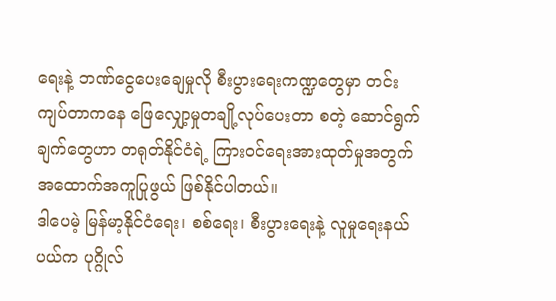ရေးနဲ့ ဘဏ်ငွေပေးချေမှုလို စီးပွားရေးကဏ္ဍတွေမှာ တင်းကျပ်တာကနေ ဖြေလျှော့မှုတချို့လုပ်ပေးတာ စတဲ့ ဆောင်ရွက်ချက်တွေဟာ တရုတ်နိုင်ငံရဲ့ ကြားဝင်ရေးအားထုတ်မှုအတွက် အထောက်အကူပြုဖွယ် ဖြစ်နိုင်ပါတယ်။
ဒါပေမဲ့ မြန်မာ့နိုင်ငံရေး၊ စစ်ရေး၊ စီးပွားရေးနဲ့ လူမှုရေးနယ်ပယ်က ပုဂ္ဂိုလ်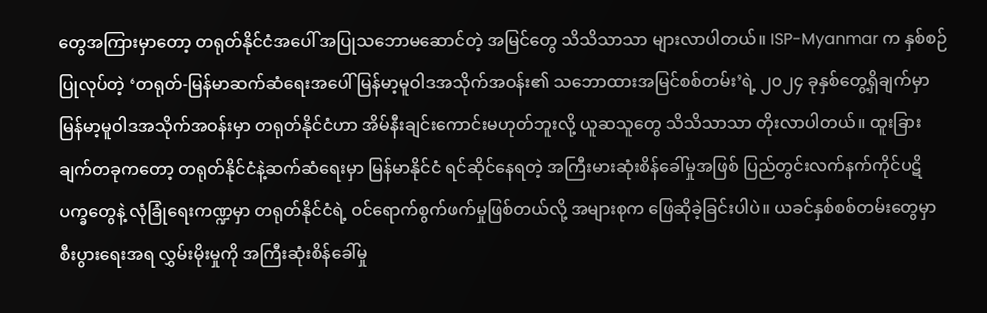တွေအကြားမှာတော့ တရုတ်နိုင်ငံအပေါ် အပြုသဘောမဆောင်တဲ့ အမြင်တွေ သိသိသာသာ များလာပါတယ်။ ISP-Myanmar က နှစ်စဉ်ပြုလုပ်တဲ့ ‘တရုတ်-မြန်မာဆက်ဆံရေးအပေါ် မြန်မာ့မူဝါဒအသိုက်အဝန်း၏ သဘောထားအမြင်စစ်တမ်း’ရဲ့ ၂၀၂၄ ခုနှစ်တွေ့ရှိချက်မှာ မြန်မာ့မူဝါဒအသိုက်အဝန်းမှာ တရုတ်နိုင်ငံဟာ အိမ်နီးချင်းကောင်းမဟုတ်ဘူးလို့ ယူဆသူတွေ သိသိသာသာ တိုးလာပါတယ်။ ထူးခြားချက်တခုကတော့ တရုတ်နိုင်ငံနဲ့ဆက်ဆံရေးမှာ မြန်မာနိုင်ငံ ရင်ဆိုင်နေရတဲ့ အကြီးမားဆုံးစိန်ခေါ်မှုအဖြစ် ပြည်တွင်းလက်နက်ကိုင်ပဋိပက္ခတွေနဲ့ လုံခြုံရေးကဏ္ဍမှာ တရုတ်နိုင်ငံရဲ့ ဝင်ရောက်စွက်ဖက်မှုဖြစ်တယ်လို့ အများစုက ဖြေဆိုခဲ့ခြင်းပါပဲ။ ယခင်နှစ်စစ်တမ်းတွေမှာ စီးပွားရေးအရ လွှမ်းမိုးမှုကို အကြီးဆုံးစိန်ခေါ်မှု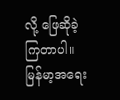လို့ ဖြေဆိုခဲ့ကြတာပါ။
မြန်မာ့အရေး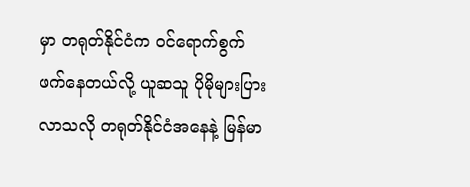မှာ တရုတ်နိုင်ငံက ဝင်ရောက်စွက်ဖက်နေတယ်လို့ ယူဆသူ ပိုမိုများပြားလာသလို တရုတ်နိုင်ငံအနေနဲ့ မြန်မာ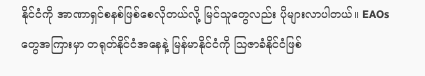နိုင်ငံကို အာဏာရှင်စနစ်ဖြစ်စေလိုတယ်လို့ မြင်သူတွေလည်း ပိုများလာပါတယ်။ EAOs တွေအကြားမှာ တရုတ်နိုင်ငံအနေနဲ့ မြန်မာနိုင်ငံကို သြဇာခံနိုင်ငံဖြစ်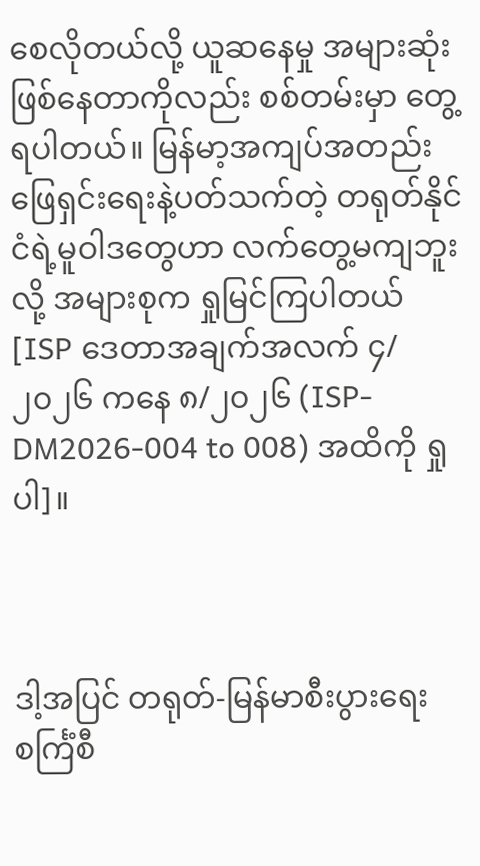စေလိုတယ်လို့ ယူဆနေမှု အများဆုံးဖြစ်နေတာကိုလည်း စစ်တမ်းမှာ တွေ့ရပါတယ်။ မြန်မာ့အကျပ်အတည်း ဖြေရှင်းရေးနဲ့ပတ်သက်တဲ့ တရုတ်နိုင်ငံရဲ့မူဝါဒတွေဟာ လက်တွေ့မကျဘူးလို့ အများစုက ရှုမြင်ကြပါတယ် [ISP ဒေတာအချက်အလက် ၄/၂၀၂၆ ကနေ ၈/၂၀၂၆ (ISP-DM2026-004 to 008) အထိကို ရှုပါ]။



ဒါ့အပြင် တရုတ်-မြန်မာစီးပွားရေးစင်္ကြံစီ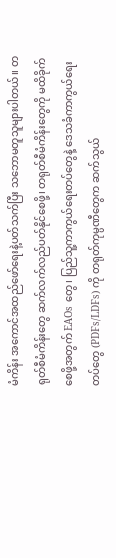မံကိန်း အကောင်အထည်ဖော်ရေးနဲ့ပတ်သက်ပြီး သဘောမတူသူများပါတယ်။ တရုတ်စီမံကိန်းတွေ ဆက်လက်လည်ပတ်နိုင်စေဖို့၊ တရုတ်စီမံကိန်းတွေကို မထိခိုက်စေဖို့အတွက် EAOs တွေ၊ ပြည်သူ့ကာကွယ်ရေးတပ်တွေနဲ့ ဒေသခံကာကွယ်ရေးတပ်တွေ (PDFs/LDFs) ကို တရုတ်ကုမ္ပဏီတွေက ဆက်သွယ်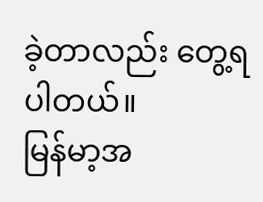ခဲ့တာလည်း တွေ့ရပါတယ်။
မြန်မာ့အ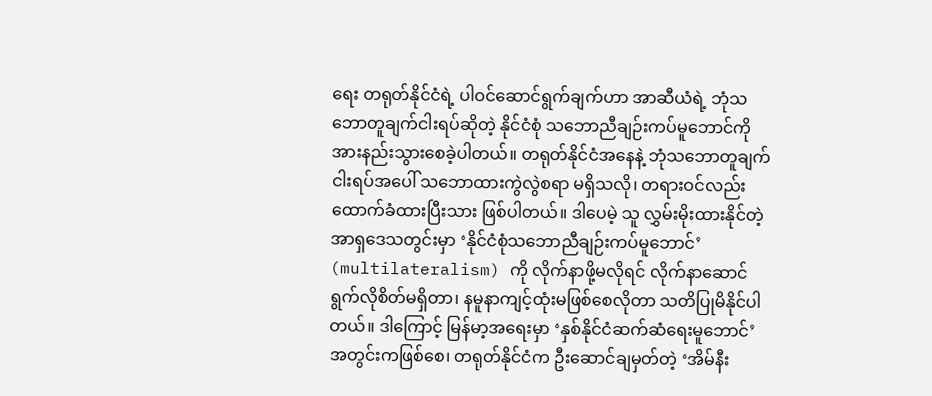ရေး တရုတ်နိုင်ငံရဲ့ ပါဝင်ဆောင်ရွက်ချက်ဟာ အာဆီယံရဲ့ ဘုံသဘောတူချက်ငါးရပ်ဆိုတဲ့ နိုင်ငံစုံ သဘောညီချဉ်းကပ်မူဘောင်ကို အားနည်းသွားစေခဲ့ပါတယ်။ တရုတ်နိုင်ငံအနေနဲ့ ဘုံသဘောတူချက်ငါးရပ်အပေါ် သဘောထားကွဲလွဲစရာ မရှိသလို၊ တရားဝင်လည်း ထောက်ခံထားပြီးသား ဖြစ်ပါတယ်။ ဒါပေမဲ့ သူ လွှမ်းမိုးထားနိုင်တဲ့ အာရှဒေသတွင်းမှာ ‘နိုင်ငံစုံသဘောညီချဉ်းကပ်မူဘောင်’ (multilateralism) ကို လိုက်နာဖို့မလိုရင် လိုက်နာဆောင်ရွက်လိုစိတ်မရှိတာ၊ နမူနာကျင့်ထုံးမဖြစ်စေလိုတာ သတိပြုမိနိုင်ပါတယ်။ ဒါကြောင့် မြန်မာ့အရေးမှာ ‘နှစ်နိုင်ငံဆက်ဆံရေးမူဘောင်’ အတွင်းကဖြစ်စေ၊ တရုတ်နိုင်ငံက ဦးဆောင်ချမှတ်တဲ့ ‘အိမ်နီး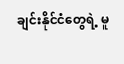ချင်းနိုင်ငံတွေရဲ့ မူ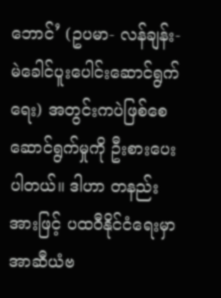ဘောင်’ (ဥပမာ- လန်ချန်း-မဲခေါင်ပူးပေါင်းဆောင်ရွက်ရေး) အတွင်းကပဲဖြစ်စေ ဆောင်ရွက်မှုကို ဦးစားပေးပါတယ်။ ဒါဟာ တနည်းအားဖြင့် ပထဝီနိုင်ငံရေးမှာ အာဆီယံဗ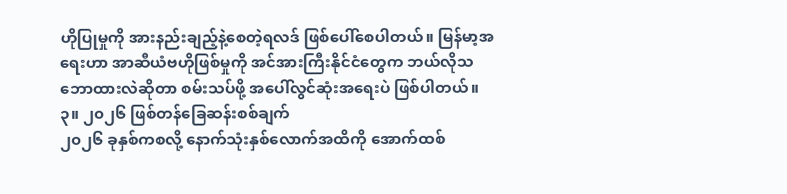ဟိုပြုမှုကို အားနည်းချည့်နဲ့စေတဲ့ရလဒ် ဖြစ်ပေါ်စေပါတယ်။ မြန်မာ့အရေးဟာ အာဆီယံဗဟိုဖြစ်မှုကို အင်အားကြီးနိုင်ငံတွေက ဘယ်လိုသဘောထားလဲဆိုတာ စမ်းသပ်ဖို့ အပေါ်လွင်ဆုံးအရေးပဲ ဖြစ်ပါတယ်။
၃။ ၂၀၂၆ ဖြစ်တန်ခြေဆန်းစစ်ချက်
၂၀၂၆ ခုနှစ်ကစလို့ နောက်သုံးနှစ်လောက်အထိကို အောက်ထစ်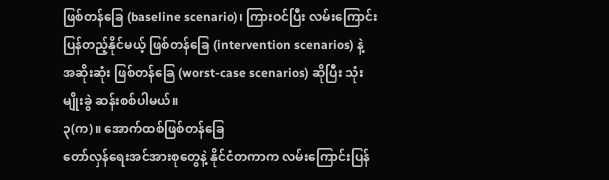ဖြစ်တန်ခြေ (baseline scenario)၊ ကြားဝင်ပြီး လမ်းကြောင်းပြန်တည့်နိုင်မယ့် ဖြစ်တန်ခြေ (intervention scenarios) နဲ့ အဆိုးဆုံး ဖြစ်တန်ခြေ (worst-case scenarios) ဆိုပြီး သုံးမျိုးခွဲ ဆန်းစစ်ပါမယ်။
၃(က)။ အောက်ထစ်ဖြစ်တန်ခြေ
တော်လှန်ရေးအင်အားစုတွေနဲ့ နိုင်ငံတကာက လမ်းကြောင်းပြန်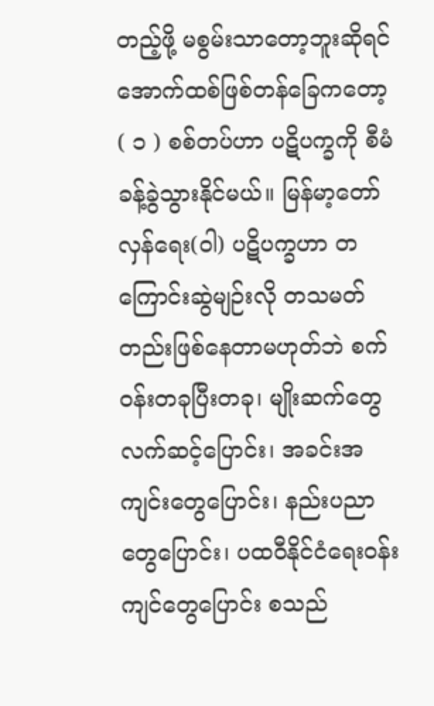တည့်ဖို့ မစွမ်းသာတော့ဘူးဆိုရင် အောက်ထစ်ဖြစ်တန်ခြေကတော့
( ၁ ) စစ်တပ်ဟာ ပဋိပက္ခကို စီမံခန့်ခွဲသွားနိုင်မယ်။ မြန်မာ့တော်လှန်ရေး(ဝါ) ပဋိပက္ခဟာ တကြောင်းဆွဲမျဉ်းလို တသမတ်တည်းဖြစ်နေတာမဟုတ်ဘဲ စက်ဝန်းတခုပြီးတခု၊ မျိုးဆက်တွေ လက်ဆင့်ပြောင်း၊ အခင်းအကျင်းတွေပြောင်း၊ နည်းပညာတွေပြောင်း၊ ပထဝီနိုင်ငံရေးဝန်းကျင်တွေပြောင်း စသည်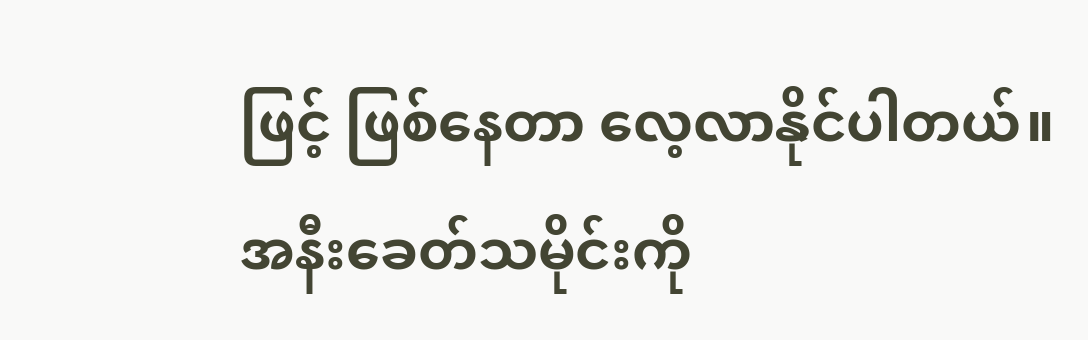ဖြင့် ဖြစ်နေတာ လေ့လာနိုင်ပါတယ်။ အနီးခေတ်သမိုင်းကို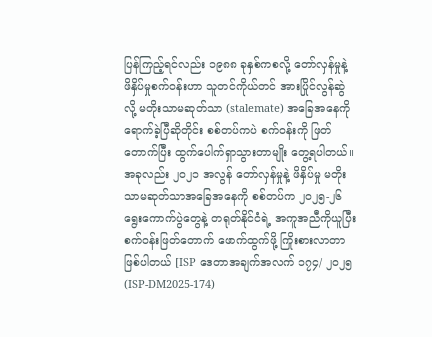ပြန်ကြည့်ရင်လည်း ၁၉၈၈ ခုနှစ်ကစလို့ တော်လှန်မှုနဲ့ ဖိနှိပ်မှုစက်ဝန်းဟာ သူတင်ကိုယ်တင် အားပြိုင်လွန်ဆွဲလို့ မတိုးသာမဆုတ်သာ (stalemate) အခြေအနေကို ရောက်ခဲ့ပြီဆိုတိုင်း စစ်တပ်ကပဲ စက်ဝန်းကို ဖြတ်တောက်ပြီး ထွက်ပေါက်ရှာသွားတာမျိုး တွေ့ရပါတယ်။ အခုလည်း ၂၀၂၁ အလွန် တော်လှန်မှုနဲ့ ဖိနှိပ်မှု မတိုးသာမဆုတ်သာအခြေအနေကို စစ်တပ်က ၂၀၂၅-၂၆ ရွေးကောက်ပွဲတွေနဲ့ တရုတ်နိုင်ငံရဲ့ အကူအညီကိုယူပြီး စက်ဝန်းဖြတ်တောက် ဖောက်ထွက်ဖို့ ကြိုးစားလာတာ ဖြစ်ပါတယ် [ISP ဒေတာအချက်အလက် ၁၇၄/ ၂၀၂၅ (ISP-DM2025-174)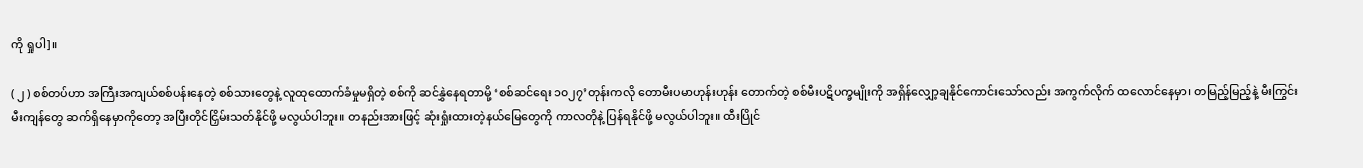ကို ရှုပါ]။

( ၂ ) စစ်တပ်ဟာ အကြီးအကျယ်စစ်ပန်းနေတဲ့ စစ်သားတွေနဲ့ လူထုထောက်ခံမှုမရှိတဲ့ စစ်ကို ဆင်နွှဲနေရတာမို့ ‘စစ်ဆင်ရေး ၁၀၂၇’တုန်းကလို တောမီးပမာဟုန်းဟုန်း တောက်တဲ့ စစ်မီးပဋိပက္ခမျိုးကို အရှိန်လျှော့ချနိုင်ကောင်းသော်လည်း အကွက်လိုက် ထလောင်နေမှာ၊ တမြည့်မြည့်နဲ့ မီးကြွင်းမီးကျန်တွေ ဆက်ရှိနေမှာကိုတော့ အပြီးတိုင်ငြှိမ်းသတ်နိုင်ဖို့ မလွယ်ပါဘူး။ တနည်းအားဖြင့် ဆုံးရှုံးထားတဲ့နယ်မြေတွေကို ကာလတိုနဲ့ ပြန်ရနိုင်ဖို့ မလွယ်ပါဘူး။ ထီးပြိုင်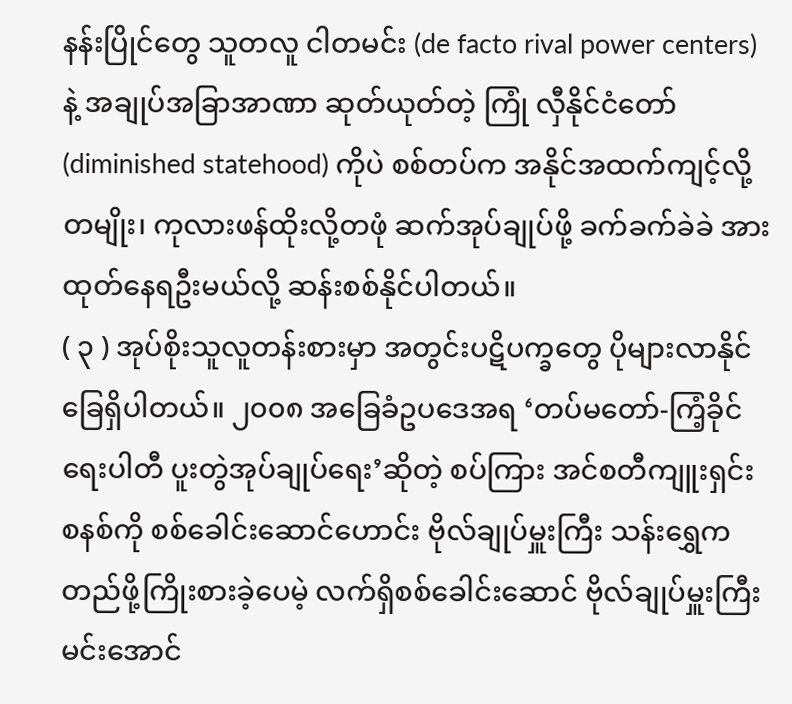နန်းပြိုင်တွေ သူတလူ ငါတမင်း (de facto rival power centers) နဲ့ အချုပ်အခြာအာဏာ ဆုတ်ယုတ်တဲ့ ကြုံ လှီနိုင်ငံတော် (diminished statehood) ကိုပဲ စစ်တပ်က အနိုင်အထက်ကျင့်လို့တမျိုး၊ ကုလားဖန်ထိုးလို့တဖုံ ဆက်အုပ်ချုပ်ဖို့ ခက်ခက်ခဲခဲ အားထုတ်နေရဦးမယ်လို့ ဆန်းစစ်နိုင်ပါတယ်။
( ၃ ) အုပ်စိုးသူလူတန်းစားမှာ အတွင်းပဋိပက္ခတွေ ပိုများလာနိုင်ခြေရှိပါတယ်။ ၂၀၀၈ အခြေခံဥပဒေအရ ‘တပ်မတော်-ကြံ့ခိုင်ရေးပါတီ ပူးတွဲအုပ်ချုပ်ရေး’ဆိုတဲ့ စပ်ကြား အင်စတီကျူးရှင်းစနစ်ကို စစ်ခေါင်းဆောင်ဟောင်း ဗိုလ်ချုပ်မှူးကြီး သန်းရွှေက တည်ဖို့ကြိုးစားခဲ့ပေမဲ့ လက်ရှိစစ်ခေါင်းဆောင် ဗိုလ်ချုပ်မှူးကြီး မင်းအောင်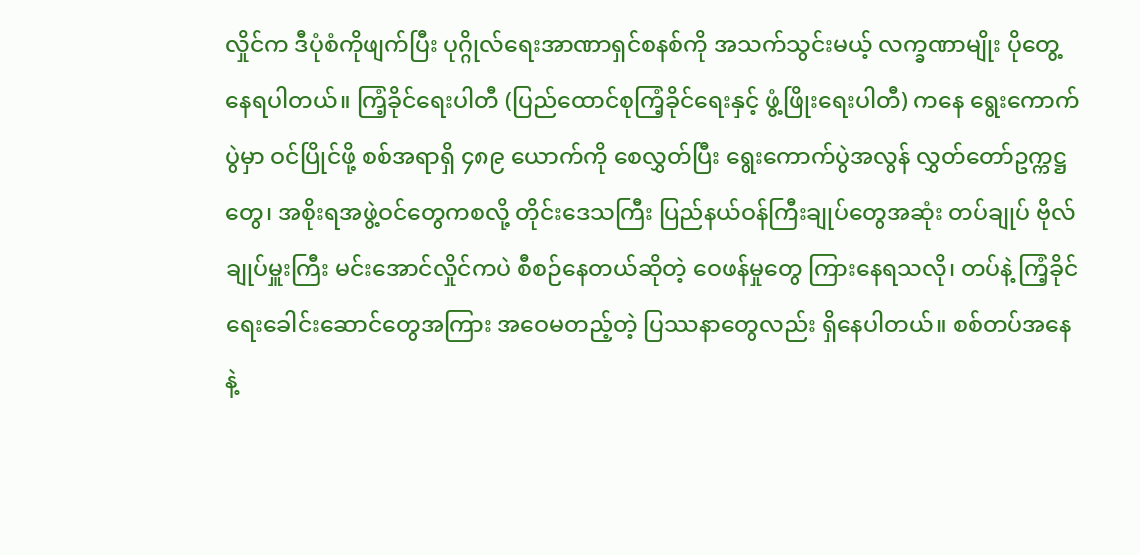လှိုင်က ဒီပုံစံကိုဖျက်ပြီး ပုဂ္ဂိုလ်ရေးအာဏာရှင်စနစ်ကို အသက်သွင်းမယ့် လက္ခဏာမျိုး ပိုတွေ့နေရပါတယ်။ ကြံ့ခိုင်ရေးပါတီ (ပြည်ထောင်စုကြံ့ခိုင်ရေးနှင့် ဖွံ့ဖြိုးရေးပါတီ) ကနေ ရွေးကောက်ပွဲမှာ ဝင်ပြိုင်ဖို့ စစ်အရာရှိ ၄၈၉ ယောက်ကို စေလွှတ်ပြီး ရွေးကောက်ပွဲအလွန် လွှတ်တော်ဥက္ကဋ္ဌတွေ၊ အစိုးရအဖွဲ့ဝင်တွေကစလို့ တိုင်းဒေသကြီး ပြည်နယ်ဝန်ကြီးချုပ်တွေအဆုံး တပ်ချုပ် ဗိုလ်ချုပ်မှူးကြီး မင်းအောင်လှိုင်ကပဲ စီစဉ်နေတယ်ဆိုတဲ့ ဝေဖန်မှုတွေ ကြားနေရသလို၊ တပ်နဲ့ ကြံ့ခိုင်ရေးခေါင်းဆောင်တွေအကြား အဝေမတည့်တဲ့ ပြဿနာတွေလည်း ရှိနေပါတယ်။ စစ်တပ်အနေနဲ့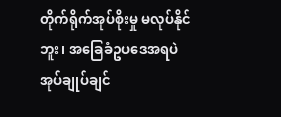တိုက်ရိုက်အုပ်စိုးမှု မလုပ်နိုင်ဘူး၊ အခြေခံဥပဒေအရပဲ အုပ်ချုပ်ချင်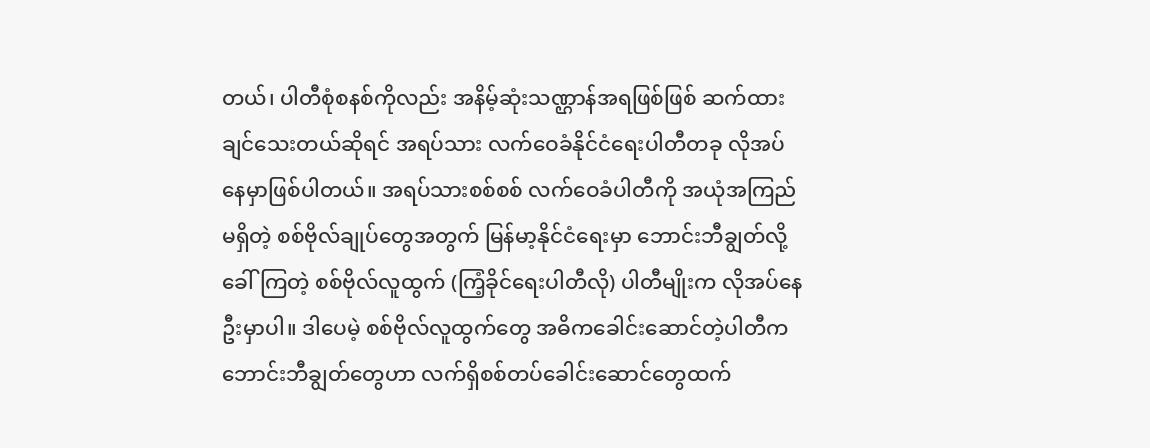တယ်၊ ပါတီစုံစနစ်ကိုလည်း အနိမ့်ဆုံးသဏ္ဌာန်အရဖြစ်ဖြစ် ဆက်ထားချင်သေးတယ်ဆိုရင် အရပ်သား လက်ဝေခံနိုင်ငံရေးပါတီတခု လိုအပ်နေမှာဖြစ်ပါတယ်။ အရပ်သားစစ်စစ် လက်ဝေခံပါတီကို အယုံအကြည်မရှိတဲ့ စစ်ဗိုလ်ချုပ်တွေအတွက် မြန်မာ့နိုင်ငံရေးမှာ ဘောင်းဘီချွတ်လို့ခေါ်ကြတဲ့ စစ်ဗိုလ်လူထွက် (ကြံ့ခိုင်ရေးပါတီလို) ပါတီမျိုးက လိုအပ်နေဦးမှာပါ။ ဒါပေမဲ့ စစ်ဗိုလ်လူထွက်တွေ အဓိကခေါင်းဆောင်တဲ့ပါတီက ဘောင်းဘီချွတ်တွေဟာ လက်ရှိစစ်တပ်ခေါင်းဆောင်တွေထက်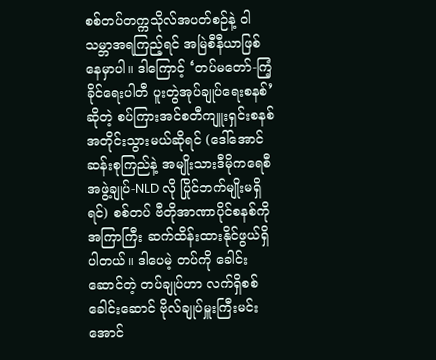စစ်တပ်တက္ကသိုလ်အပတ်စဉ်နဲ့ ဝါသမ္ဘာအရကြည့်ရင် အမြဲစီနီယာဖြစ်နေမှာပါ။ ဒါကြောင့် ‘တပ်မတော်-ကြံ့ခိုင်ရေးပါတီ ပူးတွဲအုပ်ချုပ်ရေးစနစ်’ ဆိုတဲ့ စပ်ကြားအင်စတီကျူးရှင်းစနစ် အတိုင်းသွားမယ်ဆိုရင် (ဒေါ်အောင်ဆန်းစုကြည်နဲ့ အမျိုးသားဒီမိုကရေစီအဖွဲ့ချုပ်-NLD လို ပြိုင်ဘက်မျိုးမရှိရင်) စစ်တပ် ဗီတိုအာဏာပိုင်စနစ်ကို အကြာကြီး ဆက်ထိန်းထားနိုင်ဖွယ်ရှိပါတယ်။ ဒါပေမဲ့ တပ်ကို ခေါင်းဆောင်တဲ့ တပ်ချုပ်ဟာ လက်ရှိစစ်ခေါင်းဆောင် ဗိုလ်ချုပ်မှူးကြီးမင်းအောင်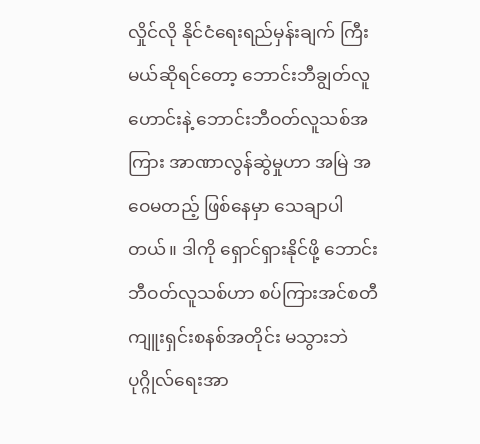လှိုင်လို နိုင်ငံရေးရည်မှန်းချက် ကြီးမယ်ဆိုရင်တော့ ဘောင်းဘီချွတ်လူဟောင်းနဲ့ ဘောင်းဘီဝတ်လူသစ်အကြား အာဏာလွန်ဆွဲမှုဟာ အမြဲ အဝေမတည့် ဖြစ်နေမှာ သေချာပါတယ်။ ဒါကို ရှောင်ရှားနိုင်ဖို့ ဘောင်းဘီဝတ်လူသစ်ဟာ စပ်ကြားအင်စတီကျူးရှင်းစနစ်အတိုင်း မသွားဘဲ ပုဂ္ဂိုလ်ရေးအာ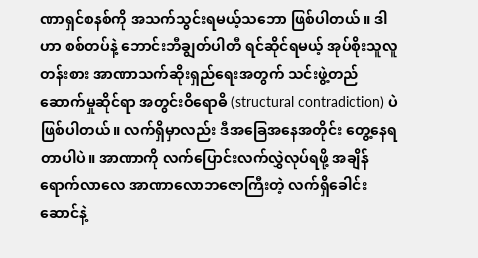ဏာရှင်စနစ်ကို အသက်သွင်းရမယ့်သဘော ဖြစ်ပါတယ်။ ဒါဟာ စစ်တပ်နဲ့ ဘောင်းဘီချွတ်ပါတီ ရင်ဆိုင်ရမယ့် အုပ်စိုးသူလူတန်းစား အာဏာသက်ဆိုးရှည်ရေးအတွက် သင်းဖွဲ့တည်ဆောက်မှုဆိုင်ရာ အတွင်းဝိရောဓိ (structural contradiction) ပဲ ဖြစ်ပါတယ်။ လက်ရှိမှာလည်း ဒီအခြေအနေအတိုင်း တွေ့နေရတာပါပဲ။ အာဏာကို လက်ပြောင်းလက်လွှဲလုပ်ရဖို့ အချိန်ရောက်လာလေ အာဏာလောဘဇောကြီးတဲ့ လက်ရှိခေါင်းဆောင်နဲ့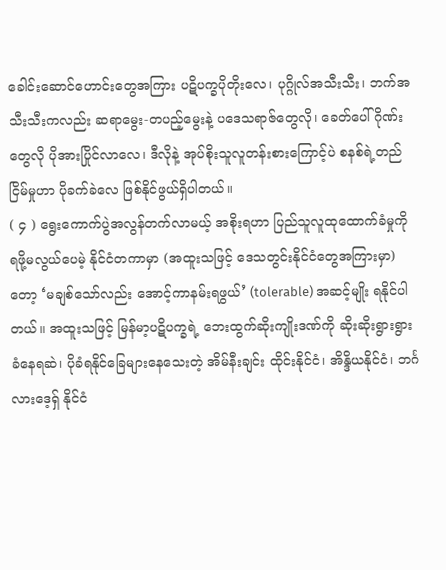ခေါင်းဆောင်ဟောင်းတွေအကြား ပဋိပက္ခပိုတိုးလေ၊ ပုဂ္ဂိုလ်အသီးသီး၊ ဘက်အသီးသီးကလည်း ဆရာမွေး-တပည့်မွေးနဲ့ ပဒေသရာဇ်တွေလို၊ ခေတ်ပေါ်ဂိုဏ်းတွေလို ပိုအားပြိုင်လာလေ၊ ဒီလိုနဲ့ အုပ်စိုးသူလူတန်းစားကြောင့်ပဲ စနစ်ရဲ့တည်ငြိမ်မှုဟာ ပိုခက်ခဲလေ ဖြစ်နိုင်ဖွယ်ရှိပါတယ်။
( ၄ ) ရွေးကောက်ပွဲအလွန်တက်လာမယ့် အစိုးရဟာ ပြည်သူလူထုထောက်ခံမှုကို ရဖို့မလွယ်ပေမဲ့ နိုင်ငံတကာမှာ (အထူးသဖြင့် ဒေသတွင်းနိုင်ငံတွေအကြားမှာ) တော့ ‘မချစ်သော်လည်း အောင့်ကာနမ်းရဖွယ်’ (tolerable) အဆင့်မျိုး ရနိုင်ပါတယ်။ အထူးသဖြင့် မြန်မာ့ပဋိပက္ခရဲ့ ဘေးထွက်ဆိုးကျိုးဒဏ်ကို ဆိုးဆိုးရွားရွား ခံနေရဆဲ၊ ပိုခံရနိုင်ခြေများနေသေးတဲ့ အိမ်နီးချင်း ထိုင်းနိုင်ငံ၊ အိန္ဒိယနိုင်ငံ၊ ဘင်္ဂလားဒေ့ရှ် နိုင်ငံ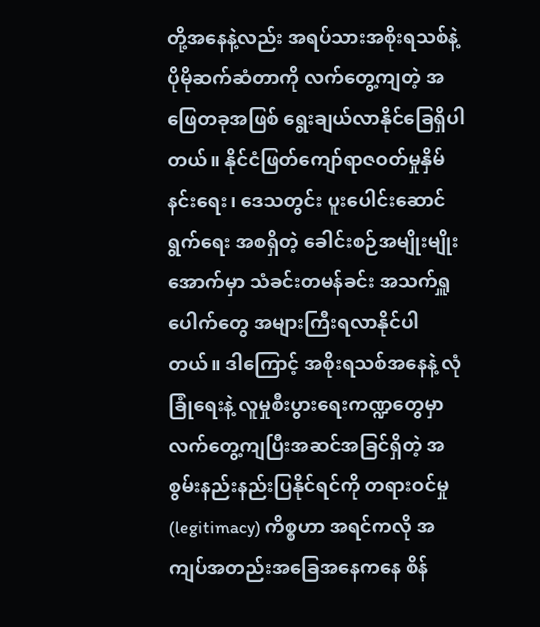တို့အနေနဲ့လည်း အရပ်သားအစိုးရသစ်နဲ့ ပိုမိုဆက်ဆံတာကို လက်တွေ့ကျတဲ့ အဖြေတခုအဖြစ် ရွေးချယ်လာနိုင်ခြေရှိပါတယ်။ နိုင်ငံဖြတ်ကျော်ရာဇဝတ်မှုနှိမ် နင်းရေး၊ ဒေသတွင်း ပူးပေါင်းဆောင်ရွက်ရေး အစရှိတဲ့ ခေါင်းစဉ်အမျိုးမျိုးအောက်မှာ သံခင်းတမန်ခင်း အသက်ရှူပေါက်တွေ အများကြီးရလာနိုင်ပါတယ်။ ဒါကြောင့် အစိုးရသစ်အနေနဲ့ လုံခြုံရေးနဲ့ လူမှုစီးပွားရေးကဏ္ဍတွေမှာ လက်တွေ့ကျပြီးအဆင်အခြင်ရှိတဲ့ အစွမ်းနည်းနည်းပြနိုင်ရင်ကို တရားဝင်မှု (legitimacy) ကိစ္စဟာ အရင်ကလို အကျပ်အတည်းအခြေအနေကနေ စိန်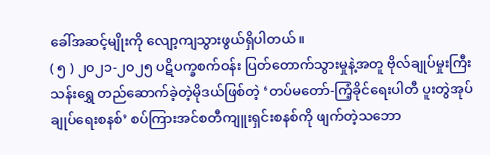ခေါ်အဆင့်မျိုးကို လျော့ကျသွားဖွယ်ရှိပါတယ်။
( ၅ ) ၂၀၂၁-၂၀၂၅ ပဋိပက္ခစက်ဝန်း ပြတ်တောက်သွားမှုနဲ့အတူ ဗိုလ်ချုပ်မှုးကြီး သန်းရွှေ တည်ဆောက်ခဲ့တဲ့မိုဒယ်ဖြစ်တဲ့ ‘တပ်မတော်-ကြံ့ခိုင်ရေးပါတီ ပူးတွဲအုပ်ချုပ်ရေးစနစ်’ စပ်ကြားအင်စတီကျူးရှင်းစနစ်ကို ဖျက်တဲ့သဘော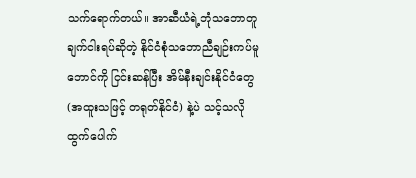သက်ရောက်တယ်။ အာဆီယံရဲ့ဘုံသဘောတူချက်ငါးရပ်ဆိုတဲ့ နိုင်ငံစုံသဘောညီချဉ်းကပ်မူဘောင်ကို ငြင်းဆန်ပြီး အိမ်နီးချင်းနိုင်ငံတွေ (အထူးသဖြင့် တရုတ်နိုင်ငံ) နဲ့ပဲ သင့်သလို ထွက်ပေါက်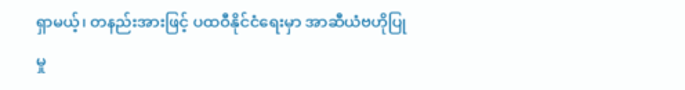ရှာမယ့်၊ တနည်းအားဖြင့် ပထဝီနိုင်ငံရေးမှာ အာဆီယံဗဟိုပြုမှု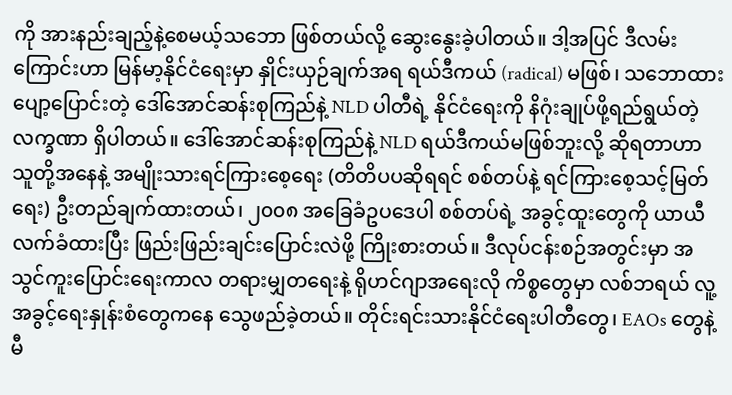ကို အားနည်းချည့်နဲ့စေမယ့်သဘော ဖြစ်တယ်လို့ ဆွေးနွေးခဲ့ပါတယ်။ ဒါ့အပြင် ဒီလမ်းကြောင်းဟာ မြန်မာ့နိုင်ငံရေးမှာ နှိုင်းယှဉ်ချက်အရ ရယ်ဒီကယ် (radical) မဖြစ်၊ သဘောထားပျော့ပြောင်းတဲ့ ဒေါ်အောင်ဆန်းစုကြည်နဲ့ NLD ပါတီရဲ့ နိုင်ငံရေးကို နိဂုံးချုပ်ဖို့ရည်ရွယ်တဲ့လက္ခဏာ ရှိပါတယ်။ ဒေါ်အောင်ဆန်းစုကြည်နဲ့ NLD ရယ်ဒီကယ်မဖြစ်ဘူးလို့ ဆိုရတာဟာ သူတို့အနေနဲ့ အမျိုးသားရင်ကြားစေ့ရေး (တိတိပပဆိုရရင် စစ်တပ်နဲ့ ရင်ကြားစေ့သင့်မြတ်ရေး) ဦးတည်ချက်ထားတယ်၊ ၂၀၀၈ အခြေခံဥပဒေပါ စစ်တပ်ရဲ့ အခွင့်ထူးတွေကို ယာယီလက်ခံထားပြီး ဖြည်းဖြည်းချင်းပြောင်းလဲဖို့ ကြိုးစားတယ်။ ဒီလုပ်ငန်းစဉ်အတွင်းမှာ အသွင်ကူးပြောင်းရေးကာလ တရားမျှတရေးနဲ့ ရိုဟင်ဂျာအရေးလို ကိစ္စတွေမှာ လစ်ဘရယ် လူ့အခွင့်ရေးနှုန်းစံတွေကနေ သွေဖည်ခဲ့တယ်။ တိုင်းရင်းသားနိုင်ငံရေးပါတီတွေ၊ EAOs တွေနဲ့ မီ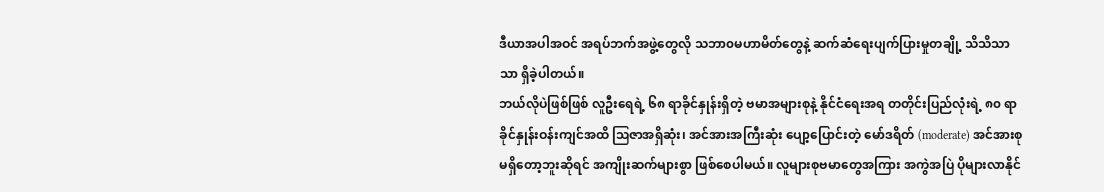ဒီယာအပါအဝင် အရပ်ဘက်အဖွဲ့တွေလို သဘာ၀မဟာမိတ်တွေနဲ့ ဆက်ဆံရေးပျက်ပြားမှုတချို့ သိသိသာသာ ရှိခဲ့ပါတယ်။
ဘယ်လိုပဲဖြစ်ဖြစ် လူဦးရေရဲ့ ၆၈ ရာခိုင်နှုန်းရှိတဲ့ ဗမာအများစုနဲ့ နိုင်ငံရေးအရ တတိုင်းပြည်လုံးရဲ့ ၈၀ ရာခိုင်နှုန်းဝန်းကျင်အထိ ဩဇာအရှိဆုံး၊ အင်အားအကြီးဆုံး ပျော့ပြောင်းတဲ့ မော်ဒရိတ် (moderate) အင်အားစု မရှိတော့ဘူးဆိုရင် အကျိုးဆက်များစွာ ဖြစ်စေပါမယ်။ လူများစုဗမာတွေအကြား အကွဲအပြဲ ပိုများလာနိုင်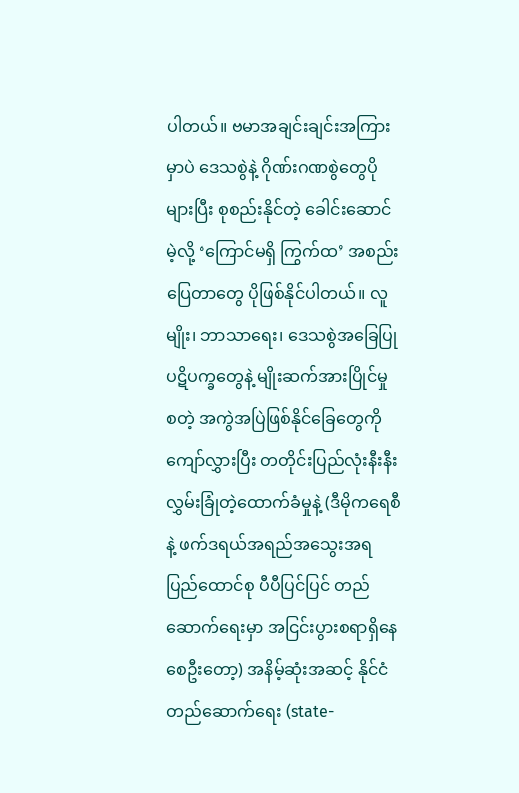ပါတယ်။ ဗမာအချင်းချင်းအကြားမှာပဲ ဒေသစွဲနဲ့ ဂိုဏ်းဂဏစွဲတွေပိုများပြီး စုစည်းနိုင်တဲ့ ခေါင်းဆောင်မဲ့လို့ ‘ကြောင်မရှိ ကြွက်ထ’ အစည်းပြေတာတွေ ပိုဖြစ်နိုင်ပါတယ်။ လူမျိုး၊ ဘာသာရေး၊ ဒေသစွဲအခြေပြု ပဋိပက္ခတွေနဲ့ မျိုးဆက်အားပြိုင်မှု စတဲ့ အကွဲအပြဲဖြစ်နိုင်ခြေတွေကို ကျော်လွှားပြီး တတိုင်းပြည်လုံးနီးနီး လွှမ်းခြုံတဲ့ထောက်ခံမှုနဲ့ (ဒီမိုကရေစီနဲ့ ဖက်ဒရယ်အရည်အသွေးအရ ပြည်ထောင်စု ပီပီပြင်ပြင် တည်ဆောက်ရေးမှာ အငြင်းပွားစရာရှိနေစေဦးတော့) အနိမ့်ဆုံးအဆင့် နိုင်ငံတည်ဆောက်ရေး (state-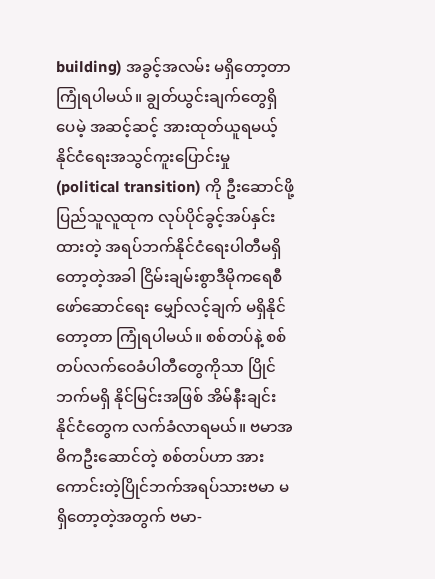building) အခွင့်အလမ်း မရှိတော့တာ ကြုံရပါမယ်။ ချွတ်ယွင်းချက်တွေရှိပေမဲ့ အဆင့်ဆင့် အားထုတ်ယူရမယ့် နိုင်ငံရေးအသွင်ကူးပြောင်းမှု (political transition) ကို ဦးဆောင်ဖို့ ပြည်သူလူထုက လုပ်ပိုင်ခွင့်အပ်နှင်းထားတဲ့ အရပ်ဘက်နိုင်ငံရေးပါတီမရှိတော့တဲ့အခါ ငြိမ်းချမ်းစွာဒီမိုကရေစီဖော်ဆောင်ရေး မျှော်လင့်ချက် မရှိနိုင်တော့တာ ကြုံရပါမယ်။ စစ်တပ်နဲ့ စစ်တပ်လက်ဝေခံပါတီတွေကိုသာ ပြိုင်ဘက်မရှိ နိုင်မြင်းအဖြစ် အိမ်နီးချင်းနိုင်ငံတွေက လက်ခံလာရမယ်။ ဗမာအဓိကဦးဆောင်တဲ့ စစ်တပ်ဟာ အားကောင်းတဲ့ပြိုင်ဘက်အရပ်သားဗမာ မရှိတော့တဲ့အတွက် ဗမာ-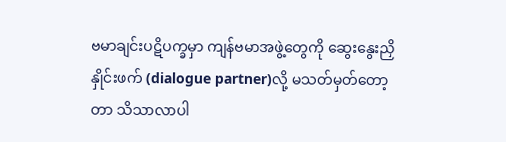ဗမာချင်းပဋိပက္ခမှာ ကျန်ဗမာအဖွဲ့တွေကို ဆွေးနွေးညှိနှိုင်းဖက် (dialogue partner)လို့ မသတ်မှတ်တော့တာ သိသာလာပါ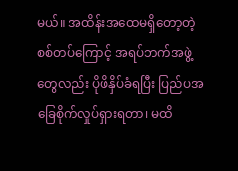မယ်။ အထိန်းအထေမရှိတော့တဲ့ စစ်တပ်ကြောင့် အရပ်ဘက်အဖွဲ့တွေလည်း ပိုဖိနှိပ်ခံရပြီး ပြည်ပအခြေစိုက်လှုပ်ရှားရတာ၊ မထိ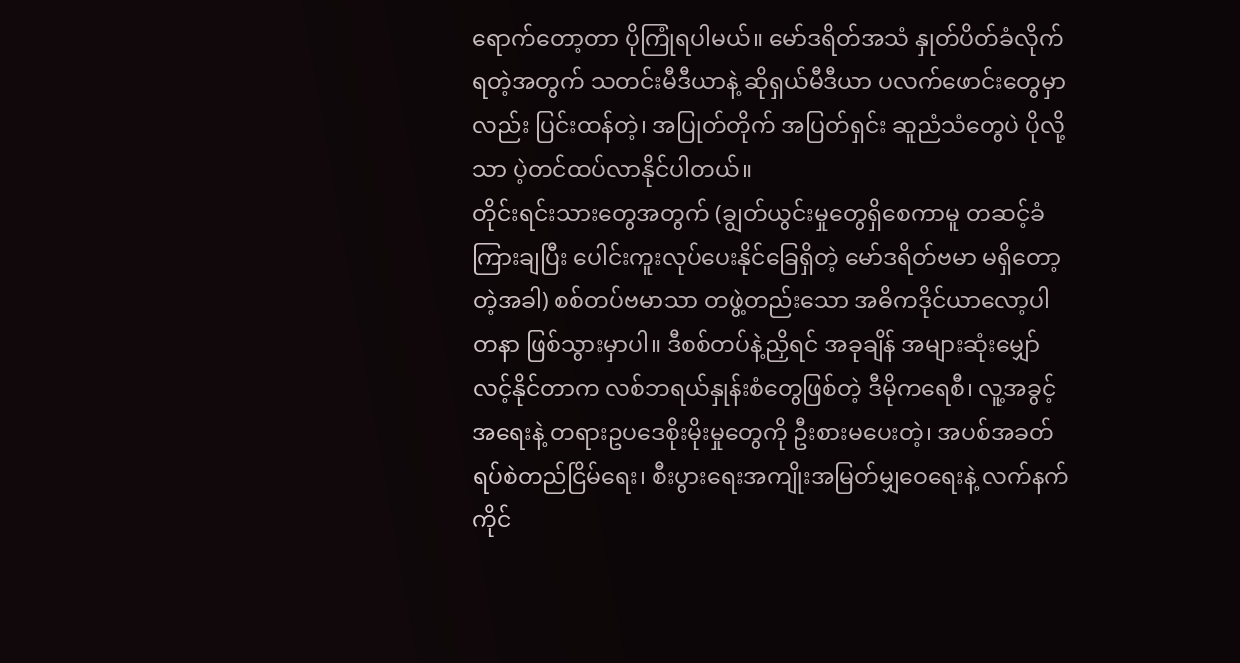ရောက်တော့တာ ပိုကြုံရပါမယ်။ မော်ဒရိတ်အသံ နှုတ်ပိတ်ခံလိုက်ရတဲ့အတွက် သတင်းမီဒီယာနဲ့ ဆိုရှယ်မီဒီယာ ပလက်ဖောင်းတွေမှာလည်း ပြင်းထန်တဲ့၊ အပြုတ်တိုက် အပြတ်ရှင်း ဆူညံသံတွေပဲ ပိုလို့သာ ပဲ့တင်ထပ်လာနိုင်ပါတယ်။
တိုင်းရင်းသားတွေအတွက် (ချွတ်ယွင်းမှုတွေရှိစေကာမူ တဆင့်ခံကြားချပြီး ပေါင်းကူးလုပ်ပေးနိုင်ခြေရှိတဲ့ မော်ဒရိတ်ဗမာ မရှိတော့တဲ့အခါ) စစ်တပ်ဗမာသာ တဖွဲ့တည်းသော အဓိကဒိုင်ယာလော့ပါတနာ ဖြစ်သွားမှာပါ။ ဒီစစ်တပ်နဲ့ညှိရင် အခုချိန် အများဆုံးမျှော်လင့်နိုင်တာက လစ်ဘရယ်နှုန်းစံတွေဖြစ်တဲ့ ဒီမိုကရေစီ၊ လူ့အခွင့်အရေးနဲ့ တရားဥပဒေစိုးမိုးမှုတွေကို ဦးစားမပေးတဲ့၊ အပစ်အခတ်ရပ်စဲတည်ငြိမ်ရေး၊ စီးပွားရေးအကျိုးအမြတ်မျှဝေရေးနဲ့ လက်နက်ကိုင်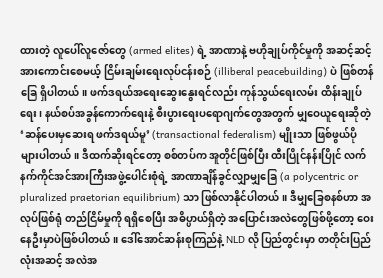ထားတဲ့ လူပေါ်လူဇော်တွေ (armed elites) ရဲ့ အာဏာနဲ့ ဗဟိုချုပ်ကိုင်မှုကို အဆင့်ဆင့်အားကောင်းစေမယ့် ငြိမ်းချမ်းရေးလုပ်ငန်းစဉ် (illiberal peacebuilding) ပဲ ဖြစ်တန်ခြေ ရှိပါတယ်။ ဖက်ဒရယ်အရေးဆွေးနွေးရင်လည်း ကုန်သွယ်ရေးလမ်း ထိန်းချုပ်ရေး၊ နယ်စပ်အခွန်ကောက်ရေးနဲ့ စီးပွားရေးပရောဂျက်တွေအတွက် မျှဝေယူရေးဆိုတဲ့ ‘ဆန်ပေးမှဆေးရ ဖက်ဒရယ်မူ’ (transactional federalism) မျိုးသာ ဖြစ်ဖွယ်ပိုများပါတယ်။ ဒီထက်ဆိုးရင်တော့ စစ်တပ်က အူတိုင်ဖြစ်ပြီး ထီးပြိုင်နန်းပြိုင် လက်နက်ကိုင်အင်အားကြီးအဖွဲ့ပေါင်းစုံရဲ့ အာဏာချိန်ခွင်လျှာမျှခြေ (a polycentric or pluralized praetorian equilibrium) သာ ဖြစ်လာနိုင်ပါတယ်။ ဒီမျှခြေစနစ်ဟာ အလုပ်ဖြစ်ရုံ တည်ငြိမ်မှုကို ရရှိစေပြီး အဓိပ္ပာယ်ရှိတဲ့ အပြောင်းအလဲတွေဖြစ်ဖို့တော့ ဝေးနေဦးမှာပဲဖြစ်ပါတယ်။ ဒေါ်အောင်ဆန်းစုကြည်နဲ့ NLD လို ပြည်တွင်းမှာ တတိုင်းပြည်လုံးအဆင့် အလဲအ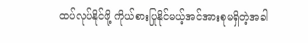ထပ်လုပ်နိုင်ဖို့ ကိုယ်စားပြုနိုင်မယ့်အင်အားစုမရှိတဲ့အခါ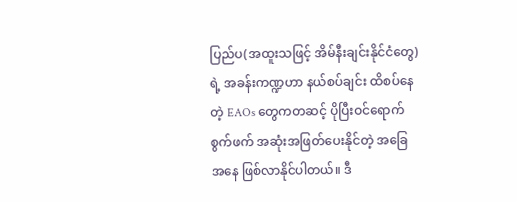ပြည်ပ(အထူးသဖြင့် အိမ်နီးချင်းနိုင်ငံတွေ)ရဲ့ အခန်းကဏ္ဍဟာ နယ်စပ်ချင်း ထိစပ်နေတဲ့ EAOs တွေကတဆင့် ပိုပြီးဝင်ရောက်စွက်ဖက် အဆုံးအဖြတ်ပေးနိုင်တဲ့ အခြေအနေ ဖြစ်လာနိုင်ပါတယ်။ ဒီ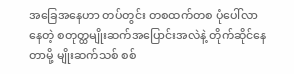အခြေအနေဟာ တပ်တွင်း တစထက်တစ ပုံပေါ်လာနေတဲ့ စတုတ္ထမျိုးဆက်အပြောင်းအလဲနဲ့ တိုက်ဆိုင်နေတာမို့ မျိုးဆက်သစ် စစ်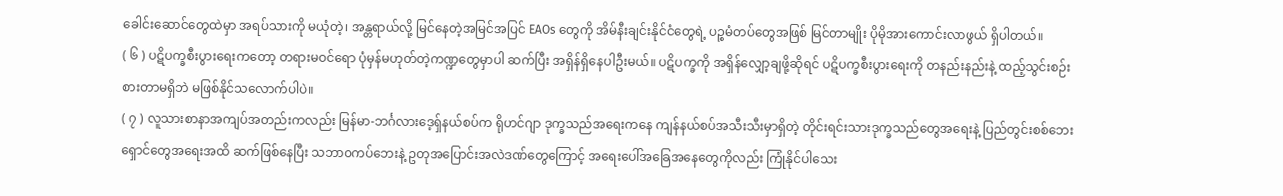ခေါင်းဆောင်တွေထဲမှာ အရပ်သားကို မယုံတဲ့၊ အန္တရာယ်လို့ မြင်နေတဲ့အမြင်အပြင် EAOs တွေကို အိမ်နီးချင်းနိုင်ငံတွေရဲ့ ပဉ္စမံတပ်တွေအဖြစ် မြင်တာမျိုး ပိုမိုအားကောင်းလာဖွယ် ရှိပါတယ်။
( ၆ ) ပဋိပက္ခစီးပွားရေးကတော့ တရားမဝင်ရော ပုံမှန်မဟုတ်တဲ့ကဏ္ဍတွေမှာပါ ဆက်ပြီး အရှိန်ရှိနေပါဦးမယ်။ ပဋိပက္ခကို အရှိန်လျှော့ချဖို့ဆိုရင် ပဋိပက္ခစီးပွားရေးကို တနည်းနည်းနဲ့ ထည့်သွင်းစဉ်းစားတာမရှိဘဲ မဖြစ်နိုင်သလောက်ပါပဲ။
( ၇ ) လူသားစာနာအကျပ်အတည်းကလည်း မြန်မာ-ဘင်္ဂလားဒေ့ရှ်နယ်စပ်က ရိုဟင်ဂျာ ဒုက္ခသည်အရေးကနေ ကျန်နယ်စပ်အသီးသီးမှာရှိတဲ့ တိုင်းရင်းသားဒုက္ခသည်တွေအရေးနဲ့ ပြည်တွင်းစစ်ဘေးရှောင်တွေအရေးအထိ ဆက်ဖြစ်နေပြီး သဘာ၀ကပ်ဘေးနဲ့ ဥတုအပြောင်းအလဲဒဏ်တွေကြောင့် အရေးပေါ်အခြေအနေတွေကိုလည်း ကြုံနိုင်ပါသေး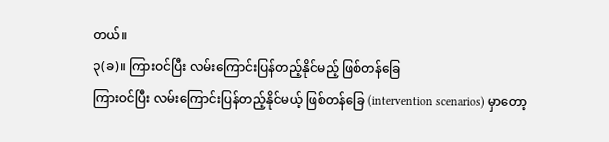တယ်။
၃(ခ)။ ကြားဝင်ပြီး လမ်းကြောင်းပြန်တည့်နိုင်မည့် ဖြစ်တန်ခြေ
ကြားဝင်ပြီး လမ်းကြောင်းပြန်တည့်နိုင်မယ့် ဖြစ်တန်ခြေ (intervention scenarios) မှာတော့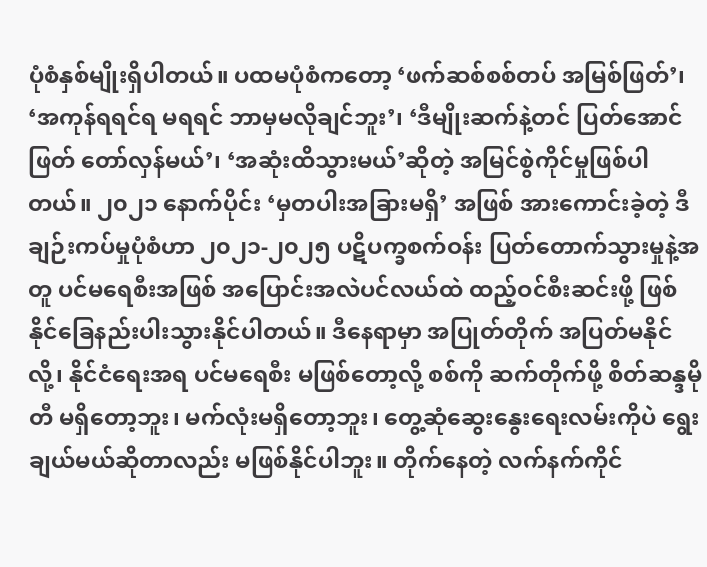ပုံစံနှစ်မျိုးရှိပါတယ်။ ပထမပုံစံကတော့ ‘ဖက်ဆစ်စစ်တပ် အမြစ်ဖြတ်’၊ ‘အကုန်ရရင်ရ မရရင် ဘာမှမလိုချင်ဘူး’၊ ‘ဒီမျိုးဆက်နဲ့တင် ပြတ်အောင်ဖြတ် တော်လှန်မယ်’၊ ‘အဆုံးထိသွားမယ်’ဆိုတဲ့ အမြင်စွဲကိုင်မှုဖြစ်ပါတယ်။ ၂၀၂၁ နောက်ပိုင်း ‘မှတပါးအခြားမရှိ’ အဖြစ် အားကောင်းခဲ့တဲ့ ဒီချဉ်းကပ်မှုပုံစံဟာ ၂၀၂၁-၂၀၂၅ ပဋိပက္ခစက်ဝန်း ပြတ်တောက်သွားမှုနဲ့အတူ ပင်မရေစီးအဖြစ် အပြောင်းအလဲပင်လယ်ထဲ ထည့်ဝင်စီးဆင်းဖို့ ဖြစ်နိုင်ခြေနည်းပါးသွားနိုင်ပါတယ်။ ဒီနေရာမှာ အပြုတ်တိုက် အပြတ်မနိုင်လို့၊ နိုင်ငံရေးအရ ပင်မရေစီး မဖြစ်တော့လို့ စစ်ကို ဆက်တိုက်ဖို့ စိတ်ဆန္ဒမိုတီ မရှိတော့ဘူး၊ မက်လုံးမရှိတော့ဘူး၊ တွေ့ဆုံဆွေးနွေးရေးလမ်းကိုပဲ ရွေးချယ်မယ်ဆိုတာလည်း မဖြစ်နိုင်ပါဘူး။ တိုက်နေတဲ့ လက်နက်ကိုင်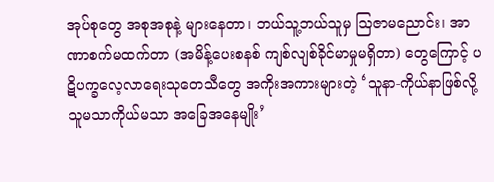အုပ်စုတွေ အစုအစုနဲ့ များနေတာ၊ ဘယ်သူ့ဘယ်သူမှ ဩဇာမညောင်း၊ အာဏာစက်မထက်တာ (အမိန့်ပေးစနစ် ကျစ်လျစ်ခိုင်မာမှုမရှိတာ) တွေကြောင့် ပဋိပက္ခလေ့လာရေးသုတေသီတွေ အကိုးအကားများတဲ့ ‘သူနာ-ကိုယ်နာဖြစ်လို့ သူမသာကိုယ်မသာ အခြေအနေမျိုး’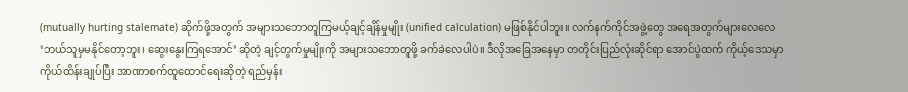(mutually hurting stalemate) ဆိုက်ဖို့အတွက် အများသဘောတူကြမယ့်ချင့်ချိန်မှုမျိုး (unified calculation) မဖြစ်နိုင်ပါဘူး။ လက်နက်ကိုင်အဖွဲ့တွေ အရေအတွက်များလေလေ ‘ဘယ်သူမှမနိုင်တော့ဘူး၊ ဆွေးနွေးကြရအောင်’ ဆိုတဲ့ ချင့်တွက်မှုမျိုးကို အများသဘောတူဖို့ ခက်ခဲလေပါပဲ။ ဒီလိုအခြေအနေမှာ တတိုင်းပြည်လုံးဆိုင်ရာ အောင်ပွဲထက် ကိုယ့်ဒေသမှာ ကိုယ်ထိန်းချုပ်ပြီး အာဏာစက်ထူထောင်ရေးဆိုတဲ့ ရည်မှန်း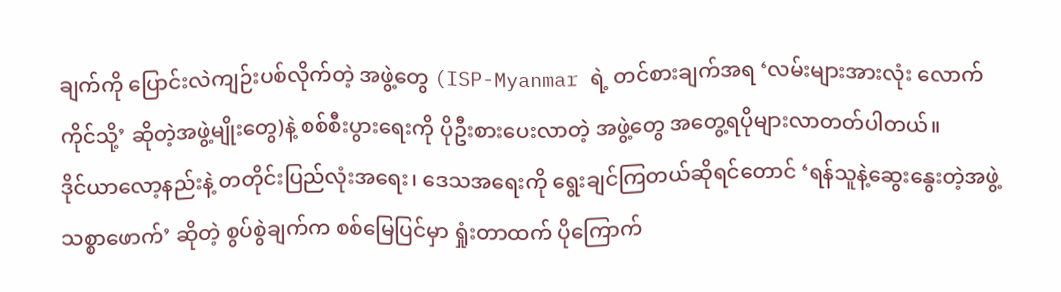ချက်ကို ပြောင်းလဲကျဉ်းပစ်လိုက်တဲ့ အဖွဲ့တွေ (ISP-Myanmar ရဲ့ တင်စားချက်အရ ‘လမ်းများအားလုံး လောက်ကိုင်သို့’ ဆိုတဲ့အဖွဲ့မျိုးတွေ)နဲ့ စစ်စီးပွားရေးကို ပိုဦးစားပေးလာတဲ့ အဖွဲ့တွေ အတွေ့ရပိုများလာတတ်ပါတယ်။
ဒိုင်ယာလော့နည်းနဲ့ တတိုင်းပြည်လုံးအရေး၊ ဒေသအရေးကို ရွေးချင်ကြတယ်ဆိုရင်တောင် ‘ရန်သူနဲ့ဆွေးနွေးတဲ့အဖွဲ့ သစ္စာဖောက်’ ဆိုတဲ့ စွပ်စွဲချက်က စစ်မြေပြင်မှာ ရှုံးတာထက် ပိုကြောက်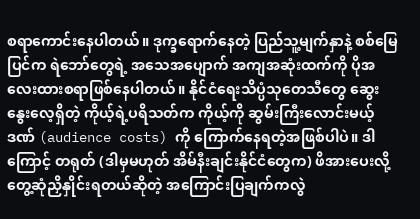စရာကောင်းနေပါတယ်။ ဒုက္ခရောက်နေတဲ့ ပြည်သူ့မျက်နှာနဲ့ စစ်မြေပြင်က ရဲဘော်တွေရဲ့ အသေအပျောက် အကျအဆုံးထက်ကို ပိုအလေးထားစရာဖြစ်နေပါတယ်။ နိုင်ငံရေးသိပ္ပံသုတေသီတွေ ဆွေးနွေးလေ့ရှိတဲ့ ကိုယ့်ရဲ့ပရိသတ်က ကိုယ့်ကို ဆွမ်းကြီးလောင်းမယ့်ဒဏ် (audience costs) ကို ကြောက်နေရတဲ့အဖြစ်ပါပဲ။ ဒါကြောင့် တရုတ် (ဒါမှမဟုတ် အိမ်နီးချင်းနိုင်ငံတွေက) ဖိအားပေးလို့ တွေ့ဆုံညှိနှိုင်းရတယ်ဆိုတဲ့ အကြောင်းပြချက်ကလွဲ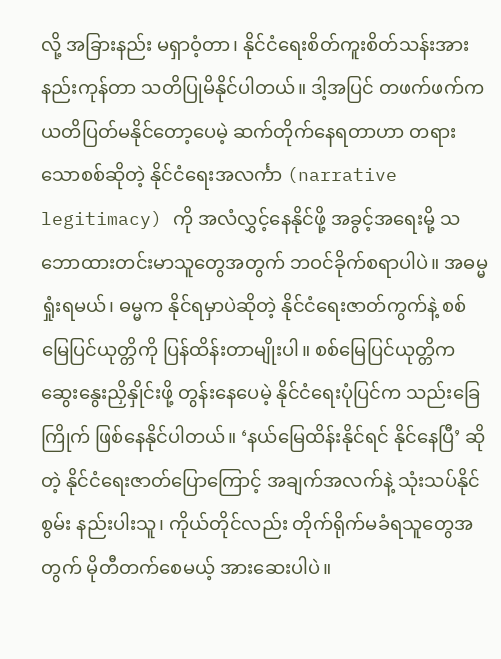လို့ အခြားနည်း မရှာဝံ့တာ၊ နိုင်ငံရေးစိတ်ကူးစိတ်သန်းအားနည်းကုန်တာ သတိပြုမိနိုင်ပါတယ်။ ဒါ့အပြင် တဖက်ဖက်က ယတိပြတ်မနိုင်တော့ပေမဲ့ ဆက်တိုက်နေရတာဟာ တရားသောစစ်ဆိုတဲ့ နိုင်ငံရေးအလင်္ကာ (narrative legitimacy) ကို အလံလွှင့်နေနိုင်ဖို့ အခွင့်အရေးမို့ သဘောထားတင်းမာသူတွေအတွက် ဘဝင်ခိုက်စရာပါပဲ။ အဓမ္မ ရှုံးရမယ်၊ ဓမ္မက နိုင်ရမှာပဲဆိုတဲ့ နိုင်ငံရေးဇာတ်ကွက်နဲ့ စစ်မြေပြင်ယုတ္တိကို ပြန်ထိန်းတာမျိုးပါ။ စစ်မြေပြင်ယုတ္တိက ဆွေးနွေးညှိနှိုင်းဖို့ တွန်းနေပေမဲ့ နိုင်ငံရေးပုံပြင်က သည်းခြေကြိုက် ဖြစ်နေနိုင်ပါတယ်။ ‘နယ်မြေထိန်းနိုင်ရင် နိုင်နေပြီ’ ဆိုတဲ့ နိုင်ငံရေးဇာတ်ပြောကြောင့် အချက်အလက်နဲ့ သုံးသပ်နိုင်စွမ်း နည်းပါးသူ၊ ကိုယ်တိုင်လည်း တိုက်ရိုက်မခံရသူတွေအတွက် မိုတီတက်စေမယ့် အားဆေးပါပဲ။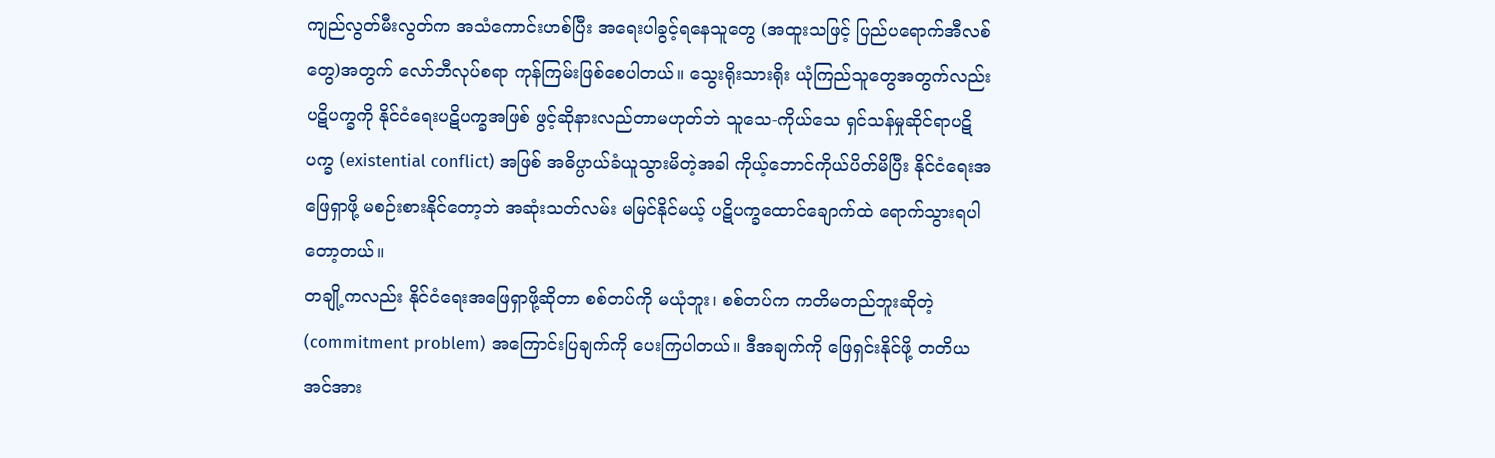ကျည်လွတ်မီးလွတ်က အသံကောင်းဟစ်ပြီး အရေးပါခွင့်ရနေသူတွေ (အထူးသဖြင့် ပြည်ပရောက်အီလစ်တွေ)အတွက် လော်ဘီလုပ်စရာ ကုန်ကြမ်းဖြစ်စေပါတယ်။ သွေးရိုးသားရိုး ယုံကြည်သူတွေအတွက်လည်း ပဋိပက္ခကို နိုင်ငံရေးပဋိပက္ခအဖြစ် ဖွင့်ဆိုနားလည်တာမဟုတ်ဘဲ သူသေ-ကိုယ်သေ ရှင်သန်မှုဆိုင်ရာပဋိပက္ခ (existential conflict) အဖြစ် အဓိပ္ပာယ်ခံယူသွားမိတဲ့အခါ ကိုယ့်ဘောင်ကိုယ်ပိတ်မိပြီး နိုင်ငံရေးအဖြေရှာဖို့ မစဉ်းစားနိုင်တော့ဘဲ အဆုံးသတ်လမ်း မမြင်နိုင်မယ့် ပဋိပက္ခထောင်ချောက်ထဲ ရောက်သွားရပါတော့တယ်။
တချို့ကလည်း နိုင်ငံရေးအဖြေရှာဖို့ဆိုတာ စစ်တပ်ကို မယုံဘူး၊ စစ်တပ်က ကတိမတည်ဘူးဆိုတဲ့ (commitment problem) အကြောင်းပြချက်ကို ပေးကြပါတယ်။ ဒီအချက်ကို ဖြေရှင်းနိုင်ဖို့ တတိယအင်အား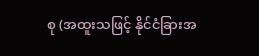စု (အထူးသဖြင့် နိုင်ငံခြားအ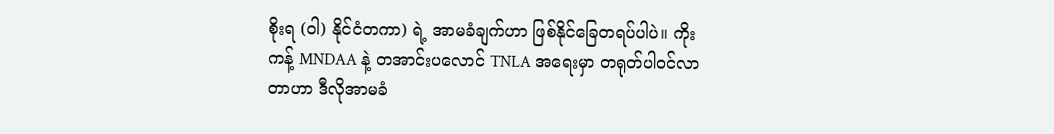စိုးရ (ဝါ) နိုင်ငံတကာ) ရဲ့ အာမခံချက်ဟာ ဖြစ်နိုင်ခြေတရပ်ပါပဲ။ ကိုးကန့် MNDAA နဲ့ တအာင်းပလောင် TNLA အရေးမှာ တရုတ်ပါဝင်လာတာဟာ ဒီလိုအာမခံ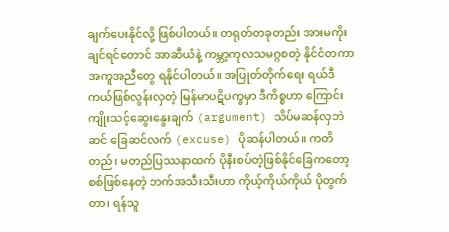ချက်ပေးနိုင်လို့ ဖြစ်ပါတယ်။ တရုတ်တခုတည်း အားမကိုးချင်ရင်တောင် အာဆီယံနဲ့ ကမ္ဘာ့ကုလသမဂ္ဂစတဲ့ နိုင်ငံတကာအကူအညီတွေ ရနိုင်ပါတယ်။ အပြုတ်တိုက်ရေး ရယ်ဒီကယ်ဖြစ်လွန်းလှတဲ့ မြန်မာပဋိပက္ခမှာ ဒီကိစ္စဟာ ကြောင်းကျိုးသင့်ဆွေးနွေးချက် (argument) သိပ်မဆန်လှဘဲ ဆင် ခြေဆင်လက် (excuse) ပိုဆန်ပါတယ်။ ကတိတည်၊ မတည်ပြဿနာထက် ပိုနီးစပ်တဲ့ဖြစ်နိုင်ခြေကတော့ စစ်ဖြစ်နေတဲ့ ဘက်အသီးသီးဟာ ကိုယ့်ကိုယ်ကိုယ် ပိုတွက်တာ၊ ရန်သူ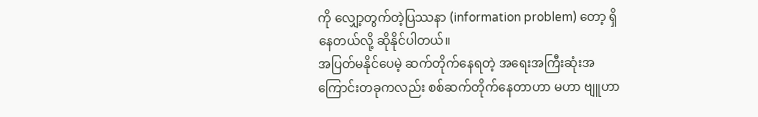ကို လျှော့တွက်တဲ့ပြဿနာ (information problem) တော့ ရှိနေတယ်လို့ ဆိုနိုင်ပါတယ်။
အပြတ်မနိုင်ပေမဲ့ ဆက်တိုက်နေရတဲ့ အရေးအကြီးဆုံးအကြောင်းတခုကလည်း စစ်ဆက်တိုက်နေတာဟာ မဟာ ဗျူဟာ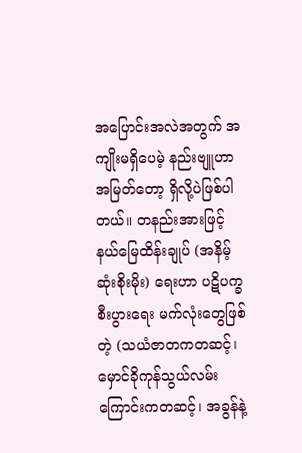အပြောင်းအလဲအတွက် အကျိုးမရှိပေမဲ့ နည်းဗျူဟာအမြတ်တော့ ရှိလို့ပဲဖြစ်ပါတယ်။ တနည်းအားဖြင့် နယ်မြေထိန်းချုပ် (အနိမ့်ဆုံးစိုးမိုး) ရေးဟာ ပဋိပက္ခစီးပွားရေး မက်လုံးတွေဖြစ်တဲ့ (သယံဇာတကတဆင့်၊ မှောင်ခိုကုန်သွယ်လမ်းကြောင်းကတဆင့်၊ အခွန်နဲ့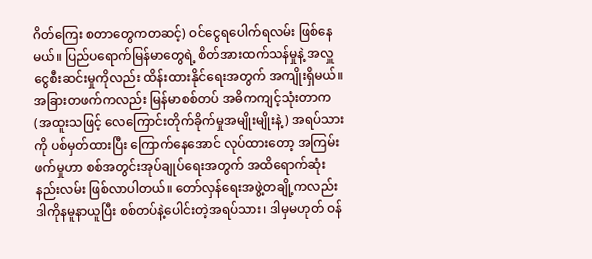ဂိတ်ကြေး စတာတွေကတဆင့်) ဝင်ငွေရပေါက်ရလမ်း ဖြစ်နေမယ်။ ပြည်ပရောက်မြန်မာတွေရဲ့ စိတ်အားထက်သန်မှုနဲ့ အလှူငွေစီးဆင်းမှုကိုလည်း ထိန်းထားနိုင်ရေးအတွက် အကျိုးရှိမယ်။ အခြားတဖက်ကလည်း မြန်မာစစ်တပ် အဓိကကျင့်သုံးတာက (အထူးသဖြင့် လေကြောင်းတိုက်ခိုက်မှုအမျိုးမျိုးနဲ့) အရပ်သားကို ပစ်မှတ်ထားပြီး ကြောက်နေအောင် လုပ်ထားတော့ အကြမ်းဖက်မှုဟာ စစ်အတွင်းအုပ်ချုပ်ရေးအတွက် အထိရောက်ဆုံးနည်းလမ်း ဖြစ်လာပါတယ်။ တော်လှန်ရေးအဖွဲ့တချို့ကလည်း ဒါကိုနမူနာယူပြီး စစ်တပ်နဲ့ပေါင်းတဲ့အရပ်သား၊ ဒါမှမဟုတ် ဝန်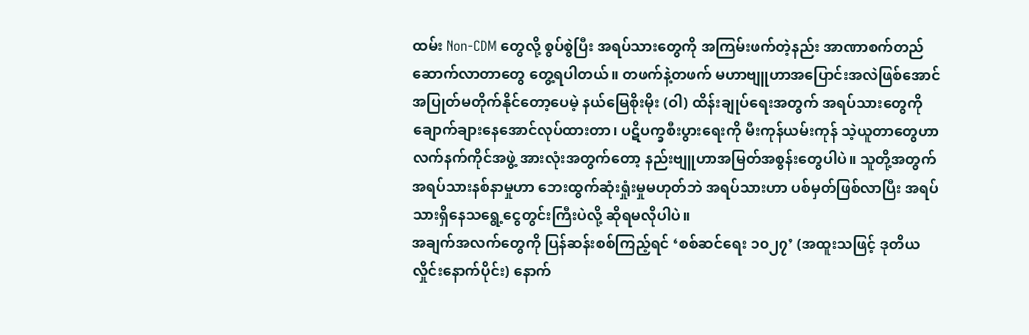ထမ်း Non-CDM တွေလို့ စွပ်စွဲပြီး အရပ်သားတွေကို အကြမ်းဖက်တဲ့နည်း အာဏာစက်တည်ဆောက်လာတာတွေ တွေ့ရပါတယ်။ တဖက်နဲ့တဖက် မဟာဗျူဟာအပြောင်းအလဲဖြစ်အောင် အပြုတ်မတိုက်နိုင်တော့ပေမဲ့ နယ်မြေစိုးမိုး (ဝါ) ထိန်းချုပ်ရေးအတွက် အရပ်သားတွေကို ချောက်ချားနေအောင်လုပ်ထားတာ၊ ပဋိပက္ခစီးပွားရေးကို မီးကုန်ယမ်းကုန် သဲ့ယူတာတွေဟာ လက်နက်ကိုင်အဖွဲ့ အားလုံးအတွက်တော့ နည်းဗျူဟာအမြတ်အစွန်းတွေပါပဲ။ သူတို့အတွက် အရပ်သားနစ်နာမှုဟာ ဘေးထွက်ဆုံးရှုံးမှုမဟုတ်ဘဲ အရပ်သားဟာ ပစ်မှတ်ဖြစ်လာပြီး အရပ်သားရှိနေသရွေ့ငွေတွင်းကြီးပဲလို့ ဆိုရမလိုပါပဲ။
အချက်အလက်တွေကို ပြန်ဆန်းစစ်ကြည့်ရင် ‘စစ်ဆင်ရေး ၁၀၂၇’ (အထူးသဖြင့် ဒုတိယလှိုင်းနောက်ပိုင်း) နောက်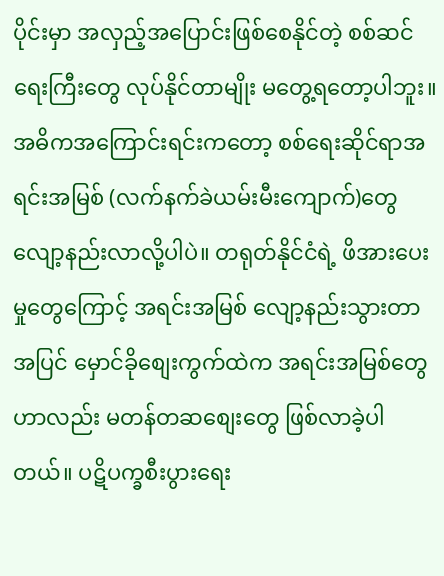ပိုင်းမှာ အလှည့်အပြောင်းဖြစ်စေနိုင်တဲ့ စစ်ဆင်ရေးကြီးတွေ လုပ်နိုင်တာမျိုး မတွေ့ရတော့ပါဘူး။ အဓိကအကြောင်းရင်းကတော့ စစ်ရေးဆိုင်ရာအရင်းအမြစ် (လက်နက်ခဲယမ်းမီးကျောက်)တွေ လျော့နည်းလာလို့ပါပဲ။ တရုတ်နိုင်ငံရဲ့ ဖိအားပေးမှုတွေကြောင့် အရင်းအမြစ် လျော့နည်းသွားတာအပြင် မှောင်ခိုစျေးကွက်ထဲက အရင်းအမြစ်တွေဟာလည်း မတန်တဆစျေးတွေ ဖြစ်လာခဲ့ပါတယ်။ ပဋိပက္ခစီးပွားရေး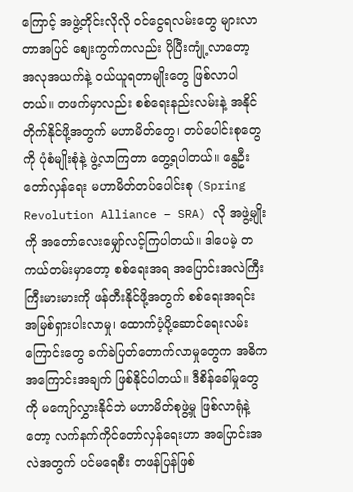ကြောင့် အဖွဲ့တိုင်းလိုလို ဝင်ငွေရလမ်းတွေ များလာတာအပြင် စျေးကွက်ကလည်း ပိုပြီးကျုံ့လာတော့ အလုအယက်နဲ့ ဝယ်ယူရတာမျိုးတွေ ဖြစ်လာပါတယ်။ တဖက်မှာလည်း စစ်ရေးနည်းလမ်းနဲ့ အနိုင်တိုက်နိုင်ဖို့အတွက် မဟာမိတ်တွေ၊ တပ်ပေါင်းစုတွေကို ပုံစံမျိုးစုံနဲ့ ဖွဲ့လာကြတာ တွေ့ရပါတယ်။ နွေဦးတော်လှန်ရေး မဟာမိတ်တပ်ပေါင်းစု (Spring Revolution Alliance – SRA) လို အဖွဲ့မျိုးကို အတော်လေးမျှော်လင့်ကြပါတယ်။ ဒါပေမဲ့ တကယ်တမ်းမှာတော့ စစ်ရေးအရ အပြောင်းအလဲကြီးကြီးမားမားကို ဖန်တီးနိုင်ဖို့အတွက် စစ်ရေးအရင်းအမြစ်ရှားပါးလာမှု၊ ထောက်ပံ့ပို့ဆောင်ရေးလမ်းကြောင်းတွေ ခက်ခဲပြတ်တောက်လာမှုတွေက အဓိကအကြောင်းအချက် ဖြစ်နိုင်ပါတယ်။ ဒီစိန်ခေါ်မှုတွေကို မကျော်လွှားနိုင်ဘဲ မဟာမိတ်စုဖွဲ့မှု ဖြစ်လာရုံနဲ့တော့ လက်နက်ကိုင်တော်လှန်ရေးဟာ အပြောင်းအလဲအတွက် ပင်မရေစီး တဖန်ပြန်ဖြစ်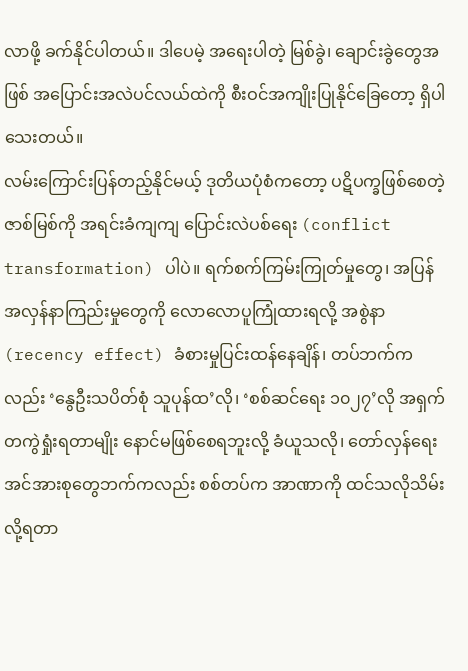လာဖို့ ခက်နိုင်ပါတယ်။ ဒါပေမဲ့ အရေးပါတဲ့ မြစ်ခွဲ၊ ချောင်းခွဲတွေအဖြစ် အပြောင်းအလဲပင်လယ်ထဲကို စီးဝင်အကျိုးပြုနိုင်ခြေတော့ ရှိပါသေးတယ်။
လမ်းကြောင်းပြန်တည့်နိုင်မယ့် ဒုတိယပုံစံကတော့ ပဋိပက္ခဖြစ်စေတဲ့ ဇာစ်မြစ်ကို အရင်းခံကျကျ ပြောင်းလဲပစ်ရေး (conflict transformation) ပါပဲ။ ရက်စက်ကြမ်းကြုတ်မှုတွေ၊ အပြန်အလှန်နာကြည်းမှုတွေကို လောလောပူကြုံထားရလို့ အစွဲနာ (recency effect) ခံစားမှုပြင်းထန်နေချိန်၊ တပ်ဘက်ကလည်း ‘နွေဦးသပိတ်စုံ သူပုန်ထ’လို၊ ‘စစ်ဆင်ရေး ၁၀၂၇’လို အရှက်တကွဲရှုံးရတာမျိုး နောင်မဖြစ်စေရဘူးလို့ ခံယူသလို၊ တော်လှန်ရေးအင်အားစုတွေဘက်ကလည်း စစ်တပ်က အာဏာကို ထင်သလိုသိမ်းလို့ရတာ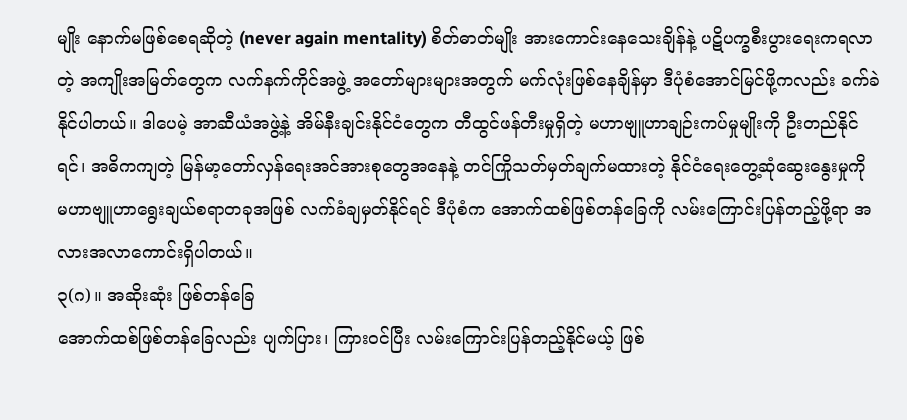မျိုး နောက်မဖြစ်စေရဆိုတဲ့ (never again mentality) စိတ်ဓာတ်မျိုး အားကောင်းနေသေးချိန်နဲ့ ပဋိပက္ခစီးပွားရေးကရလာတဲ့ အကျိုးအမြတ်တွေက လက်နက်ကိုင်အဖွဲ့ အတော်များများအတွက် မက်လုံးဖြစ်နေချိန်မှာ ဒီပုံစံအောင်မြင်ဖို့ကလည်း ခက်ခဲနိုင်ပါတယ်။ ဒါပေမဲ့ အာဆီယံအဖွဲ့နဲ့ အိမ်နီးချင်းနိုင်ငံတွေက တီထွင်ဖန်တီးမှုရှိတဲ့ မဟာဗျူဟာချဉ်းကပ်မှုမျိုးကို ဦးတည်နိုင်ရင်၊ အဓိကကျတဲ့ မြန်မာ့တော်လှန်ရေးအင်အားစုတွေအနေနဲ့ တင်ကြိုသတ်မှတ်ချက်မထားတဲ့ နိုင်ငံရေးတွေ့ဆုံဆွေးနွေးမှုကို မဟာဗျူဟာရွေးချယ်စရာတခုအဖြစ် လက်ခံချမှတ်နိုင်ရင် ဒီပုံစံက အောက်ထစ်ဖြစ်တန်ခြေကို လမ်းကြောင်းပြန်တည့်ဖို့ရာ အလားအလာကောင်းရှိပါတယ်။
၃(ဂ)။ အဆိုးဆုံး ဖြစ်တန်ခြေ
အောက်ထစ်ဖြစ်တန်ခြေလည်း ပျက်ပြား၊ ကြားဝင်ပြီး လမ်းကြောင်းပြန်တည့်နိုင်မယ့် ဖြစ်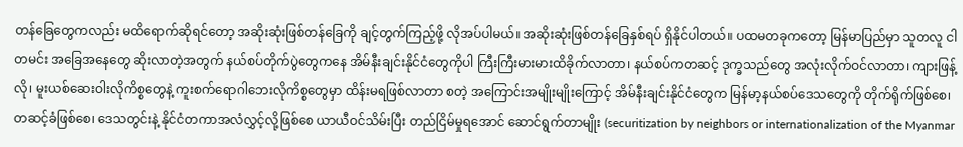တန်ခြေတွေကလည်း မထိရောက်ဆိုရင်တော့ အဆိုးဆုံးဖြစ်တန်ခြေကို ချင့်တွက်ကြည့်ဖို့ လိုအပ်ပါမယ်။ အဆိုးဆုံးဖြစ်တန်ခြေနှစ်ရပ် ရှိနိုင်ပါတယ်။ ပထမတခုကတော့ မြန်မာပြည်မှာ သူတလူ ငါတမင်း အခြေအနေတွေ ဆိုးလာတဲ့အတွက် နယ်စပ်တိုက်ပွဲတွေကနေ အိမ်နီးချင်းနိုင်ငံတွေကိုပါ ကြီးကြီးမားမားထိခိုက်လာတာ၊ နယ်စပ်ကတဆင့် ဒုက္ခသည်တွေ အလုံးလိုက်ဝင်လာတာ၊ ကျားဖြန့်လို၊ မူးယစ်ဆေးဝါးလိုကိစ္စတွေနဲ့ ကူးစက်ရောဂါဘေးလိုကိစ္စတွေမှာ ထိန်းမရဖြစ်လာတာ စတဲ့ အကြောင်းအမျိုးမျိုးကြောင့် အိမ်နီးချင်းနိုင်ငံတွေက မြန်မာ့နယ်စပ်ဒေသတွေကို တိုက်ရိုက်ဖြစ်စေ၊ တဆင့်ခံဖြစ်စေ၊ ဒေသတွင်းနဲ့ နိုင်ငံတကာအလံလွှင့်လို့ဖြစ်စေ ယာယီဝင်သိမ်းပြီး တည်ငြိမ်မှုရအောင် ဆောင်ရွက်တာမျိုး (securitization by neighbors or internationalization of the Myanmar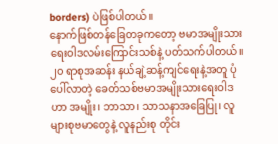borders) ပဲဖြစ်ပါတယ်။
နောက်ဖြစ်တန်ခြေတခုကတော့ ဗမာအမျိုးသားရေးဝါဒလမ်းကြောင်းသစ်နဲ့ ပတ်သက်ပါတယ်။ ၂၀ ရာစုအဆန်း နယ်ချဲ့ဆန့်ကျင်ရေးနဲ့အတူ ပုံပေါ်လာတဲ့ ခေတ်သစ်ဗမာအမျိုးသားရေးဝါဒဟာ အမျိုး၊ ဘာသာ၊ သာသနာအခြေပြု၊ လူများစုဗမာတွေနဲ့ လူနည်းစု တိုင်း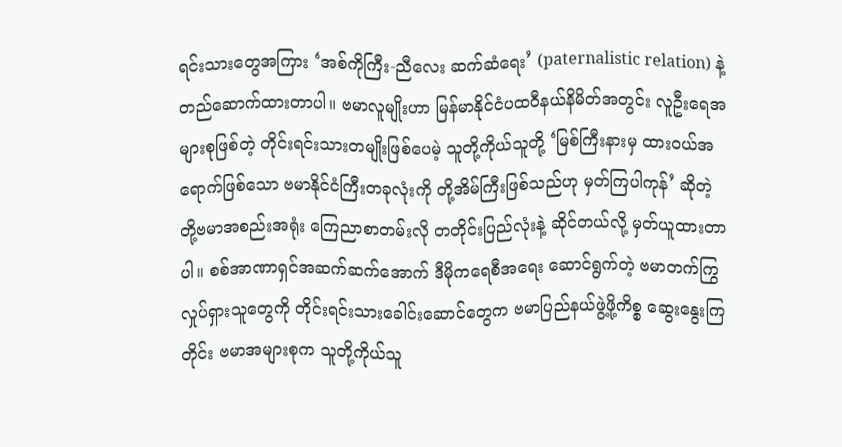ရင်းသားတွေအကြား ‘အစ်ကိုကြီး-ညီလေး ဆက်ဆံရေး’ (paternalistic relation) နဲ့ တည်ဆောက်ထားတာပါ။ ဗမာလူမျိုးဟာ မြန်မာနိုင်ငံပထဝီနယ်နိမိတ်အတွင်း လူဦးရေအများစုဖြစ်တဲ့ တိုင်းရင်းသားတမျိုးဖြစ်ပေမဲ့ သူတို့ကိုယ်သူတို့ ‘မြစ်ကြီးနားမှ ထားဝယ်အရောက်ဖြစ်သော ဗမာနိုင်ငံကြီးတခုလုံးကို တို့အိမ်ကြီးဖြစ်သည်ဟု မှတ်ကြပါကုန်’ ဆိုတဲ့ တို့ဗမာအစည်းအရုံး ကြေညာစာတမ်းလို တတိုင်းပြည်လုံးနဲ့ ဆိုင်တယ်လို့ မှတ်ယူထားတာပါ။ စစ်အာဏာရှင်အဆက်ဆက်အောက် ဒီမိုကရေစီအရေး ဆောင်ရွက်တဲ့ ဗမာတက်ကြွလှုပ်ရှားသူတွေကို တိုင်းရင်းသားခေါင်းဆောင်တွေက ဗမာပြည်နယ်ဖွဲ့ဖို့ကိစ္စ ဆွေးနွေးကြတိုင်း ဗမာအများစုက သူတို့ကိုယ်သူ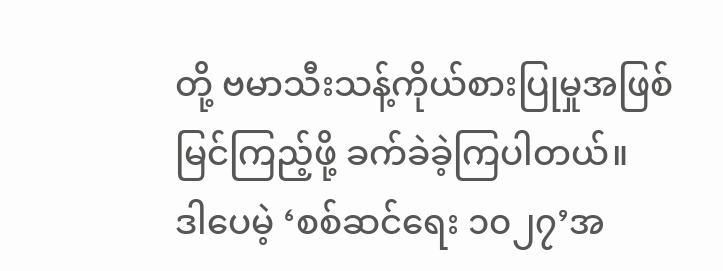တို့ ဗမာသီးသန့်ကိုယ်စားပြုမှုအဖြစ် မြင်ကြည့်ဖို့ ခက်ခဲခဲ့ကြပါတယ်။
ဒါပေမဲ့ ‘စစ်ဆင်ရေး ၁၀၂၇’အ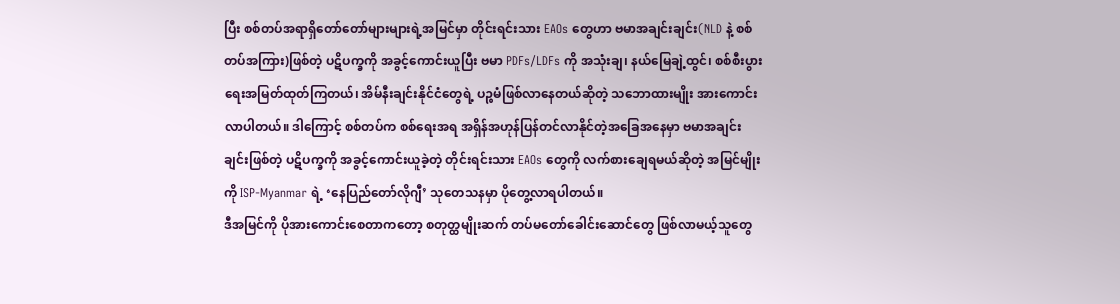ပြီး စစ်တပ်အရာရှိတော်တော်များများရဲ့အမြင်မှာ တိုင်းရင်းသား EAOs တွေဟာ ဗမာအချင်းချင်း(NLD နဲ့ စစ်တပ်အကြား)ဖြစ်တဲ့ ပဋိပက္ခကို အခွင့်ကောင်းယူပြီး ဗမာ PDFs/LDFs ကို အသုံးချ၊ နယ်မြေချဲ့ထွင်၊ စစ်စီးပွားရေးအမြတ်ထုတ်ကြတယ်၊ အိမ်နီးချင်းနိုင်ငံတွေရဲ့ ပဉ္စမံဖြစ်လာနေတယ်ဆိုတဲ့ သဘောထားမျိုး အားကောင်းလာပါတယ်။ ဒါကြောင့် စစ်တပ်က စစ်ရေးအရ အရှိန်အဟုန်ပြန်တင်လာနိုင်တဲ့အခြေအနေမှာ ဗမာအချင်းချင်းဖြစ်တဲ့ ပဋိပက္ခကို အခွင့်ကောင်းယူခဲ့တဲ့ တိုင်းရင်းသား EAOs တွေကို လက်စားချေရမယ်ဆိုတဲ့ အမြင်မျိုးကို ISP-Myanmar ရဲ့ ‘နေပြည်တော်လိုဂျီ’ သုတေသနမှာ ပိုတွေ့လာရပါတယ်။
ဒီအမြင်ကို ပိုအားကောင်းစေတာကတော့ စတုတ္ထမျိုးဆက် တပ်မတော်ခေါင်းဆောင်တွေ ဖြစ်လာမယ့်သူတွေ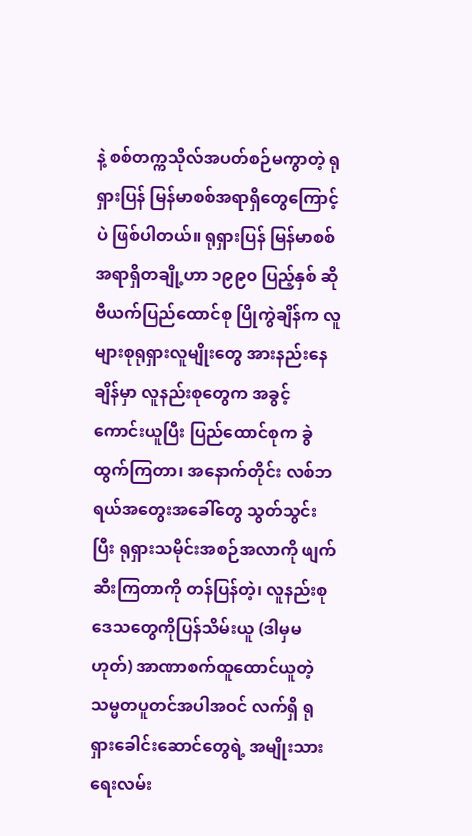နဲ့ စစ်တက္ကသိုလ်အပတ်စဉ်မကွာတဲ့ ရုရှားပြန် မြန်မာစစ်အရာရှိတွေကြောင့်ပဲ ဖြစ်ပါတယ်။ ရုရှားပြန် မြန်မာစစ်အရာရှိတချို့ဟာ ၁၉၉၀ ပြည့်နှစ် ဆိုဗီယက်ပြည်ထောင်စု ပြိုကွဲချိန်က လူများစုရုရှားလူမျိုးတွေ အားနည်းနေချိန်မှာ လူနည်းစုတွေက အခွင့်ကောင်းယူပြီး ပြည်ထောင်စုက ခွဲထွက်ကြတာ၊ အနောက်တိုင်း လစ်ဘရယ်အတွေးအခေါ်တွေ သွတ်သွင်းပြီး ရုရှားသမိုင်းအစဉ်အလာကို ဖျက်ဆီးကြတာကို တန်ပြန်တဲ့၊ လူနည်းစုဒေသတွေကိုပြန်သိမ်းယူ (ဒါမှမဟုတ်) အာဏာစက်ထူထောင်ယူတဲ့ သမ္မတပူတင်အပါအဝင် လက်ရှိ ရုရှားခေါင်းဆောင်တွေရဲ့ အမျိုးသားရေးလမ်း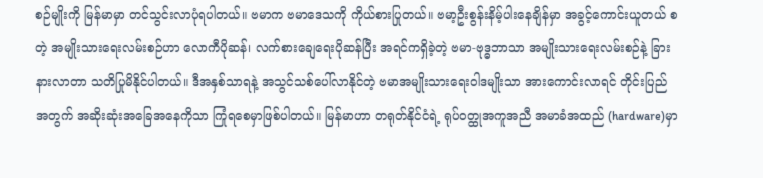စဉ်မျိုးကို မြန်မာမှာ တင်သွင်းလာပုံရပါတယ်။ ဗမာက ဗမာဒေသကို ကိုယ်စားပြုတယ်။ ဗမာ့ဦးစွန်းနိမ့်ပါးနေချိန်မှာ အခွင့်ကောင်းယူတယ် စတဲ့ အမျိုးသားရေးလမ်းစဉ်ဟာ လောကီပိုဆန်၊ လက်စားချေရေးပိုဆန်ပြီး အရင်ကရှိခဲ့တဲ့ ဗမာ-ဗုဒ္ဓဘာသာ အမျိုးသားရေးလမ်းစဉ်နဲ့ ခြားနားလာတာ သတိပြုမိနိုင်ပါတယ်။ ဒီအနှစ်သာရနဲ့ အသွင်သစ်ပေါ်လာနိုင်တဲ့ ဗမာအမျိုးသားရေးဝါဒမျိုးသာ အားကောင်းလာရင် တိုင်းပြည်အတွက် အဆိုးဆုံးအခြေအနေကိုသာ ကြုံရစေမှာဖြစ်ပါတယ်။ မြန်မာဟာ တရုတ်နိုင်ငံရဲ့ ရုပ်၀တ္ထုအကူအညီ အမာခံအထည် (hardware)မှာ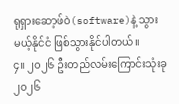ရုရှားဆော့ဖ်ဝဲ(software)နဲ့ သွားမယ့်နိုင်ငံ ဖြစ်သွားနိုင်ပါတယ်။
၄။ ၂၀၂၆ ဦးတည်လမ်းကြောင်းသုံးခု
၂၀၂၆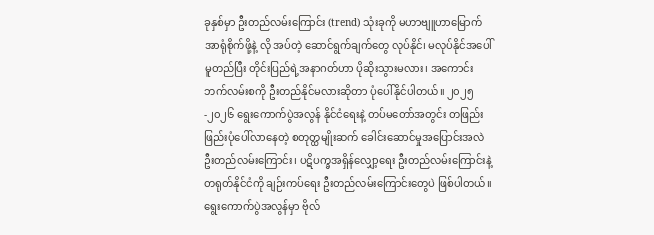ခုနှစ်မှာ ဦးတည်လမ်းကြောင်း (trend) သုံးခုကို မဟာဗျူဟာမြောက် အာရုံစိုက်ဖို့နဲ့ လို အပ်တဲ့ ဆောင်ရွက်ချက်တွေ လုပ်နိုင်၊ မလုပ်နိုင်အပေါ်မူတည်ပြီး တိုင်းပြည်ရဲ့အနာဂတ်ဟာ ပိုဆိုးသွားမလား၊ အကောင်းဘက်လမ်းစကို ဦးတည်နိုင်မလားဆိုတာ ပုံပေါ်နိုင်ပါတယ်။ ၂၀၂၅-၂၀၂၆ ရွေးကောက်ပွဲအလွန် နိုင်ငံရေးနဲ့ တပ်မတော်အတွင်း တဖြည်းဖြည်းပုံပေါ်လာနေတဲ့ စတုတ္ထမျိုးဆက် ခေါင်းဆောင်မှုအပြောင်းအလဲ ဦးတည်လမ်းကြောင်း၊ ပဋိပက္ခအရှိန်လျှော့ရေး ဦးတည်လမ်းကြောင်းနဲ့ တရုတ်နိုင်ငံကို ချဉ်းကပ်ရေး ဦးတည်လမ်းကြောင်းတွေပဲ ဖြစ်ပါတယ်။
ရွေးကောက်ပွဲအလွန်မှာ ဗိုလ်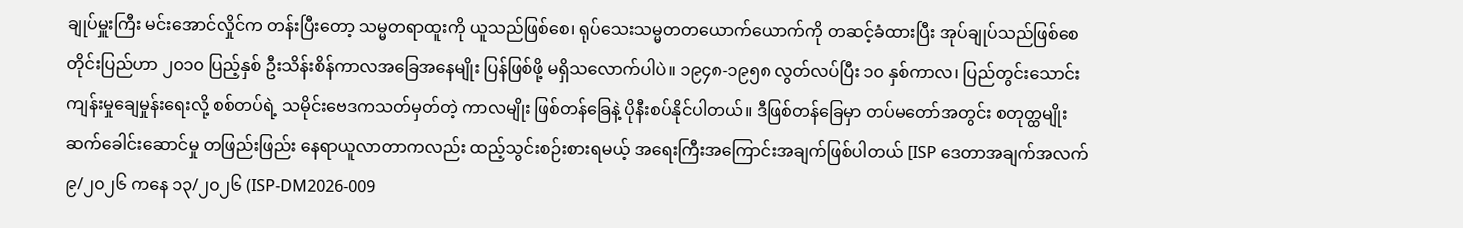ချုပ်မှူးကြီး မင်းအောင်လှိုင်က တန်းပြီးတော့ သမ္မတရာထူးကို ယူသည်ဖြစ်စေ၊ ရုပ်သေးသမ္မတတယောက်ယောက်ကို တဆင့်ခံထားပြီး အုပ်ချုပ်သည်ဖြစ်စေ တိုင်းပြည်ဟာ ၂၀၁၀ ပြည့်နှစ် ဦးသိန်းစိန်ကာလအခြေအနေမျိုး ပြန်ဖြစ်ဖို့ မရှိသလောက်ပါပဲ။ ၁၉၄၈-၁၉၅၈ လွတ်လပ်ပြီး ၁၀ နှစ်ကာလ၊ ပြည်တွင်းသောင်းကျန်းမှုချေမှုန်းရေးလို့ စစ်တပ်ရဲ့ သမိုင်းဗေဒကသတ်မှတ်တဲ့ ကာလမျိုး ဖြစ်တန်ခြေနဲ့ ပိုနီးစပ်နိုင်ပါတယ်။ ဒီဖြစ်တန်ခြေမှာ တပ်မတော်အတွင်း စတုတ္ထမျိုးဆက်ခေါင်းဆောင်မှု တဖြည်းဖြည်း နေရာယူလာတာကလည်း ထည့်သွင်းစဉ်းစားရမယ့် အရေးကြီးအကြောင်းအချက်ဖြစ်ပါတယ် [ISP ဒေတာအချက်အလက် ၉/၂၀၂၆ ကနေ ၁၃/၂၀၂၆ (ISP-DM2026-009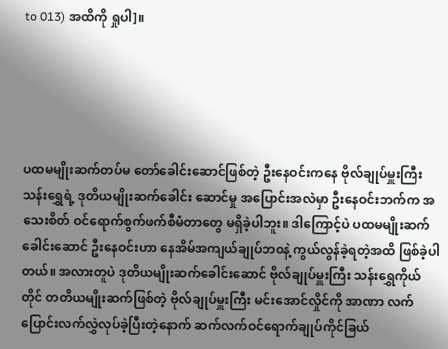to 013) အထိကို ရှုပါ]။





ပထမမျိုးဆက်တပ်မ တော်ခေါင်းဆောင်ဖြစ်တဲ့ ဦးနေဝင်းကနေ ဗိုလ်ချုပ်မှူးကြီး သန်းရွှေရဲ့ ဒုတိယမျိုးဆက်ခေါင်း ဆောင်မှု အပြောင်းအလဲမှာ ဦးနေဝင်းဘက်က အသေးစိတ် ဝင်ရောက်စွက်ဖက်စီမံတာတွေ မရှိခဲ့ပါဘူး။ ဒါကြောင့်ပဲ ပထမမျိုးဆက်ခေါင်းဆောင် ဦးနေဝင်းဟာ နေအိမ်အကျယ်ချုပ်ဘ၀နဲ့ ကွယ်လွန်ခဲ့ရတဲ့အထိ ဖြစ်ခဲ့ပါတယ်။ အလားတူပဲ ဒုတိယမျိုးဆက်ခေါင်းဆောင် ဗိုလ်ချုပ်မှူးကြီး သန်းရွှေကိုယ်တိုင် တတိယမျိုးဆက်ဖြစ်တဲ့ ဗိုလ်ချုပ်မှူးကြီး မင်းအောင်လှိုင်ကို အာဏာ လက်ပြောင်းလက်လွှဲလုပ်ခဲ့ပြီးတဲ့နောက် ဆက်လက်ဝင်ရောက်ချုပ်ကိုင်ခြယ်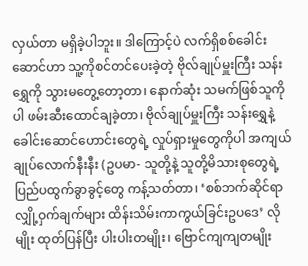လှယ်တာ မရှိခဲ့ပါဘူး။ ဒါကြောင့်ပဲ လက်ရှိစစ်ခေါင်းဆောင်ဟာ သူ့ကိုစင်တင်ပေးခဲ့တဲ့ ဗိုလ်ချုပ်မှူးကြီး သန်းရွှေကို သွားမတွေ့တော့တာ၊ နောက်ဆုံး သမက်ဖြစ်သူကိုပါ ဖမ်းဆီးထောင်ချခဲ့တာ၊ ဗိုလ်ချုပ်မှူးကြီး သန်းရွှေနဲ့ ခေါင်းဆောင်ဟောင်းတွေရဲ့ လှုပ်ရှားမှုတွေကိုပါ အကျယ်ချုပ်လောက်နီးနီး (ဥပမာ- သူတို့နဲ့ သူတို့မိသားစုတွေရဲ့ ပြည်ပထွက်ခွာခွင့်တွေ ကန့်သတ်တာ၊ ‘စစ်ဘက်ဆိုင်ရာ လျှို့ဝှက်ချက်များ ထိန်းသိမ်းကာကွယ်ခြင်းဥပဒေ’ လိုမျိုး ထုတ်ပြန်ပြီး ပါးပါးတမျိုး၊ ဗြောင်ကျကျတမျိုး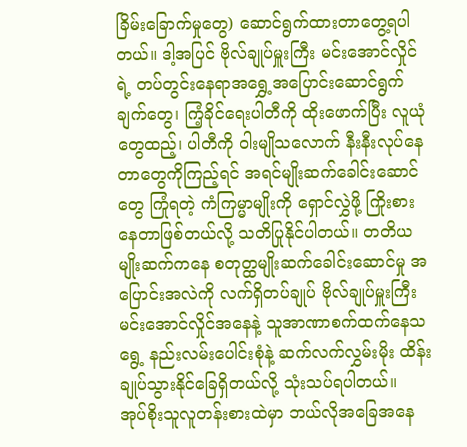ခြိမ်းခြောက်မှုတွေ) ဆောင်ရွက်ထားတာတွေ့ရပါတယ်။ ဒါ့အပြင် ဗိုလ်ချုပ်မှူးကြီး မင်းအောင်လှိုင်ရဲ့ တပ်တွင်းနေရာအရွှေ့အပြောင်းဆောင်ရွက်ချက်တွေ၊ ကြံ့ခိုင်ရေးပါတီကို ထိုးဖောက်ပြီး လူယုံတွေထည့်၊ ပါတီကို ဝါးမျိုသလောက် နီးနီးလုပ်နေတာတွေကိုကြည့်ရင် အရင်မျိုးဆက်ခေါင်းဆောင်တွေ ကြုံရတဲ့ ကံကြမ္မာမျိုးကို ရှောင်လွှဲဖို့ ကြိုးစားနေတာဖြစ်တယ်လို့ သတိပြုနိုင်ပါတယ်။ တတိယမျိုးဆက်ကနေ စတုတ္ထမျိုးဆက်ခေါင်းဆောင်မှု အပြောင်းအလဲကို လက်ရှိတပ်ချုပ် ဗိုလ်ချုပ်မှူးကြီး မင်းအောင်လှိုင်အနေနဲ့ သူအာဏာစက်ထက်နေသရွေ့ နည်းလမ်းပေါင်းစုံနဲ့ ဆက်လက်လွှမ်းမိုး ထိန်းချုပ်သွားနိုင်ခြေရှိတယ်လို့ သုံးသပ်ရပါတယ်။
အုပ်စိုးသူလူတန်းစားထဲမှာ ဘယ်လိုအခြေအနေ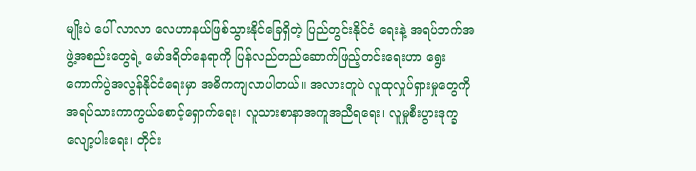မျိုးပဲ ပေါ် လာလာ လေဟာနယ်ဖြစ်သွားနိုင်ခြေရှိတဲ့ ပြည်တွင်းနိုင်ငံ ရေးနဲ့ အရပ်ဘက်အဖွဲ့အစည်းတွေရဲ့ မော်ဒရိတ်နေရာကို ပြန်လည်တည်ဆောက်ဖြည့်တင်းရေးဟာ ရွေးကောက်ပွဲအလွန်နိုင်ငံရေးမှာ အဓိကကျလာပါတယ်။ အလားတူပဲ လူထုလှုပ်ရှားမှုတွေကို အရပ်သားကာကွယ်စောင့်ရှောက်ရေး၊ လူသားစာနာအကူအညီရရေး၊ လူမှုစီးပွားဒုက္ခလျော့ပါးရေး၊ တိုင်း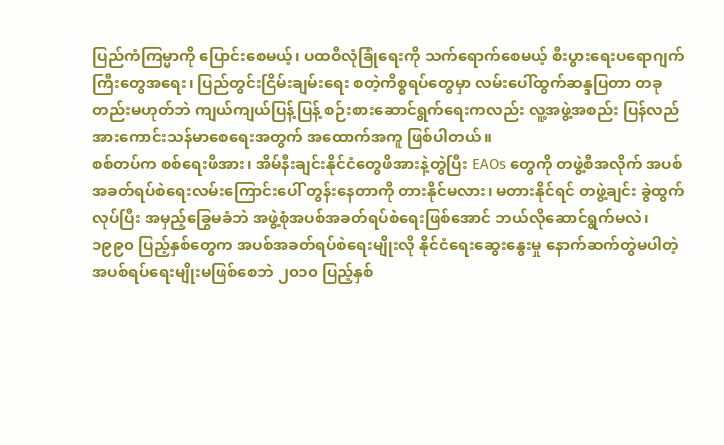ပြည်ကံကြမ္မာကို ပြောင်းစေမယ့်၊ ပထဝီလုံခြုံရေးကို သက်ရောက်စေမယ့် စီးပွားရေးပရောဂျက်ကြီးတွေအရေး၊ ပြည်တွင်းငြိမ်းချမ်းရေး စတဲ့ကိစ္စရပ်တွေမှာ လမ်းပေါ်ထွက်ဆန္ဒပြတာ တခုတည်းမဟုတ်ဘဲ ကျယ်ကျယ်ပြန့်ပြန့် စဉ်းစားဆောင်ရွက်ရေးကလည်း လူ့အဖွဲ့အစည်း ပြန်လည်အားကောင်းသန်မာစေရေးအတွက် အထောက်အကူ ဖြစ်ပါတယ်။
စစ်တပ်က စစ်ရေးဖိအား၊ အိမ်နီးချင်းနိုင်ငံတွေဖိအားနဲ့တွဲပြီး EAOs တွေကို တဖွဲ့စီအလိုက် အပစ်အခတ်ရပ်စဲရေးလမ်းကြောင်းပေါ် တွန်းနေတာကို တားနိုင်မလား၊ မတားနိုင်ရင် တဖွဲ့ချင်း ခွဲထွက်လုပ်ပြီး အမှည့်ခြွေမခံဘဲ အဖွဲ့စုံအပစ်အခတ်ရပ်စဲရေးဖြစ်အောင် ဘယ်လိုဆောင်ရွက်မလဲ၊ ၁၉၉၀ ပြည့်နှစ်တွေက အပစ်အခတ်ရပ်စဲရေးမျိုးလို နိုင်ငံရေးဆွေးနွေးမှု နောက်ဆက်တွဲမပါတဲ့ အပစ်ရပ်ရေးမျိုးမဖြစ်စေဘဲ ၂၀၁၀ ပြည့်နှစ်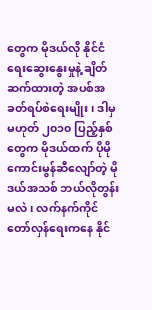တွေက မိုဒယ်လို နိုင်ငံရေးဆွေးနွေးမှုနဲ့ ချိတ်ဆက်ထားတဲ့ အပစ်အခတ်ရပ်စဲရေးမျိုး၊ ဒါမှမဟုတ် ၂၀၁၀ ပြည့်နှစ်တွေက မိုဒယ်ထက် ပိုမိုကောင်းမွန်ဆီလျော်တဲ့ မိုဒယ်အသစ် ဘယ်လိုတွန်းမလဲ၊ လက်နက်ကိုင်တော်လှန်ရေးကနေ နိုင်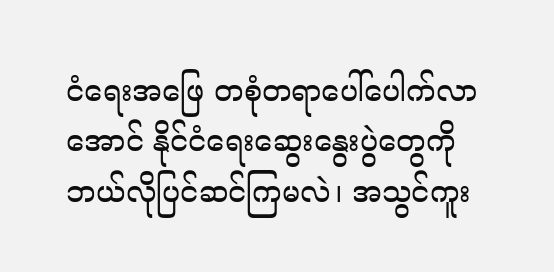ငံရေးအဖြေ တစုံတရာပေါ်ပေါက်လာအောင် နိုင်ငံရေးဆွေးနွေးပွဲတွေကို ဘယ်လိုပြင်ဆင်ကြမလဲ၊ အသွင်ကူး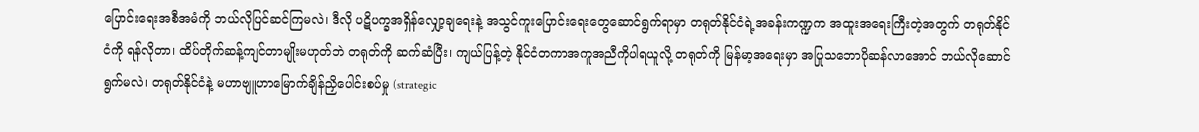ပြောင်းရေးအစီအမံကို ဘယ်လိုပြင်ဆင်ကြမလဲ၊ ဒီလို ပဋိပက္ခအရှိန်လျှော့ချရေးနဲ့ အသွင်ကူးပြောင်းရေးတွေဆောင်ရွက်ရာမှာ တရုတ်နိုင်ငံရဲ့အခန်းကဏ္ဍက အထူးအရေးကြီးတဲ့အတွက် တရုတ်နိုင်ငံကို ရန်လိုတာ၊ ထိပ်တိုက်ဆန့်ကျင်တာမျိုးမဟုတ်ဘဲ တရုတ်ကို ဆက်ဆံပြီး၊ ကျယ်ပြန့်တဲ့ နိုင်ငံတကာအကူအညီကိုပါရယူလို့ တရုတ်ကို မြန်မာ့အရေးမှာ အပြုသဘောပိုဆန်လာအောင် ဘယ်လိုဆောင်ရွက်မလဲ၊ တရုတ်နိုင်ငံနဲ့ မဟာဗျူဟာမြောက်ချိန်ညှိပေါင်းစပ်မှု (strategic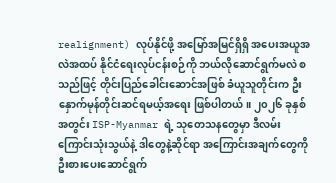realignment) လုပ်နိုင်ဖို့ အမြော်အမြင်ရှိရှိ အပေးအယူအလဲအထပ် နိုင်ငံရေးလုပ်ငန်းစဉ်ကို ဘယ်လိုဆောင်ရွက်မလဲ စသည်ဖြင့် တိုင်းပြည်ခေါင်းဆောင်အဖြစ် ခံယူသူတိုင်းက ဦးနှောက်မုန်တိုင်းဆင်ရမယ့်အရေး ဖြစ်ပါတယ်။ ၂၀၂၆ ခုနှစ်အတွင်း ISP-Myanmar ရဲ့ သုတေသနတွေမှာ ဒီလမ်းကြောင်းသုံးသွယ်နဲ့ ဒါတွေနဲ့ဆိုင်ရာ အကြောင်းအချက်တွေကို ဦးစားပေးဆောင်ရွက်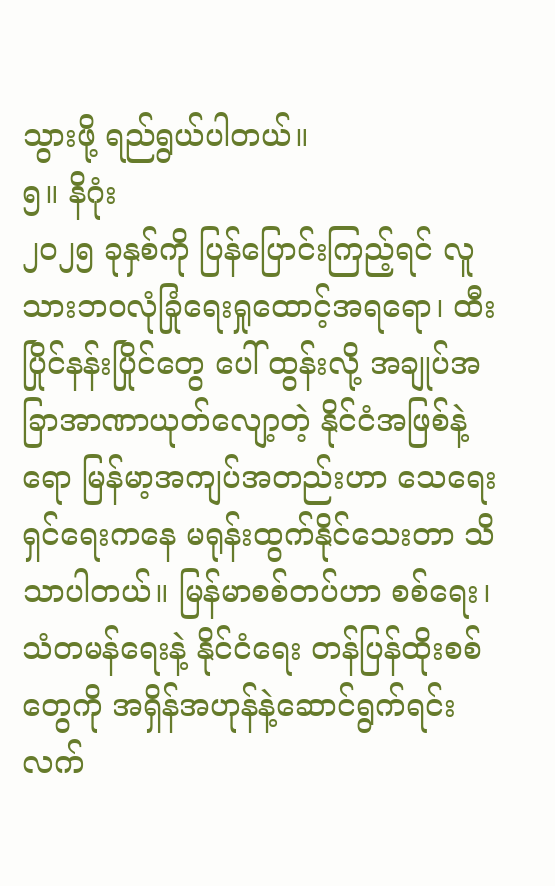သွားဖို့ ရည်ရွယ်ပါတယ်။
၅။ နိဂုံး
၂၀၂၅ ခုနှစ်ကို ပြန်ပြောင်းကြည့်ရင် လူသားဘ၀လုံခြုံရေးရှုထောင့်အရရော၊ ထီးပြိုင်နန်းပြိုင်တွေ ပေါ် ထွန်းလို့ အချုပ်အခြာအာဏာယုတ်လျော့တဲ့ နိုင်ငံအဖြစ်နဲ့ရော မြန်မာ့အကျပ်အတည်းဟာ သေရေးရှင်ရေးကနေ မရုန်းထွက်နိုင်သေးတာ သိသာပါတယ်။ မြန်မာစစ်တပ်ဟာ စစ်ရေး၊ သံတမန်ရေးနဲ့ နိုင်ငံရေး တန်ပြန်ထိုးစစ်တွေကို အရှိန်အဟုန်နဲ့ဆောင်ရွက်ရင်း လက်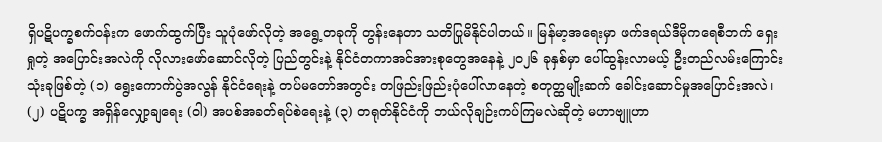ရှိပဋိပက္ခစက်ဝန်းက ဖောက်ထွက်ပြီး သူပုံဖော်လိုတဲ့ အရွေ့တခုကို တွန်းနေတာ သတိပြုမိနိုင်ပါတယ်။ မြန်မာ့အရေးမှာ ဖက်ဒရယ်ဒီမိုကရေစီဘက် ရှေးရှုတဲ့ အပြောင်းအလဲကို လိုလားဖော်ဆောင်လိုတဲ့ ပြည်တွင်းနဲ့ နိုင်ငံတကာအင်အားစုတွေအနေနဲ့ ၂၀၂၆ ခုနှစ်မှာ ပေါ်ထွန်းလာမယ့် ဦးတည်လမ်းကြောင်းသုံးခုဖြစ်တဲ့ (၁) ရွေးကောက်ပွဲအလွန် နိုင်ငံရေးနဲ့ တပ်မတော်အတွင်း တဖြည်းဖြည်းပုံပေါ်လာနေတဲ့ စတုတ္ထမျိုးဆက် ခေါင်းဆောင်မှုအပြောင်းအလဲ၊ (၂) ပဋိပက္ခ အရှိန်လျှော့ချရေး (ဝါ) အပစ်အခတ်ရပ်စဲရေးနဲ့ (၃) တရုတ်နိုင်ငံကို ဘယ်လိုချဉ်းကပ်ကြမလဲဆိုတဲ့ မဟာဗျူဟာ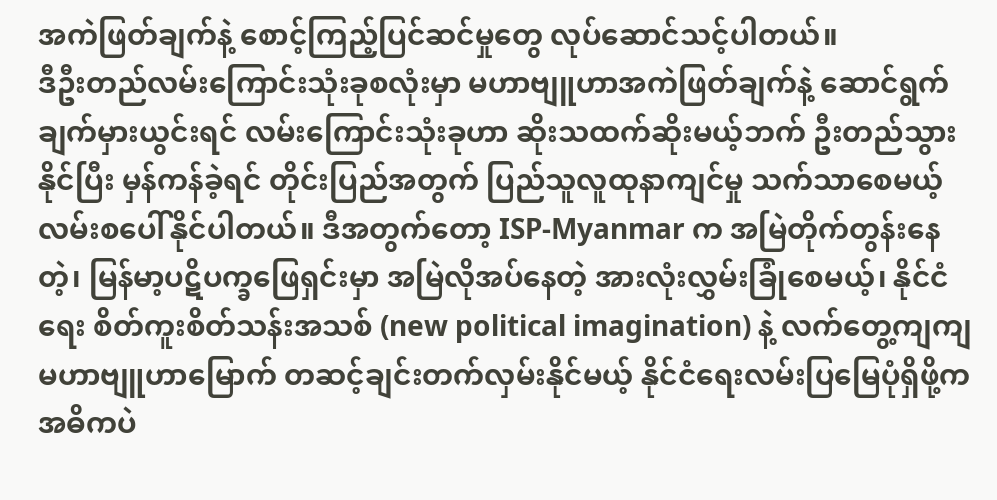အကဲဖြတ်ချက်နဲ့ စောင့်ကြည့်ပြင်ဆင်မှုတွေ လုပ်ဆောင်သင့်ပါတယ်။
ဒီဦးတည်လမ်းကြောင်းသုံးခုစလုံးမှာ မဟာဗျူဟာအကဲဖြတ်ချက်နဲ့ ဆောင်ရွက်ချက်မှားယွင်းရင် လမ်းကြောင်းသုံးခုဟာ ဆိုးသထက်ဆိုးမယ့်ဘက် ဦးတည်သွားနိုင်ပြီး မှန်ကန်ခဲ့ရင် တိုင်းပြည်အတွက် ပြည်သူလူထုနာကျင်မှု သက်သာစေမယ့် လမ်းစပေါ်နိုင်ပါတယ်။ ဒီအတွက်တော့ ISP-Myanmar က အမြဲတိုက်တွန်းနေတဲ့၊ မြန်မာ့ပဋိပက္ခဖြေရှင်းမှာ အမြဲလိုအပ်နေတဲ့ အားလုံးလွှမ်းခြုံစေမယ့်၊ နိုင်ငံရေး စိတ်ကူးစိတ်သန်းအသစ် (new political imagination) နဲ့ လက်တွေ့ကျကျ မဟာဗျူဟာမြောက် တဆင့်ချင်းတက်လှမ်းနိုင်မယ့် နိုင်ငံရေးလမ်းပြမြေပုံရှိဖို့က အဓိကပဲ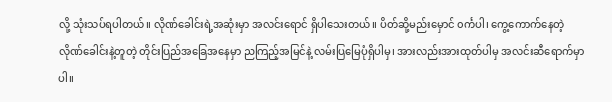လို့ သုံးသပ်ရပါတယ်။ လိုဏ်ခေါင်းရဲ့အဆုံးမှာ အလင်းရောင် ရှိပါသေးတယ်။ ပိတ်ဆို့မည်းမှောင် ၀င်္ကပါ၊ ကွေ့ကောက်နေတဲ့ လိုဏ်ခေါင်းနဲ့တူတဲ့ တိုင်းပြည်အခြေအနေမှာ ညကြည့်အမြင်နဲ့ လမ်းပြမြေပုံရှိပါမှ၊ အားလည်းအားထုတ်ပါမှ အလင်းဆီရောက်မှာပါ။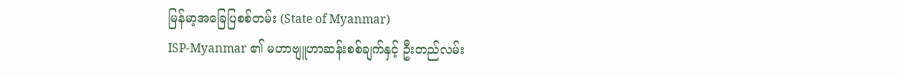မြန်မာ့အခြေပြစစ်တမ်း (State of Myanmar)
ISP-Myanmar ၏ မဟာဗျူဟာဆန်းစစ်ချက်နှင့် ဦးတည်လမ်း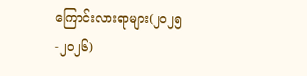ကြောင်းလားရာများ(၂၀၂၅-၂၀၂၆)